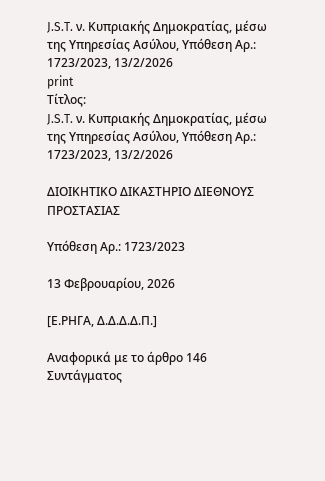J.S.T. ν. Κυπριακής Δημοκρατίας, μέσω της Υπηρεσίας Ασύλου, Υπόθεση Αρ.: 1723/2023, 13/2/2026
print
Τίτλος:
J.S.T. ν. Κυπριακής Δημοκρατίας, μέσω της Υπηρεσίας Ασύλου, Υπόθεση Αρ.: 1723/2023, 13/2/2026

ΔΙΟΙΚΗΤΙΚΟ ΔΙΚΑΣΤΗΡΙΟ ΔΙΕΘΝΟΥΣ ΠΡΟΣΤΑΣΙΑΣ

Υπόθεση Αρ.: 1723/2023

13 Φεβρουαρίου, 2026

[Ε.ΡΗΓΑ, Δ.Δ.Δ.Δ.Π.]

Αναφορικά με το άρθρο 146 Συντάγματος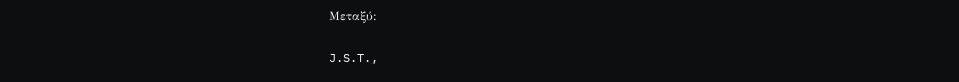Μεταξύ:

J.S.T.,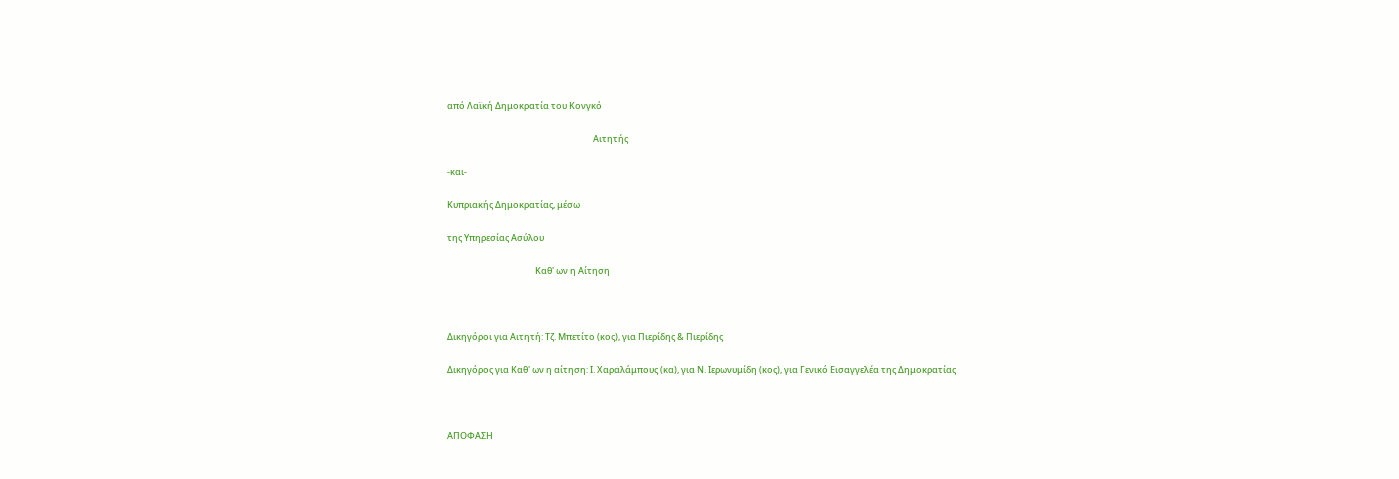από Λαϊκή Δημοκρατία του Κονγκό

                                                                         Αιτητής

-και-

Κυπριακής Δημοκρατίας, μέσω

της Υπηρεσίας Ασύλου

                                            Καθ' ων η Αίτηση



Δικηγόροι για Αιτητή: Τζ. Μπετίτο (κος), για Πιερίδης & Πιερίδης

Δικηγόρος για Καθ' ων η αίτηση: Ι. Χαραλάμπους (κα), για Ν. Ιερωνυμίδη (κος), για Γενικό Εισαγγελέα της Δημοκρατίας



ΑΠΟΦΑΣΗ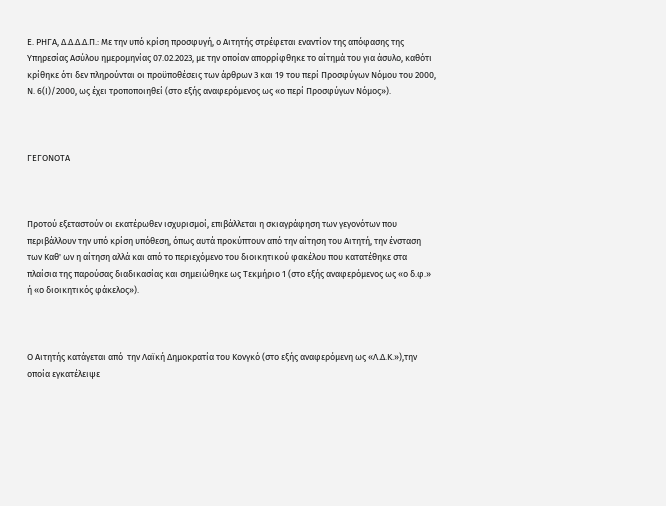Ε. ΡΗΓΑ, Δ.Δ.Δ.Δ.Π.: Με την υπό κρίση προσφυγή, ο Αιτητής στρέφεται εναντίον της απόφασης της Υπηρεσίας Ασύλου ημερομηνίας 07.02.2023, με την οποίαν απορρίφθηκε το αίτημά του για άσυλο, καθότι κρίθηκε ότι δεν πληρούνται οι προϋποθέσεις των άρθρων 3 και 19 του περί Προσφύγων Νόμου του 2000, Ν. 6(Ι)/2000, ως έχει τροποποιηθεί (στο εξής αναφερόμενος ως «ο περί Προσφύγων Νόμος»).



ΓΕΓΟΝΟΤΑ



Προτού εξεταστούν οι εκατέρωθεν ισχυρισμοί, επιβάλλεται η σκιαγράφηση των γεγονότων που περιβάλλουν την υπό κρίση υπόθεση, όπως αυτά προκύπτουν από την αίτηση του Αιτητή, την ένσταση των Καθ' ων η αίτηση αλλά και από το περιεχόμενο του διοικητικού φακέλου που κατατέθηκε στα πλαίσια της παρούσας διαδικασίας και σημειώθηκε ως Τεκμήριο 1 (στο εξής αναφερόμενος ως «ο δ.φ.» ή «ο διοικητικός φάκελος»).



Ο Αιτητής κατάγεται από  την Λαϊκή Δημοκρατία του Κονγκό (στο εξής αναφερόμενη ως «Λ.Δ.Κ.»),την οποία εγκατέλειψε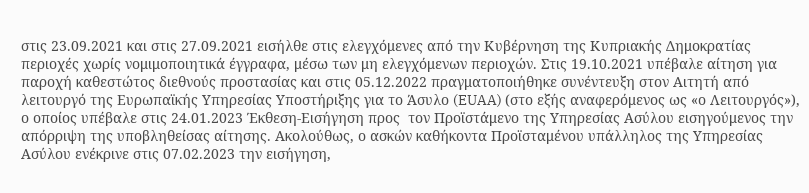στις 23.09.2021 και στις 27.09.2021 εισήλθε στις ελεγχόμενες από την Κυβέρνηση της Κυπριακής Δημοκρατίας περιοχές χωρίς νομιμοποιητικά έγγραφα, μέσω των μη ελεγχόμενων περιοχών. Στις 19.10.2021 υπέβαλε αίτηση για παροχή καθεστώτος διεθνούς προστασίας και στις 05.12.2022 πραγματοποιήθηκε συνέντευξη στον Αιτητή από λειτουργό της Ευρωπαϊκής Υπηρεσίας Υποστήριξης για το Άσυλο (EUAA) (στο εξής αναφερόμενος ως «ο Λειτουργός»), ο οποίος υπέβαλε στις 24.01.2023 Έκθεση-Εισήγηση προς  τον Προϊστάμενο της Υπηρεσίας Ασύλου εισηγούμενος την απόρριψη της υποβληθείσας αίτησης. Ακολούθως, ο ασκών καθήκοντα Προϊσταμένου υπάλληλος της Υπηρεσίας Ασύλου ενέκρινε στις 07.02.2023 την εισήγηση,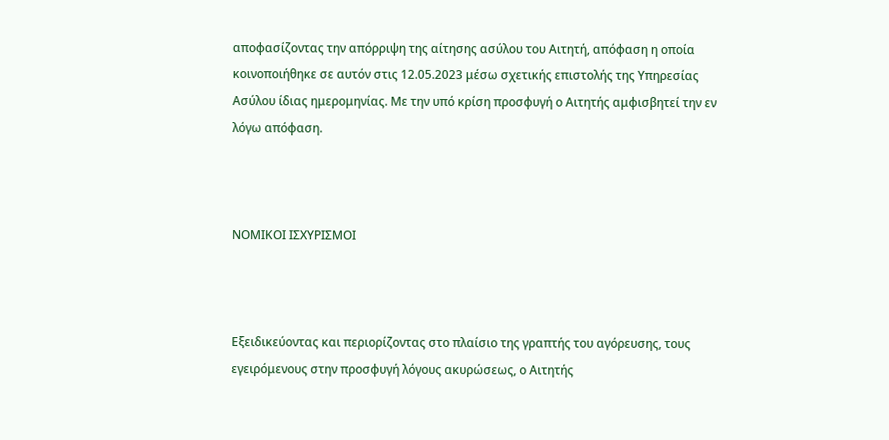αποφασίζοντας την απόρριψη της αίτησης ασύλου του Αιτητή, απόφαση η οποία κοινοποιήθηκε σε αυτόν στις 12.05.2023 μέσω σχετικής επιστολής της Υπηρεσίας Ασύλου ίδιας ημερομηνίας. Με την υπό κρίση προσφυγή ο Αιτητής αμφισβητεί την εν λόγω απόφαση.



ΝΟΜΙΚΟΙ ΙΣΧΥΡΙΣΜΟΙ



Εξειδικεύοντας και περιορίζοντας στο πλαίσιο της γραπτής του αγόρευσης, τους εγειρόμενους στην προσφυγή λόγους ακυρώσεως, ο Αιτητής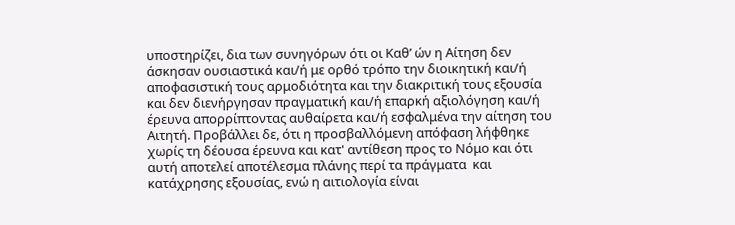υποστηρίζει, δια των συνηγόρων ότι οι Καθ’ ών η Αίτηση δεν άσκησαν ουσιαστικά και/ή με ορθό τρόπο την διοικητική και/ή αποφασιστική τους αρμοδιότητα και την διακριτική τους εξουσία και δεν διενήργησαν πραγματική και/ή επαρκή αξιολόγηση και/ή έρευνα απορρίπτοντας αυθαίρετα και/ή εσφαλμένα την αίτηση του Αιτητή. Προβάλλει δε, ότι η προσβαλλόμενη απόφαση λήφθηκε χωρίς τη δέουσα έρευνα και κατ' αντίθεση προς το Νόμο και ότι αυτή αποτελεί αποτέλεσμα πλάνης περί τα πράγματα  και κατάχρησης εξουσίας, ενώ η αιτιολογία είναι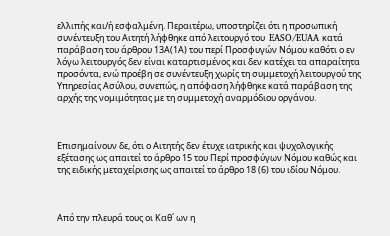ελλιπής και/ή εσφαλμένη. Περαιτέρω, υποστηρίζει ότι η προσωπική συνέντευξη του Αιτητή λήφθηκε από λειτουργό του  EASO/EUAA κατά παράβαση του άρθρου 13Α(1Α) του περί Προσφυγών Νόμου καθότι ο εν λόγω λειτουργός δεν είναι καταρτισμένος και δεν κατέχει τα απαραίτητα προσόντα, ενώ προέβη σε συνέντευξη χωρίς τη συμμετοχή λειτουργού της Υπηρεσίας Ασύλου, συνεπώς, η απόφαση λήφθηκε κατά παράβαση της αρχής της νομιμότητας με τη συμμετοχή αναρμόδιου οργάνου.



Επισημαίνουν δε, ότι ο Αιτητής δεν έτυχε ιατρικής και ψυχολογικής εξέτασης ως απαιτεί το άρθρο 15 του Περί προσφύγων Νόμου καθώς και της ειδικής μεταχείρισης ως απαιτεί το άρθρο 18 (6) του ιδίου Νόμου.



Από την πλευρά τους οι Καθ΄ ων η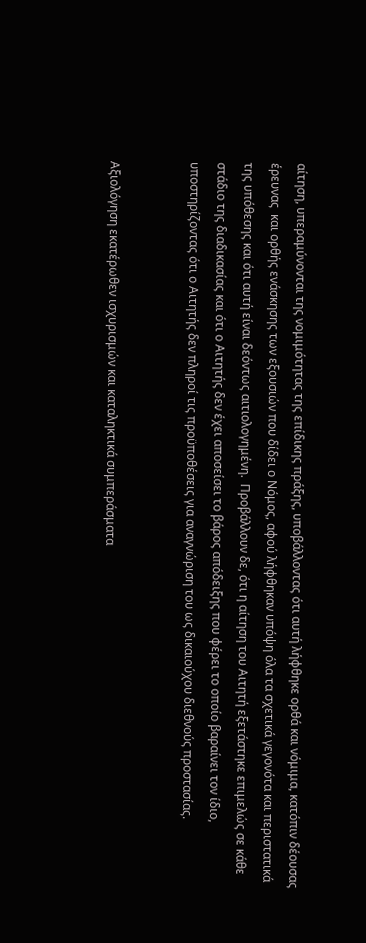αίτηση, υπεραμύνονται της νομιμότητας της επίδικης πράξης, υποβάλλοντας ότι αυτή λήφθηκε ορθά και νόμιμα, κατόπιν δέουσας έρευνας  και ορθής ενάσκησης των εξουσιών που δίδει ο Νόμος, αφού λήφθηκαν υπόψη όλα τα σχετικά γεγονότα και περιστατικά της υπόθεσης και ότι αυτή είναι δεόντως αιτιολογημένη.  Προβάλλουν δε, ότι η αίτηση του Αιτητή εξετάστηκε επιμελώς σε κάθε στάδιο της διαδικασίας και ότι ο Αιτητής δεν έχει αποσείσει το βάρος απόδειξης που φέρει το οποίο βαραίνει τον ίδιο, υποστηρίζοντας ότι ο Αιτητής δεν πληροί τις προϋποθέσεις για αναγνώριση του ως δικαιούχου διεθνούς προστασίας.


Αξιολόγηση εκατέρωθεν ισχυρισμών και καταληκτικά συμπεράσματα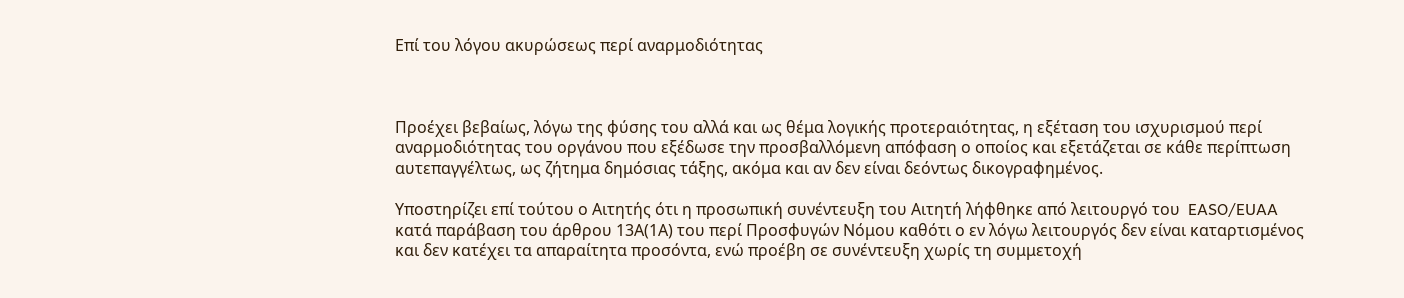Επί του λόγου ακυρώσεως περί αναρμοδιότητας



Προέχει βεβαίως, λόγω της φύσης του αλλά και ως θέμα λογικής προτεραιότητας, η εξέταση του ισχυρισμού περί αναρμοδιότητας του οργάνου που εξέδωσε την προσβαλλόμενη απόφαση ο οποίος και εξετάζεται σε κάθε περίπτωση αυτεπαγγέλτως, ως ζήτημα δημόσιας τάξης, ακόμα και αν δεν είναι δεόντως δικογραφημένος.

Υποστηρίζει επί τούτου ο Αιτητής ότι η προσωπική συνέντευξη του Αιτητή λήφθηκε από λειτουργό του  EASO/EUAA κατά παράβαση του άρθρου 13Α(1Α) του περί Προσφυγών Νόμου καθότι ο εν λόγω λειτουργός δεν είναι καταρτισμένος και δεν κατέχει τα απαραίτητα προσόντα, ενώ προέβη σε συνέντευξη χωρίς τη συμμετοχή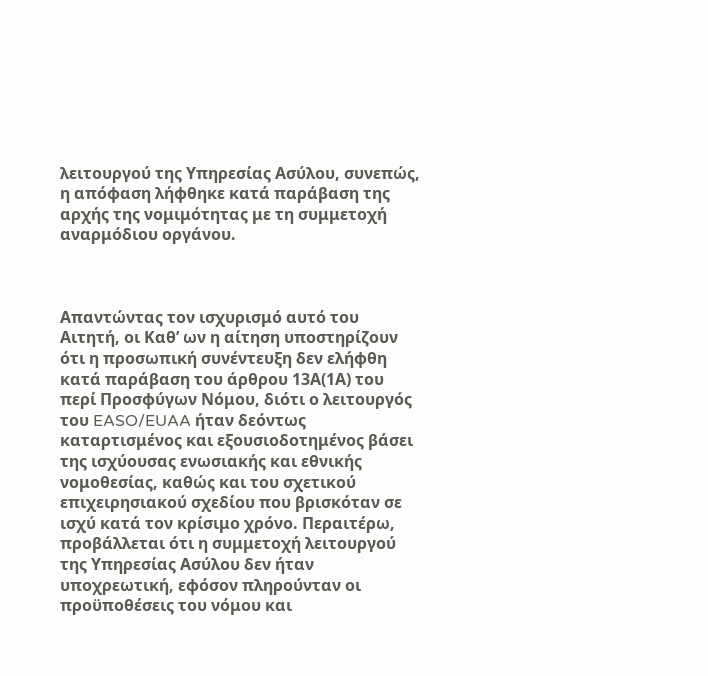λειτουργού της Υπηρεσίας Ασύλου, συνεπώς, η απόφαση λήφθηκε κατά παράβαση της αρχής της νομιμότητας με τη συμμετοχή αναρμόδιου οργάνου.



Απαντώντας τον ισχυρισμό αυτό του Αιτητή, οι Καθ’ ων η αίτηση υποστηρίζουν ότι η προσωπική συνέντευξη δεν ελήφθη κατά παράβαση του άρθρου 13Α(1Α) του περί Προσφύγων Νόμου, διότι ο λειτουργός του EASO/EUAA ήταν δεόντως καταρτισμένος και εξουσιοδοτημένος βάσει της ισχύουσας ενωσιακής και εθνικής νομοθεσίας, καθώς και του σχετικού επιχειρησιακού σχεδίου που βρισκόταν σε ισχύ κατά τον κρίσιμο χρόνο. Περαιτέρω, προβάλλεται ότι η συμμετοχή λειτουργού της Υπηρεσίας Ασύλου δεν ήταν υποχρεωτική, εφόσον πληρούνταν οι προϋποθέσεις του νόμου και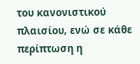του κανονιστικού πλαισίου, ενώ σε κάθε περίπτωση η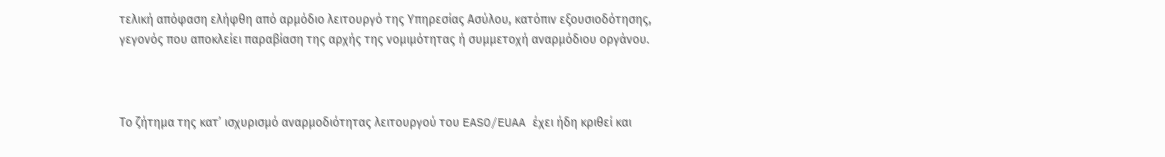τελική απόφαση ελήφθη από αρμόδιο λειτουργό της Υπηρεσίας Ασύλου, κατόπιν εξουσιοδότησης, γεγονός που αποκλείει παραβίαση της αρχής της νομιμότητας ή συμμετοχή αναρμόδιου οργάνου.



Το ζήτημα της κατ’ ισχυρισμό αναρμοδιότητας λειτουργού του EASO/EUAA έχει ήδη κριθεί και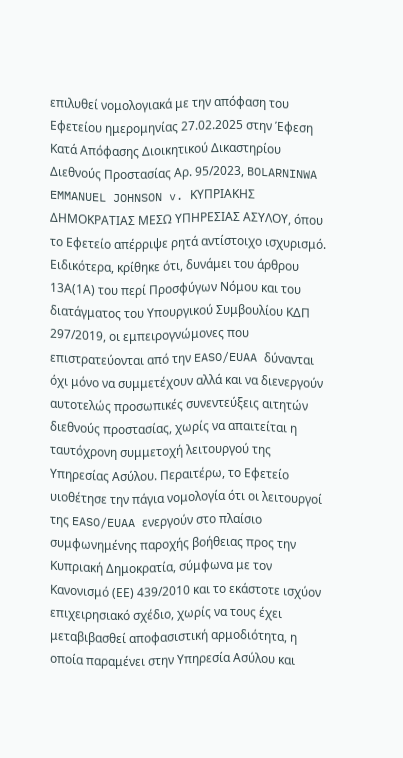επιλυθεί νομολογιακά με την απόφαση του Εφετείου ημερομηνίας 27.02.2025 στην Έφεση Κατά Απόφασης Διοικητικού Δικαστηρίου Διεθνούς Προστασίας Αρ. 95/2023, BOLARNINWA EMMANUEL JOHNSON v. ΚΥΠΡΙΑΚΗΣ ΔΗΜΟΚΡΑΤΙΑΣ ΜΕΣΩ ΥΠΗΡΕΣΙΑΣ ΑΣΥΛΟΥ, όπου το Εφετείο απέρριψε ρητά αντίστοιχο ισχυρισμό. Ειδικότερα, κρίθηκε ότι, δυνάμει του άρθρου 13Α(1Α) του περί Προσφύγων Νόμου και του διατάγματος του Υπουργικού Συμβουλίου ΚΔΠ 297/2019, οι εμπειρογνώμονες που επιστρατεύονται από την EASO/EUAA δύνανται όχι μόνο να συμμετέχουν αλλά και να διενεργούν αυτοτελώς προσωπικές συνεντεύξεις αιτητών διεθνούς προστασίας, χωρίς να απαιτείται η ταυτόχρονη συμμετοχή λειτουργού της Υπηρεσίας Ασύλου. Περαιτέρω, το Εφετείο υιοθέτησε την πάγια νομολογία ότι οι λειτουργοί της EASO/EUAA ενεργούν στο πλαίσιο συμφωνημένης παροχής βοήθειας προς την Κυπριακή Δημοκρατία, σύμφωνα με τον Κανονισμό (ΕΕ) 439/2010 και το εκάστοτε ισχύον επιχειρησιακό σχέδιο, χωρίς να τους έχει μεταβιβασθεί αποφασιστική αρμοδιότητα, η οποία παραμένει στην Υπηρεσία Ασύλου και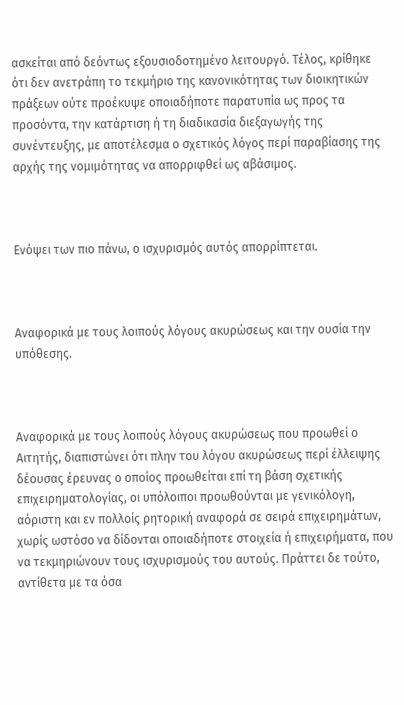ασκείται από δεόντως εξουσιοδοτημένο λειτουργό. Τέλος, κρίθηκε ότι δεν ανετράπη το τεκμήριο της κανονικότητας των διοικητικών πράξεων ούτε προέκυψε οποιαδήποτε παρατυπία ως προς τα προσόντα, την κατάρτιση ή τη διαδικασία διεξαγωγής της συνέντευξης, με αποτέλεσμα ο σχετικός λόγος περί παραβίασης της αρχής της νομιμότητας να απορριφθεί ως αβάσιμος.



Ενόψει των πιο πάνω, ο ισχυρισμός αυτός απορρίπτεται.



Αναφορικά με τους λοιπούς λόγους ακυρώσεως και την ουσία την υπόθεσης.



Αναφορικά με τους λοιπούς λόγους ακυρώσεως που προωθεί ο Αιτητής, διαπιστώνει ότι πλην του λόγου ακυρώσεως περί έλλειψης δέουσας έρευνας ο οποίος προωθείται επί τη βάση σχετικής επιχειρηματολογίας, οι υπόλοιποι προωθούνται με γενικόλογη, αόριστη και εν πολλοίς ρητορική αναφορά σε σειρά επιχειρημάτων, χωρίς ωστόσο να δίδονται οποιαδήποτε στοιχεία ή επιχειρήματα, που να τεκμηριώνουν τους ισχυρισμούς του αυτούς. Πράττει δε τούτο, αντίθετα με τα όσα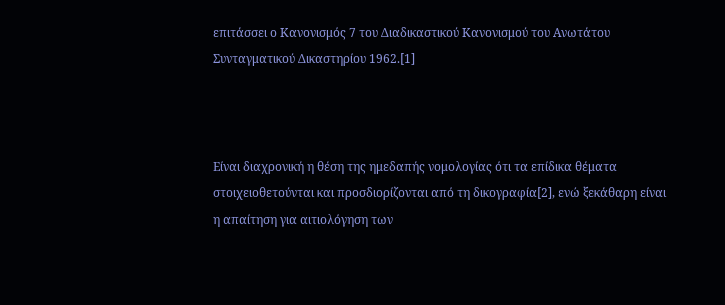επιτάσσει ο Κανονισμός 7 του Διαδικαστικού Κανονισμού του Ανωτάτου Συνταγματικού Δικαστηρίου 1962.[1]



Είναι διαχρονική η θέση της ημεδαπής νομολογίας ότι τα επίδικα θέματα στοιχειοθετούνται και προσδιορίζονται από τη δικογραφία[2], ενώ ξεκάθαρη είναι η απαίτηση για αιτιολόγηση των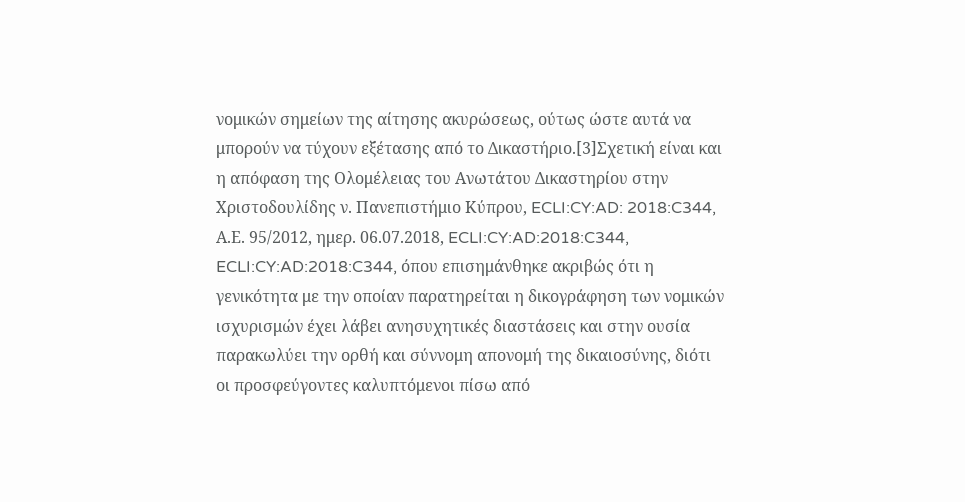νομικών σημείων της αίτησης ακυρώσεως, ούτως ώστε αυτά να μπορούν να τύχουν εξέτασης από το Δικαστήριο.[3]Σχετική είναι και η απόφαση της Ολομέλειας του Ανωτάτου Δικαστηρίου στην Χριστοδουλίδης ν. Πανεπιστήμιο Κύπρου, ECLI:CY:AD: 2018:C344,  Α.Ε. 95/2012, ημερ. 06.07.2018, ECLI:CY:AD:2018:C344, ECLI:CY:AD:2018:C344, όπου επισημάνθηκε ακριβώς ότι η γενικότητα με την οποίαν παρατηρείται η δικογράφηση των νομικών ισχυρισμών έχει λάβει ανησυχητικές διαστάσεις και στην ουσία παρακωλύει την ορθή και σύννομη απονομή της δικαιοσύνης, διότι οι προσφεύγοντες καλυπτόμενοι πίσω από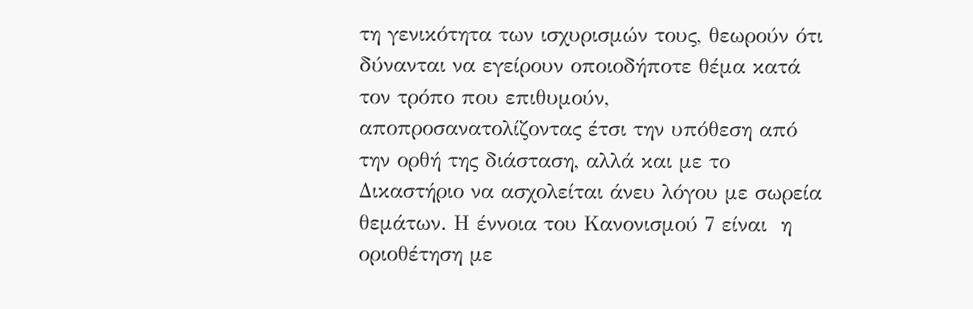τη γενικότητα των ισχυρισμών τους, θεωρούν ότι δύνανται να εγείρουν οποιοδήποτε θέμα κατά τον τρόπο που επιθυμούν, αποπροσανατολίζοντας έτσι την υπόθεση από την ορθή της διάσταση, αλλά και με το Δικαστήριο να ασχολείται άνευ λόγου με σωρεία θεμάτων. Η έννοια του Κανονισμού 7 είναι  η οριοθέτηση με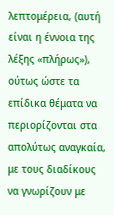λεπτομέρεια, (αυτή είναι η έννοια της λέξης «πλήρως»), ούτως ώστε τα επίδικα θέματα να περιορίζονται στα απολύτως αναγκαία, με τους διαδίκους να γνωρίζουν με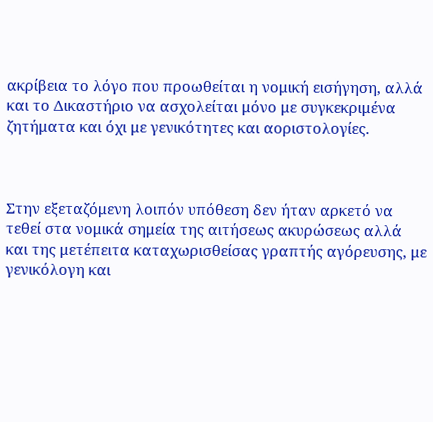ακρίβεια το λόγο που προωθείται η νομική εισήγηση, αλλά και το Δικαστήριο να ασχολείται μόνο με συγκεκριμένα ζητήματα και όχι με γενικότητες και αοριστολογίες.



Στην εξεταζόμενη λοιπόν υπόθεση δεν ήταν αρκετό να τεθεί στα νομικά σημεία της αιτήσεως ακυρώσεως αλλά και της μετέπειτα καταχωρισθείσας γραπτής αγόρευσης, με γενικόλογη και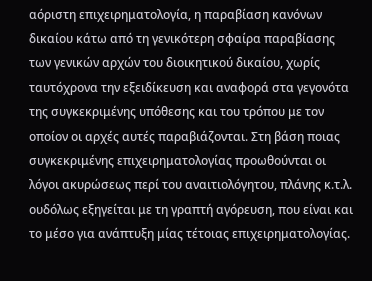αόριστη επιχειρηματολογία, η παραβίαση κανόνων δικαίου κάτω από τη γενικότερη σφαίρα παραβίασης των γενικών αρχών του διοικητικού δικαίου, χωρίς ταυτόχρονα την εξειδίκευση και αναφορά στα γεγονότα της συγκεκριμένης υπόθεσης και του τρόπου με τον οποίον οι αρχές αυτές παραβιάζονται. Στη βάση ποιας συγκεκριμένης επιχειρηματολογίας προωθούνται οι λόγοι ακυρώσεως περί του αναιτιολόγητου, πλάνης κ.τ.λ. ουδόλως εξηγείται με τη γραπτή αγόρευση, που είναι και το μέσο για ανάπτυξη μίας τέτοιας επιχειρηματολογίας.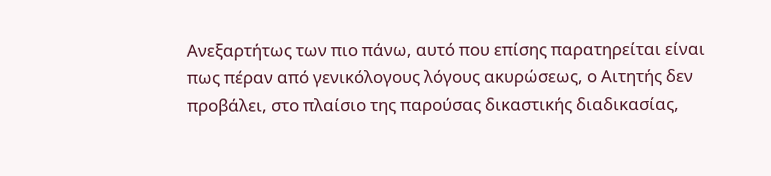Ανεξαρτήτως των πιο πάνω, αυτό που επίσης παρατηρείται είναι πως πέραν από γενικόλογους λόγους ακυρώσεως, ο Αιτητής δεν προβάλει, στο πλαίσιο της παρούσας δικαστικής διαδικασίας,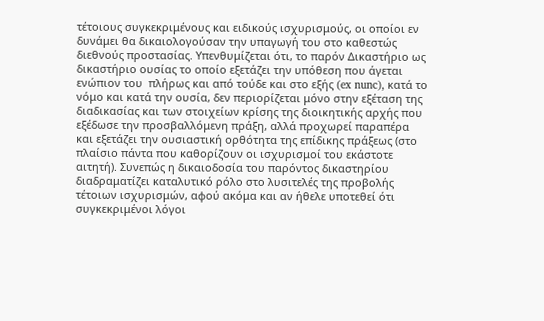τέτοιους συγκεκριμένους και ειδικούς ισχυρισμούς, οι οποίοι εν δυνάμει θα δικαιολογούσαν την υπαγωγή του στο καθεστώς διεθνούς προστασίας. Υπενθυμίζεται ότι, το παρόν Δικαστήριο ως δικαστήριο ουσίας το οποίο εξετάζει την υπόθεση που άγεται ενώπιον του  πλήρως και από τούδε και στο εξής (ex nunc), κατά το νόμο και κατά την ουσία, δεν περιορίζεται μόνο στην εξέταση της διαδικασίας και των στοιχείων κρίσης της διοικητικής αρχής που εξέδωσε την προσβαλλόμενη πράξη, αλλά προχωρεί παραπέρα και εξετάζει την ουσιαστική ορθότητα της επίδικης πράξεως (στο πλαίσιο πάντα που καθορίζουν οι ισχυρισμοί του εκάστοτε αιτητή). Συνεπώς η δικαιοδοσία του παρόντος δικαστηρίου διαδραματίζει καταλυτικό ρόλο στο λυσιτελές της προβολής τέτοιων ισχυρισμών, αφού ακόμα και αν ήθελε υποτεθεί ότι συγκεκριμένοι λόγοι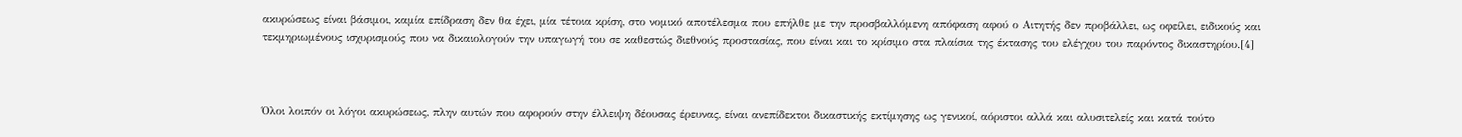ακυρώσεως είναι βάσιμοι, καμία επίδραση δεν θα έχει, μία τέτοια κρίση, στο νομικό αποτέλεσμα που επήλθε με την προσβαλλόμενη απόφαση αφού ο Αιτητής δεν προβάλλει, ως οφείλει, ειδικούς και τεκμηριωμένους ισχυρισμούς που να δικαιολογούν την υπαγωγή του σε καθεστώς διεθνούς προστασίας, που είναι και το κρίσιμο στα πλαίσια της έκτασης του ελέγχου του παρόντος δικαστηρίου.[4]



Όλοι λοιπόν οι λόγοι ακυρώσεως, πλην αυτών που αφορούν στην έλλειψη δέουσας έρευνας, είναι ανεπίδεκτοι δικαστικής εκτίμησης ως γενικοί, αόριστοι αλλά και αλυσιτελείς και κατά τούτο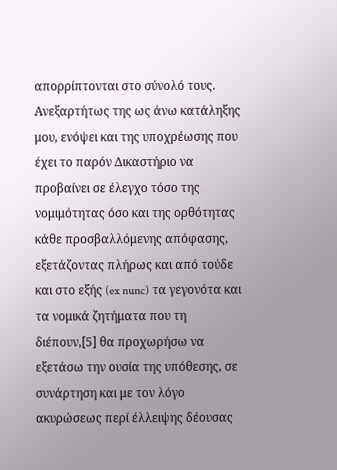απορρίπτονται στο σύνολό τους. Ανεξαρτήτως της ως άνω κατάληξης μου, ενόψει και της υποχρέωσης που έχει το παρόν Δικαστήριο να προβαίνει σε έλεγχο τόσο της νομιμότητας όσο και της ορθότητας κάθε προσβαλλόμενης απόφασης, εξετάζοντας πλήρως και από τούδε και στο εξής (ex nunc) τα γεγονότα και τα νομικά ζητήματα που τη διέπουν,[5] θα προχωρήσω να εξετάσω την ουσία της υπόθεσης, σε συνάρτηση και με τον λόγο ακυρώσεως περί έλλειψης δέουσας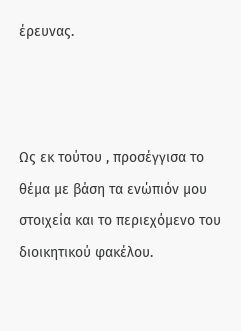έρευνας.



Ως εκ τούτου , προσέγγισα το θέμα με βάση τα ενώπιόν μου στοιχεία και το περιεχόμενο του διοικητικού φακέλου.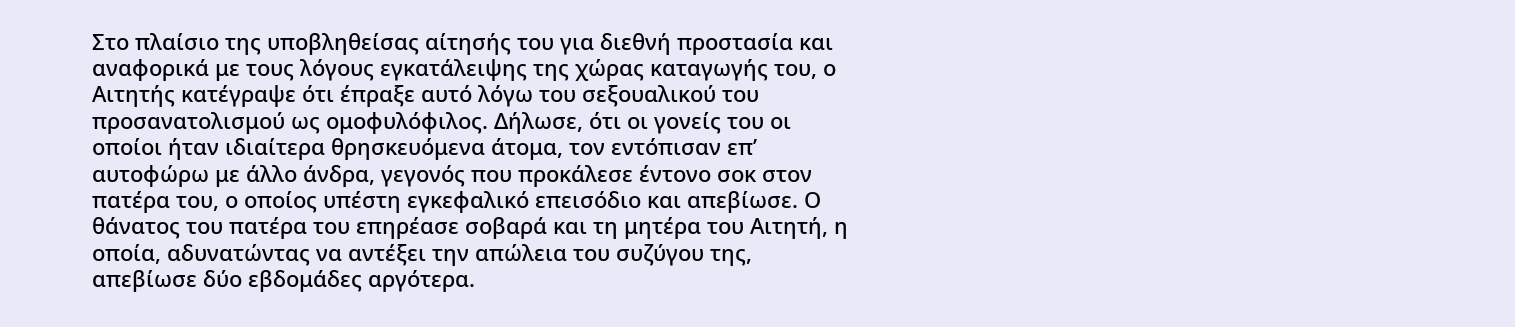Στο πλαίσιο της υποβληθείσας αίτησής του για διεθνή προστασία και αναφορικά με τους λόγους εγκατάλειψης της χώρας καταγωγής του, ο Αιτητής κατέγραψε ότι έπραξε αυτό λόγω του σεξουαλικού του προσανατολισμού ως ομοφυλόφιλος. Δήλωσε, ότι οι γονείς του οι οποίοι ήταν ιδιαίτερα θρησκευόμενα άτομα, τον εντόπισαν επ’ αυτοφώρω με άλλο άνδρα, γεγονός που προκάλεσε έντονο σοκ στον πατέρα του, ο οποίος υπέστη εγκεφαλικό επεισόδιο και απεβίωσε. Ο θάνατος του πατέρα του επηρέασε σοβαρά και τη μητέρα του Αιτητή, η οποία, αδυνατώντας να αντέξει την απώλεια του συζύγου της, απεβίωσε δύο εβδομάδες αργότερα.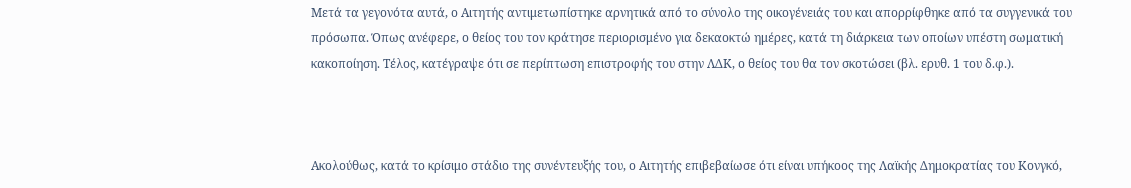Μετά τα γεγονότα αυτά, ο Αιτητής αντιμετωπίστηκε αρνητικά από το σύνολο της οικογένειάς του και απορρίφθηκε από τα συγγενικά του πρόσωπα. Όπως ανέφερε, ο θείος του τον κράτησε περιορισμένο για δεκαοκτώ ημέρες, κατά τη διάρκεια των οποίων υπέστη σωματική κακοποίηση. Τέλος, κατέγραψε ότι σε περίπτωση επιστροφής του στην ΛΔΚ, ο θείος του θα τον σκοτώσει (βλ. ερυθ. 1 του δ.φ.).



Ακολούθως, κατά το κρίσιμο στάδιο της συνέντευξής του, ο Αιτητής επιβεβαίωσε ότι είναι υπήκοος της Λαϊκής Δημοκρατίας του Κονγκό,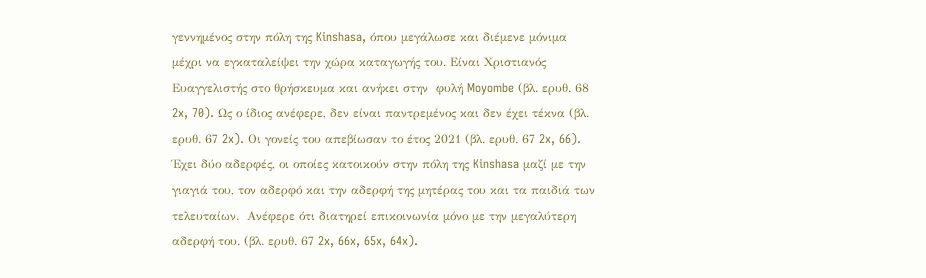γεννημένος στην πόλη της Kinshasa, όπου μεγάλωσε και διέμενε μόνιμα μέχρι να εγκαταλείψει την χώρα καταγωγής του. Είναι Χριστιανός Ευαγγελιστής στο θρήσκευμα και ανήκει στην  φυλή Moyombe (βλ. ερυθ. 68 2x, 70). Ως ο ίδιος ανέφερε, δεν είναι παντρεμένος και δεν έχει τέκνα (βλ. ερυθ. 67 2x). Οι γονείς του απεβίωσαν το έτος 2021 (βλ. ερυθ. 67 2x, 66). Έχει δύο αδερφές, οι οποίες κατοικούν στην πόλη της Kinshasa μαζί με την γιαγιά του, τον αδερφό και την αδερφή της μητέρας του και τα παιδιά των τελευταίων.  Ανέφερε ότι διατηρεί επικοινωνία μόνο με την μεγαλύτερη αδερφή του. (βλ. ερυθ. 67 2x, 66x, 65x, 64x).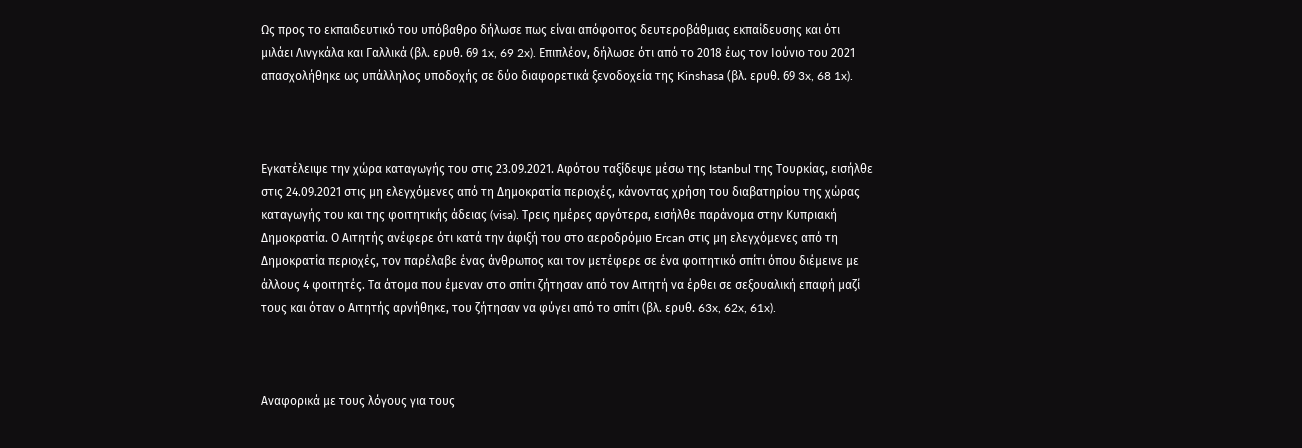Ως προς το εκπαιδευτικό του υπόβαθρο δήλωσε πως είναι απόφοιτος δευτεροβάθμιας εκπαίδευσης και ότι μιλάει Λινγκάλα και Γαλλικά (βλ. ερυθ. 69 1x, 69 2x). Επιπλέον, δήλωσε ότι από το 2018 έως τον Ιούνιο του 2021 απασχολήθηκε ως υπάλληλος υποδοχής σε δύο διαφορετικά ξενοδοχεία της Kinshasa (βλ. ερυθ. 69 3x, 68 1x).



Εγκατέλειψε την χώρα καταγωγής του στις 23.09.2021. Αφότου ταξίδεψε μέσω της Istanbul της Τουρκίας, εισήλθε στις 24.09.2021 στις μη ελεγχόμενες από τη Δημοκρατία περιοχές, κάνοντας χρήση του διαβατηρίου της χώρας καταγωγής του και της φοιτητικής άδειας (visa). Τρεις ημέρες αργότερα, εισήλθε παράνομα στην Κυπριακή Δημοκρατία. Ο Αιτητής ανέφερε ότι κατά την άφιξή του στο αεροδρόμιο Ercan στις μη ελεγχόμενες από τη Δημοκρατία περιοχές, τον παρέλαβε ένας άνθρωπος και τον μετέφερε σε ένα φοιτητικό σπίτι όπου διέμεινε με άλλους 4 φοιτητές. Τα άτομα που έμεναν στο σπίτι ζήτησαν από τον Αιτητή να έρθει σε σεξουαλική επαφή μαζί τους και όταν ο Αιτητής αρνήθηκε, του ζήτησαν να φύγει από το σπίτι (βλ. ερυθ. 63x, 62x, 61x).



Αναφορικά με τους λόγους για τους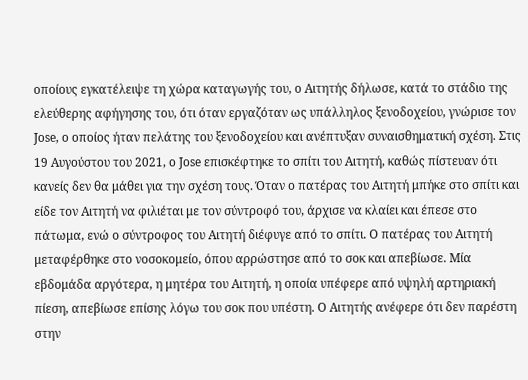οποίους εγκατέλειψε τη χώρα καταγωγής του, ο Αιτητής δήλωσε, κατά το στάδιο της ελεύθερης αφήγησης του, ότι όταν εργαζόταν ως υπάλληλος ξενοδοχείου, γνώρισε τον Jose, ο οποίος ήταν πελάτης του ξενοδοχείου και ανέπτυξαν συναισθηματική σχέση. Στις 19 Αυγούστου του 2021, ο Jose επισκέφτηκε το σπίτι του Αιτητή, καθώς πίστευαν ότι κανείς δεν θα μάθει για την σχέση τους. Όταν ο πατέρας του Αιτητή μπήκε στο σπίτι και είδε τον Αιτητή να φιλιέται με τον σύντροφό του, άρχισε να κλαίει και έπεσε στο πάτωμα, ενώ ο σύντροφος του Αιτητή διέφυγε από το σπίτι. Ο πατέρας του Αιτητή μεταφέρθηκε στο νοσοκομείο, όπου αρρώστησε από το σοκ και απεβίωσε. Μία εβδομάδα αργότερα, η μητέρα του Αιτητή, η οποία υπέφερε από υψηλή αρτηριακή πίεση, απεβίωσε επίσης λόγω του σοκ που υπέστη. Ο Αιτητής ανέφερε ότι δεν παρέστη στην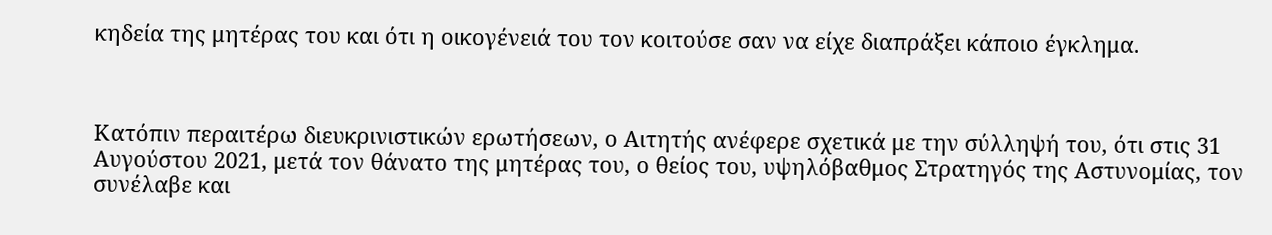κηδεία της μητέρας του και ότι η οικογένειά του τον κοιτούσε σαν να είχε διαπράξει κάποιο έγκλημα.



Κατόπιν περαιτέρω διευκρινιστικών ερωτήσεων, ο Αιτητής ανέφερε σχετικά με την σύλληψή του, ότι στις 31 Αυγούστου 2021, μετά τον θάνατο της μητέρας του, ο θείος του, υψηλόβαθμος Στρατηγός της Αστυνομίας, τον συνέλαβε και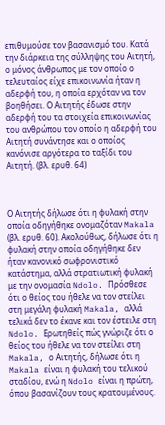επιθυμούσε τον βασανισμό του. Κατά την διάρκεια της σύλληψης του Αιτητή, ο μόνος άνθρωπος με τον οποίο ο τελευταίος είχε επικοινωνία ήταν η αδερφή του, η οποία ερχόταν να τον βοηθήσει. Ο Αιτητής έδωσε στην αδερφή του τα στοιχεία επικοινωνίας του ανθρώπου τον οποίο η αδερφή του Αιτητή συνάντησε και ο οποίος κανόνισε αργότερα το ταξίδι του Αιτητή. (βλ. ερυθ. 64)



Ο Αιτητής δήλωσε ότι η φυλακή στην οποία οδηγήθηκε ονομαζόταν Makala (βλ. ερυθ. 60). Ακολούθως, δήλωσε ότι η φυλακή στην οποία οδηγήθηκε δεν ήταν κανονικό σωφρονιστικό κατάστημα, αλλά στρατιωτική φυλακή με την ονομασία Ndolo. Πρόσθεσε ότι ο θείος του ήθελε να τον στείλει στη μεγάλη φυλακή Makala, αλλά τελικά δεν το έκανε και τον έστειλε στη Ndolo. Ερωτηθείς πώς γνώριζε ότι ο θείος του ήθελε να τον στείλει στη Makala, ο Αιτητής, δήλωσε ότι η Makala είναι η φυλακή του τελικού σταδίου, ενώ η Ndolo είναι η πρώτη, όπου βασανίζουν τους κρατουμένους.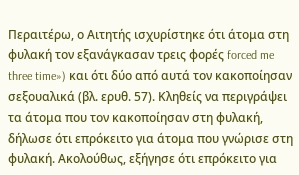Περαιτέρω, ο Αιτητής ισχυρίστηκε ότι άτομα στη φυλακή τον εξανάγκασαν τρεις φορές forced me three time») και ότι δύο από αυτά τον κακοποίησαν σεξουαλικά (βλ. ερυθ. 57). Κληθείς να περιγράψει τα άτομα που τον κακοποίησαν στη φυλακή, δήλωσε ότι επρόκειτο για άτομα που γνώρισε στη φυλακή. Ακολούθως, εξήγησε ότι επρόκειτο για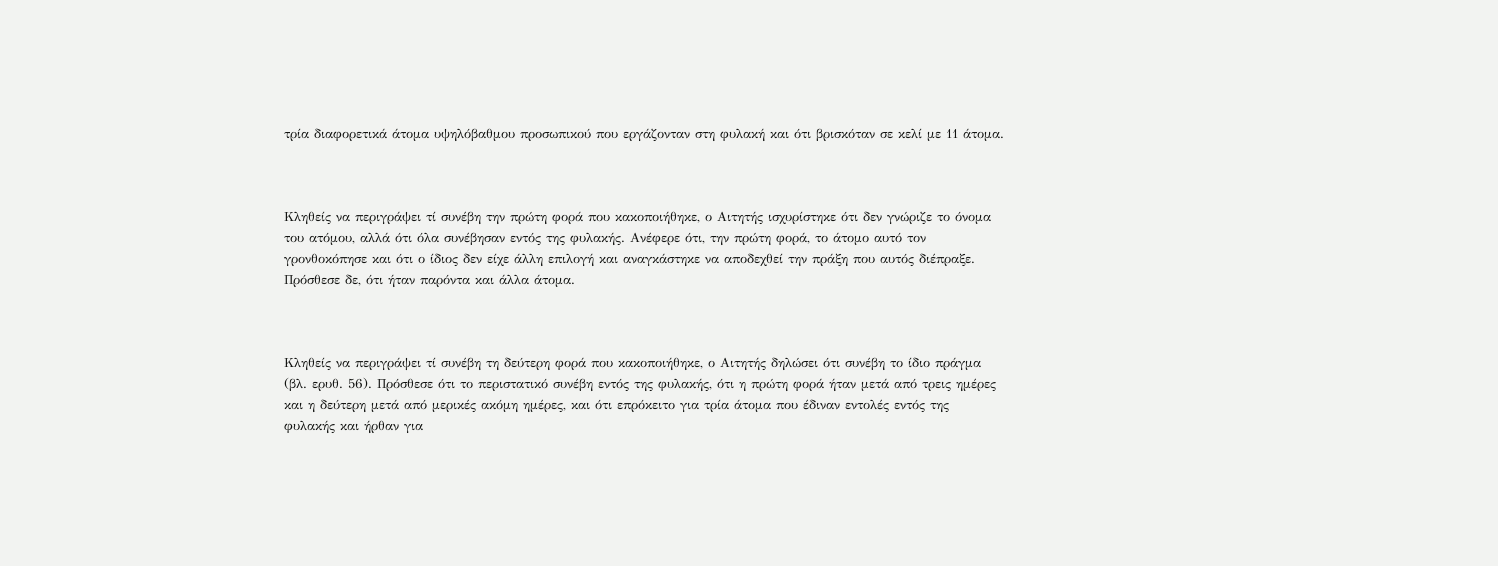τρία διαφορετικά άτομα υψηλόβαθμου προσωπικού που εργάζονταν στη φυλακή και ότι βρισκόταν σε κελί με 11 άτομα.



Κληθείς να περιγράψει τί συνέβη την πρώτη φορά που κακοποιήθηκε, ο Αιτητής ισχυρίστηκε ότι δεν γνώριζε το όνομα του ατόμου, αλλά ότι όλα συνέβησαν εντός της φυλακής. Ανέφερε ότι, την πρώτη φορά, το άτομο αυτό τον γρονθοκόπησε και ότι ο ίδιος δεν είχε άλλη επιλογή και αναγκάστηκε να αποδεχθεί την πράξη που αυτός διέπραξε. Πρόσθεσε δε, ότι ήταν παρόντα και άλλα άτομα.



Κληθείς να περιγράψει τί συνέβη τη δεύτερη φορά που κακοποιήθηκε, ο Αιτητής δηλώσει ότι συνέβη το ίδιο πράγμα (βλ. ερυθ. 56). Πρόσθεσε ότι το περιστατικό συνέβη εντός της φυλακής, ότι η πρώτη φορά ήταν μετά από τρεις ημέρες και η δεύτερη μετά από μερικές ακόμη ημέρες, και ότι επρόκειτο για τρία άτομα που έδιναν εντολές εντός της φυλακής και ήρθαν για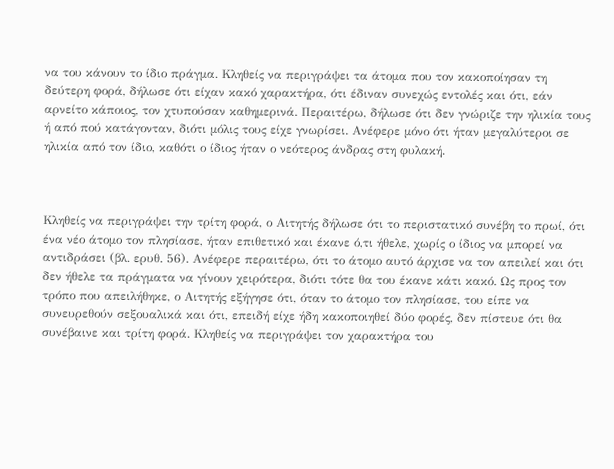να του κάνουν το ίδιο πράγμα. Κληθείς να περιγράψει τα άτομα που τον κακοποίησαν τη δεύτερη φορά, δήλωσε ότι είχαν κακό χαρακτήρα, ότι έδιναν συνεχώς εντολές και ότι, εάν αρνείτο κάποιος, τον χτυπούσαν καθημερινά. Περαιτέρω, δήλωσε ότι δεν γνώριζε την ηλικία τους ή από πού κατάγονταν, διότι μόλις τους είχε γνωρίσει. Ανέφερε μόνο ότι ήταν μεγαλύτεροι σε ηλικία από τον ίδιο, καθότι ο ίδιος ήταν ο νεότερος άνδρας στη φυλακή.



Κληθείς να περιγράψει την τρίτη φορά, ο Αιτητής δήλωσε ότι το περιστατικό συνέβη το πρωί, ότι ένα νέο άτομο τον πλησίασε, ήταν επιθετικό και έκανε ό,τι ήθελε, χωρίς ο ίδιος να μπορεί να αντιδράσει (βλ. ερυθ. 56). Ανέφερε περαιτέρω, ότι το άτομο αυτό άρχισε να τον απειλεί και ότι δεν ήθελε τα πράγματα να γίνουν χειρότερα, διότι τότε θα του έκανε κάτι κακό. Ως προς τον τρόπο που απειλήθηκε, ο Αιτητής εξήγησε ότι, όταν το άτομο τον πλησίασε, του είπε να συνευρεθούν σεξουαλικά και ότι, επειδή είχε ήδη κακοποιηθεί δύο φορές, δεν πίστευε ότι θα συνέβαινε και τρίτη φορά. Κληθείς να περιγράψει τον χαρακτήρα του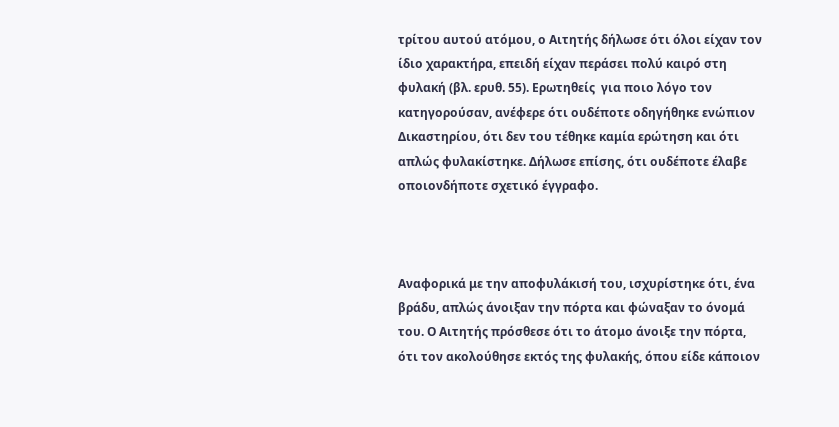τρίτου αυτού ατόμου, ο Αιτητής δήλωσε ότι όλοι είχαν τον ίδιο χαρακτήρα, επειδή είχαν περάσει πολύ καιρό στη φυλακή (βλ. ερυθ. 55). Ερωτηθείς  για ποιο λόγο τον κατηγορούσαν, ανέφερε ότι ουδέποτε οδηγήθηκε ενώπιον Δικαστηρίου, ότι δεν του τέθηκε καμία ερώτηση και ότι απλώς φυλακίστηκε. Δήλωσε επίσης, ότι ουδέποτε έλαβε οποιονδήποτε σχετικό έγγραφο.



Αναφορικά με την αποφυλάκισή του, ισχυρίστηκε ότι, ένα βράδυ, απλώς άνοιξαν την πόρτα και φώναξαν το όνομά του. Ο Αιτητής πρόσθεσε ότι το άτομο άνοιξε την πόρτα, ότι τον ακολούθησε εκτός της φυλακής, όπου είδε κάποιον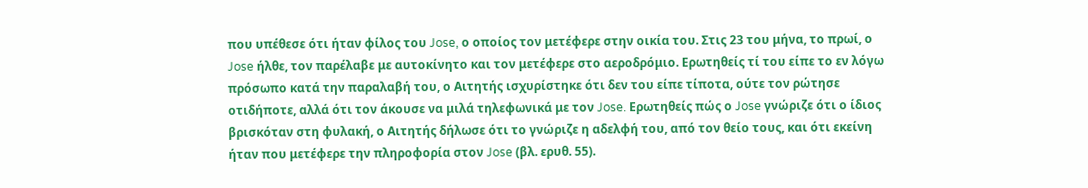που υπέθεσε ότι ήταν φίλος του Jose, ο οποίος τον μετέφερε στην οικία του. Στις 23 του μήνα, το πρωί, ο Jose ήλθε, τον παρέλαβε με αυτοκίνητο και τον μετέφερε στο αεροδρόμιο. Ερωτηθείς τί του είπε το εν λόγω πρόσωπο κατά την παραλαβή του, ο Αιτητής ισχυρίστηκε ότι δεν του είπε τίποτα, ούτε τον ρώτησε οτιδήποτε, αλλά ότι τον άκουσε να μιλά τηλεφωνικά με τον Jose. Ερωτηθείς πώς ο Jose γνώριζε ότι ο ίδιος βρισκόταν στη φυλακή, ο Αιτητής δήλωσε ότι το γνώριζε η αδελφή του, από τον θείο τους, και ότι εκείνη ήταν που μετέφερε την πληροφορία στον Jose (βλ. ερυθ. 55).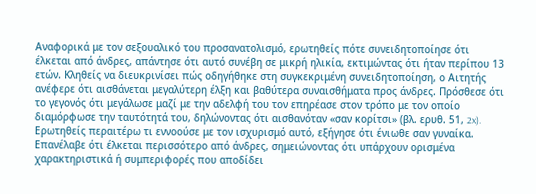Αναφορικά με τον σεξουαλικό του προσανατολισμό, ερωτηθείς πότε συνειδητοποίησε ότι έλκεται από άνδρες, απάντησε ότι αυτό συνέβη σε μικρή ηλικία, εκτιμώντας ότι ήταν περίπου 13 ετών. Κληθείς να διευκρινίσει πώς οδηγήθηκε στη συγκεκριμένη συνειδητοποίηση, ο Αιτητής ανέφερε ότι αισθάνεται μεγαλύτερη έλξη και βαθύτερα συναισθήματα προς άνδρες. Πρόσθεσε ότι το γεγονός ότι μεγάλωσε μαζί με την αδελφή του τον επηρέασε στον τρόπο με τον οποίο διαμόρφωσε την ταυτότητά του, δηλώνοντας ότι αισθανόταν «σαν κορίτσι» (βλ. ερυθ. 51, 2x). Ερωτηθείς περαιτέρω τι εννοούσε με τον ισχυρισμό αυτό, εξήγησε ότι ένιωθε σαν γυναίκα. Επανέλαβε ότι έλκεται περισσότερο από άνδρες, σημειώνοντας ότι υπάρχουν ορισμένα χαρακτηριστικά ή συμπεριφορές που αποδίδει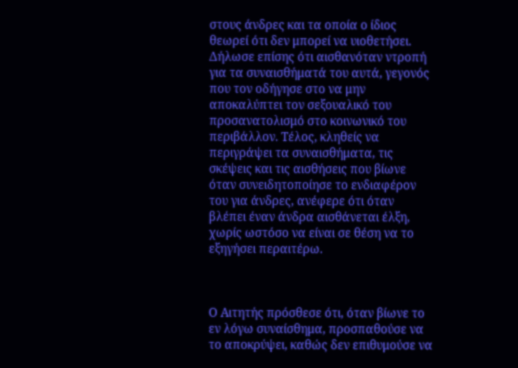στους άνδρες και τα οποία ο ίδιος θεωρεί ότι δεν μπορεί να υιοθετήσει. Δήλωσε επίσης ότι αισθανόταν ντροπή για τα συναισθήματά του αυτά, γεγονός που τον οδήγησε στο να μην αποκαλύπτει τον σεξουαλικό του προσανατολισμό στο κοινωνικό του περιβάλλον. Τέλος, κληθείς να περιγράψει τα συναισθήματα, τις σκέψεις και τις αισθήσεις που βίωνε όταν συνειδητοποίησε το ενδιαφέρον του για άνδρες, ανέφερε ότι όταν βλέπει έναν άνδρα αισθάνεται έλξη, χωρίς ωστόσο να είναι σε θέση να το εξηγήσει περαιτέρω.



Ο Αιτητής πρόσθεσε ότι, όταν βίωνε το εν λόγω συναίσθημα, προσπαθούσε να το αποκρύψει, καθώς δεν επιθυμούσε να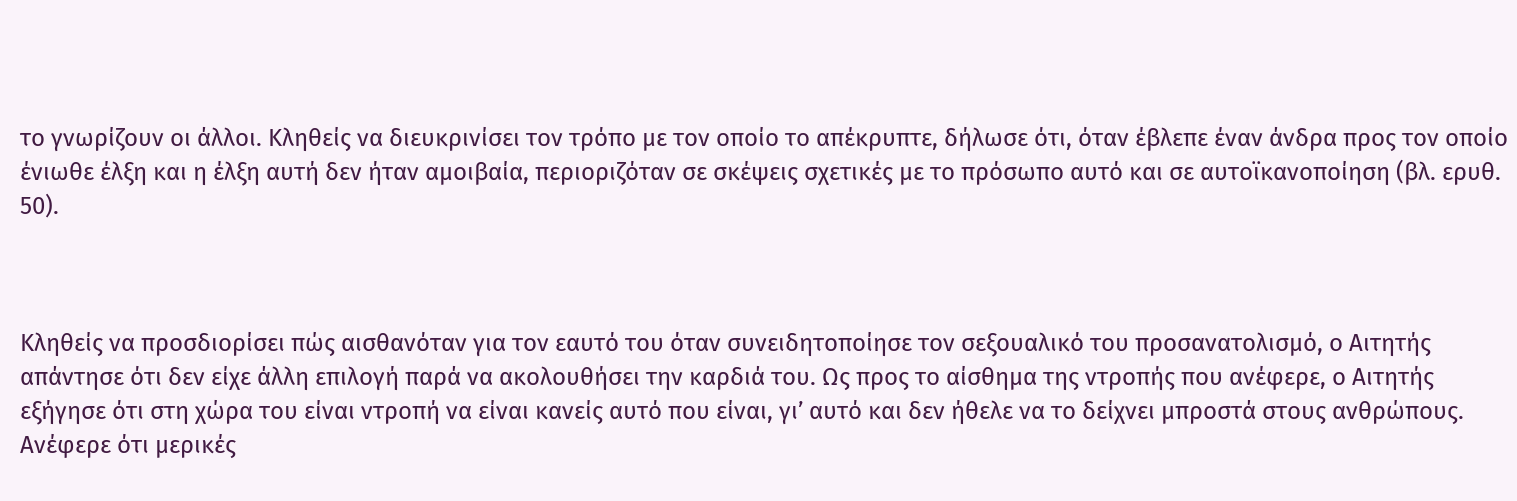το γνωρίζουν οι άλλοι. Κληθείς να διευκρινίσει τον τρόπο με τον οποίο το απέκρυπτε, δήλωσε ότι, όταν έβλεπε έναν άνδρα προς τον οποίο ένιωθε έλξη και η έλξη αυτή δεν ήταν αμοιβαία, περιοριζόταν σε σκέψεις σχετικές με το πρόσωπο αυτό και σε αυτοϊκανοποίηση (βλ. ερυθ. 50).



Κληθείς να προσδιορίσει πώς αισθανόταν για τον εαυτό του όταν συνειδητοποίησε τον σεξουαλικό του προσανατολισμό, ο Αιτητής απάντησε ότι δεν είχε άλλη επιλογή παρά να ακολουθήσει την καρδιά του. Ως προς το αίσθημα της ντροπής που ανέφερε, ο Αιτητής εξήγησε ότι στη χώρα του είναι ντροπή να είναι κανείς αυτό που είναι, γι’ αυτό και δεν ήθελε να το δείχνει μπροστά στους ανθρώπους. Ανέφερε ότι μερικές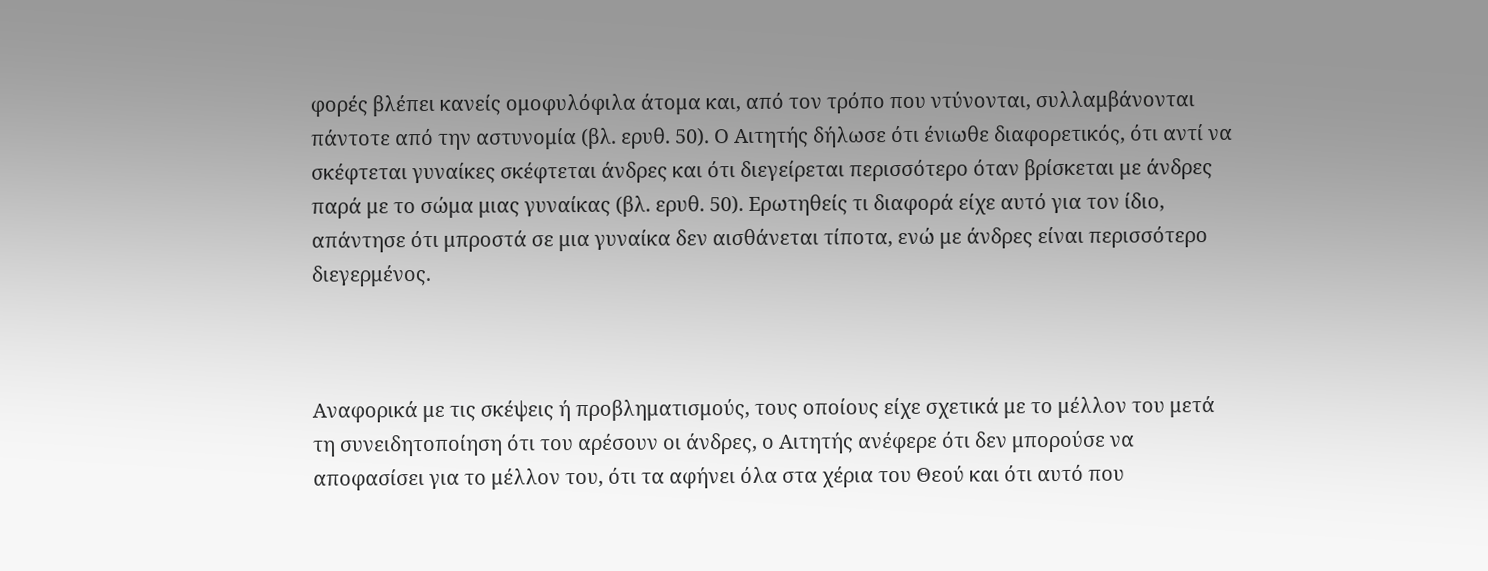φορές βλέπει κανείς ομοφυλόφιλα άτομα και, από τον τρόπο που ντύνονται, συλλαμβάνονται πάντοτε από την αστυνομία (βλ. ερυθ. 50). Ο Αιτητής δήλωσε ότι ένιωθε διαφορετικός, ότι αντί να σκέφτεται γυναίκες σκέφτεται άνδρες και ότι διεγείρεται περισσότερο όταν βρίσκεται με άνδρες παρά με το σώμα μιας γυναίκας (βλ. ερυθ. 50). Ερωτηθείς τι διαφορά είχε αυτό για τον ίδιο, απάντησε ότι μπροστά σε μια γυναίκα δεν αισθάνεται τίποτα, ενώ με άνδρες είναι περισσότερο διεγερμένος.



Αναφορικά με τις σκέψεις ή προβληματισμούς, τους οποίους είχε σχετικά με το μέλλον του μετά τη συνειδητοποίηση ότι του αρέσουν οι άνδρες, ο Αιτητής ανέφερε ότι δεν μπορούσε να αποφασίσει για το μέλλον του, ότι τα αφήνει όλα στα χέρια του Θεού και ότι αυτό που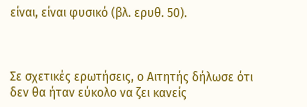είναι, είναι φυσικό (βλ. ερυθ. 50).



Σε σχετικές ερωτήσεις, ο Αιτητής δήλωσε ότι δεν θα ήταν εύκολο να ζει κανείς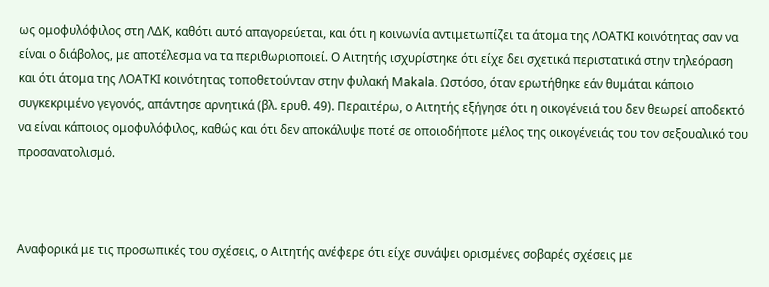ως ομοφυλόφιλος στη ΛΔΚ, καθότι αυτό απαγορεύεται, και ότι η κοινωνία αντιμετωπίζει τα άτομα της ΛΟΑΤKI κοινότητας σαν να είναι ο διάβολος, με αποτέλεσμα να τα περιθωριοποιεί. Ο Αιτητής ισχυρίστηκε ότι είχε δει σχετικά περιστατικά στην τηλεόραση και ότι άτομα της ΛΟΑΤKI κοινότητας τοποθετούνταν στην φυλακή Makala. Ωστόσο, όταν ερωτήθηκε εάν θυμάται κάποιο συγκεκριμένο γεγονός, απάντησε αρνητικά (βλ. ερυθ. 49). Περαιτέρω, ο Αιτητής εξήγησε ότι η οικογένειά του δεν θεωρεί αποδεκτό να είναι κάποιος ομοφυλόφιλος, καθώς και ότι δεν αποκάλυψε ποτέ σε οποιοδήποτε μέλος της οικογένειάς του τον σεξουαλικό του προσανατολισμό.



Αναφορικά με τις προσωπικές του σχέσεις, ο Αιτητής ανέφερε ότι είχε συνάψει ορισμένες σοβαρές σχέσεις με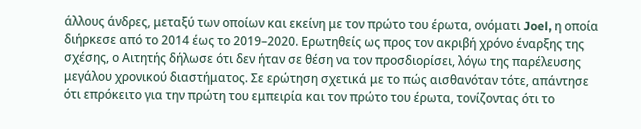άλλους άνδρες, μεταξύ των οποίων και εκείνη με τον πρώτο του έρωτα, ονόματι Joel, η οποία διήρκεσε από το 2014 έως το 2019–2020. Ερωτηθείς ως προς τον ακριβή χρόνο έναρξης της σχέσης, ο Αιτητής δήλωσε ότι δεν ήταν σε θέση να τον προσδιορίσει, λόγω της παρέλευσης μεγάλου χρονικού διαστήματος. Σε ερώτηση σχετικά με το πώς αισθανόταν τότε, απάντησε ότι επρόκειτο για την πρώτη του εμπειρία και τον πρώτο του έρωτα, τονίζοντας ότι το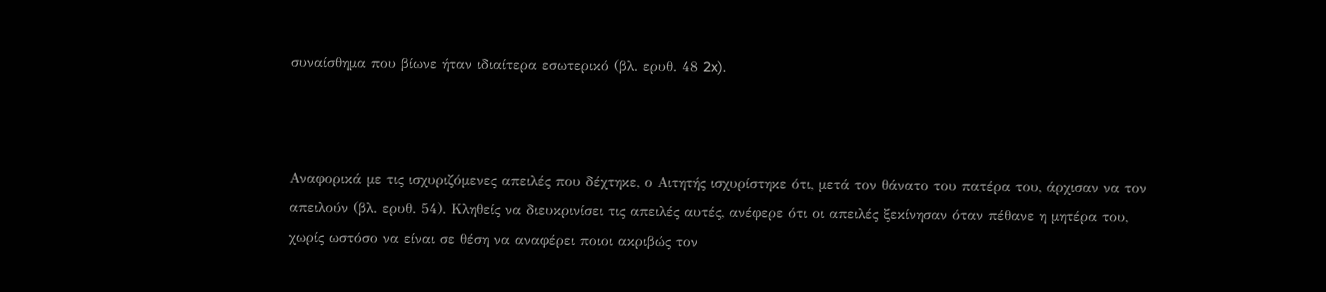συναίσθημα που βίωνε ήταν ιδιαίτερα εσωτερικό (βλ. ερυθ. 48 2x).



Αναφορικά με τις ισχυριζόμενες απειλές που δέχτηκε, ο Αιτητής ισχυρίστηκε ότι, μετά τον θάνατο του πατέρα του, άρχισαν να τον απειλούν (βλ. ερυθ. 54). Κληθείς να διευκρινίσει τις απειλές αυτές, ανέφερε ότι οι απειλές ξεκίνησαν όταν πέθανε η μητέρα του, χωρίς ωστόσο να είναι σε θέση να αναφέρει ποιοι ακριβώς τον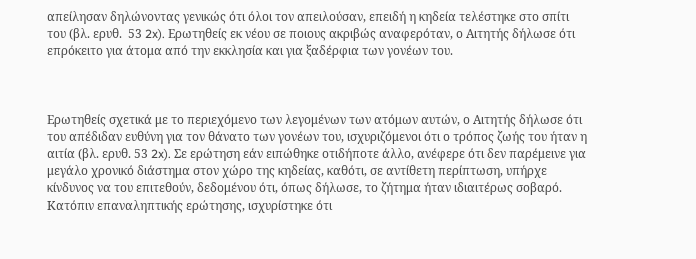απείλησαν δηλώνοντας γενικώς ότι όλοι τον απειλούσαν, επειδή η κηδεία τελέστηκε στο σπίτι του (βλ. ερυθ.  53 2x). Ερωτηθείς εκ νέου σε ποιους ακριβώς αναφερόταν, ο Αιτητής δήλωσε ότι επρόκειτο για άτομα από την εκκλησία και για ξαδέρφια των γονέων του.



Ερωτηθείς σχετικά με το περιεχόμενο των λεγομένων των ατόμων αυτών, ο Αιτητής δήλωσε ότι του απέδιδαν ευθύνη για τον θάνατο των γονέων του, ισχυριζόμενοι ότι ο τρόπος ζωής του ήταν η αιτία (βλ. ερυθ. 53 2x). Σε ερώτηση εάν ειπώθηκε οτιδήποτε άλλο, ανέφερε ότι δεν παρέμεινε για μεγάλο χρονικό διάστημα στον χώρο της κηδείας, καθότι, σε αντίθετη περίπτωση, υπήρχε κίνδυνος να του επιτεθούν, δεδομένου ότι, όπως δήλωσε, το ζήτημα ήταν ιδιαιτέρως σοβαρό. Κατόπιν επαναληπτικής ερώτησης, ισχυρίστηκε ότι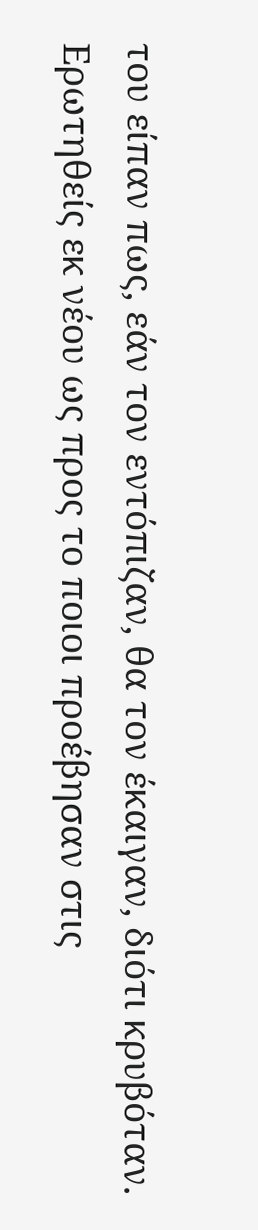του είπαν πως, εάν τον εντόπιζαν, θα τον έκαιγαν, διότι κρυβόταν. Ερωτηθείς εκ νέου ως προς το ποιοι προέβησαν στις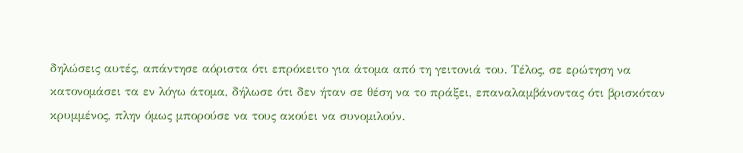δηλώσεις αυτές, απάντησε αόριστα ότι επρόκειτο για άτομα από τη γειτονιά του. Τέλος, σε ερώτηση να κατονομάσει τα εν λόγω άτομα, δήλωσε ότι δεν ήταν σε θέση να το πράξει, επαναλαμβάνοντας ότι βρισκόταν κρυμμένος, πλην όμως μπορούσε να τους ακούει να συνομιλούν.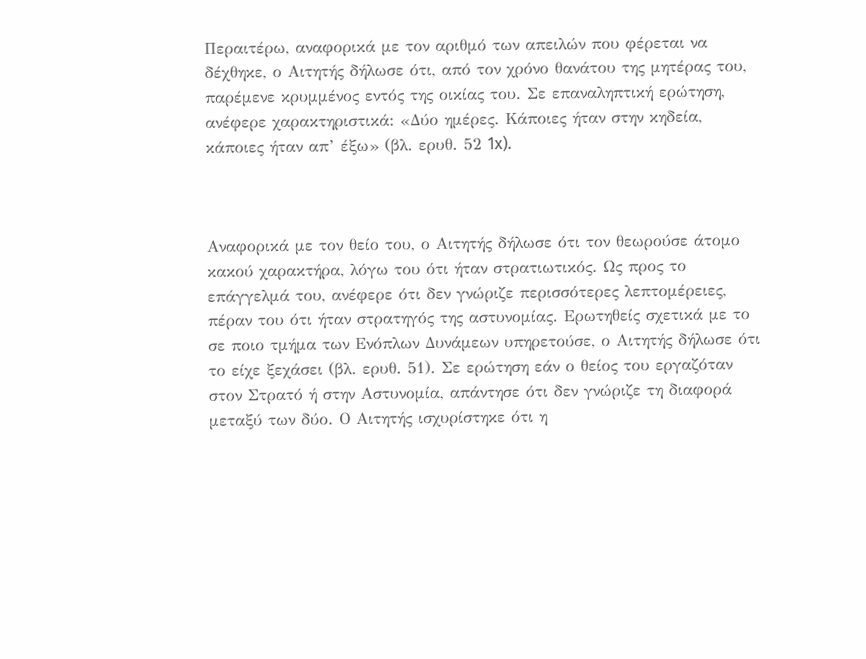Περαιτέρω, αναφορικά με τον αριθμό των απειλών που φέρεται να δέχθηκε, ο Αιτητής δήλωσε ότι, από τον χρόνο θανάτου της μητέρας του, παρέμενε κρυμμένος εντός της οικίας του. Σε επαναληπτική ερώτηση, ανέφερε χαρακτηριστικά: «Δύο ημέρες. Κάποιες ήταν στην κηδεία, κάποιες ήταν απ’ έξω» (βλ. ερυθ. 52 1x).



Αναφορικά με τον θείο του, ο Αιτητής δήλωσε ότι τον θεωρούσε άτομο κακού χαρακτήρα, λόγω του ότι ήταν στρατιωτικός. Ως προς το επάγγελμά του, ανέφερε ότι δεν γνώριζε περισσότερες λεπτομέρειες, πέραν του ότι ήταν στρατηγός της αστυνομίας. Ερωτηθείς σχετικά με το σε ποιο τμήμα των Ενόπλων Δυνάμεων υπηρετούσε, ο Αιτητής δήλωσε ότι το είχε ξεχάσει (βλ. ερυθ. 51). Σε ερώτηση εάν ο θείος του εργαζόταν στον Στρατό ή στην Αστυνομία, απάντησε ότι δεν γνώριζε τη διαφορά μεταξύ των δύο. Ο Αιτητής ισχυρίστηκε ότι η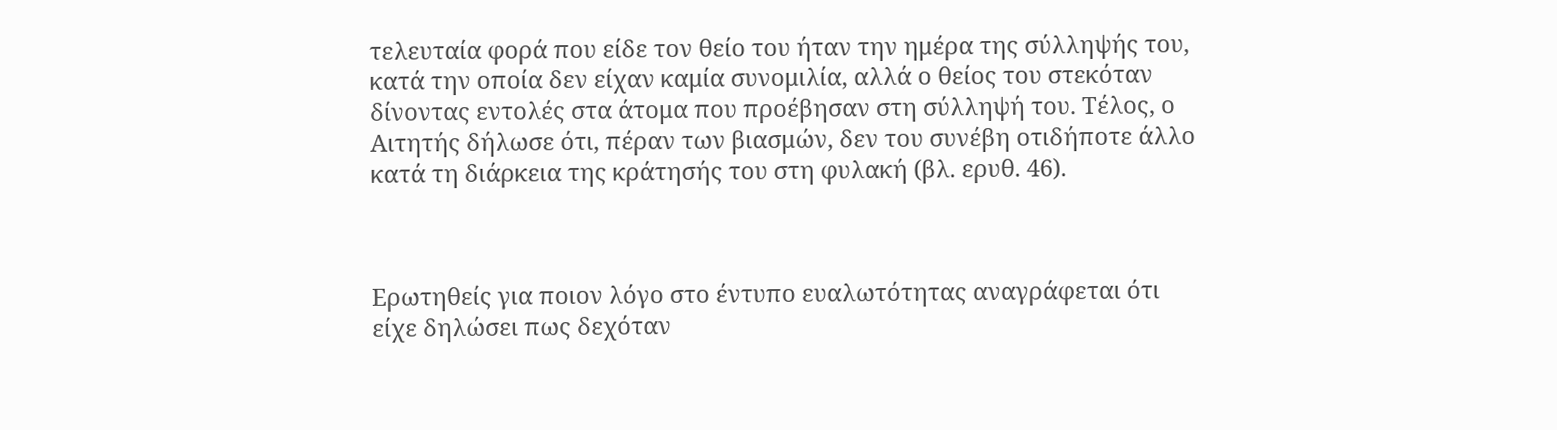τελευταία φορά που είδε τον θείο του ήταν την ημέρα της σύλληψής του, κατά την οποία δεν είχαν καμία συνομιλία, αλλά ο θείος του στεκόταν δίνοντας εντολές στα άτομα που προέβησαν στη σύλληψή του. Τέλος, ο Αιτητής δήλωσε ότι, πέραν των βιασμών, δεν του συνέβη οτιδήποτε άλλο κατά τη διάρκεια της κράτησής του στη φυλακή (βλ. ερυθ. 46).



Ερωτηθείς για ποιον λόγο στο έντυπο ευαλωτότητας αναγράφεται ότι είχε δηλώσει πως δεχόταν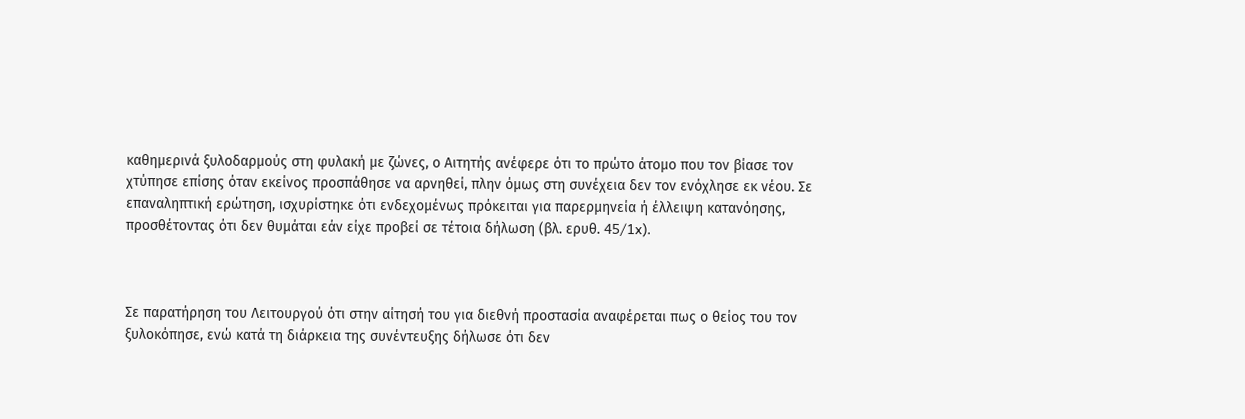καθημερινά ξυλοδαρμούς στη φυλακή με ζώνες, ο Αιτητής ανέφερε ότι το πρώτο άτομο που τον βίασε τον χτύπησε επίσης όταν εκείνος προσπάθησε να αρνηθεί, πλην όμως στη συνέχεια δεν τον ενόχλησε εκ νέου. Σε επαναληπτική ερώτηση, ισχυρίστηκε ότι ενδεχομένως πρόκειται για παρερμηνεία ή έλλειψη κατανόησης, προσθέτοντας ότι δεν θυμάται εάν είχε προβεί σε τέτοια δήλωση (βλ. ερυθ. 45/1x).



Σε παρατήρηση του Λειτουργού ότι στην αίτησή του για διεθνή προστασία αναφέρεται πως ο θείος του τον ξυλοκόπησε, ενώ κατά τη διάρκεια της συνέντευξης δήλωσε ότι δεν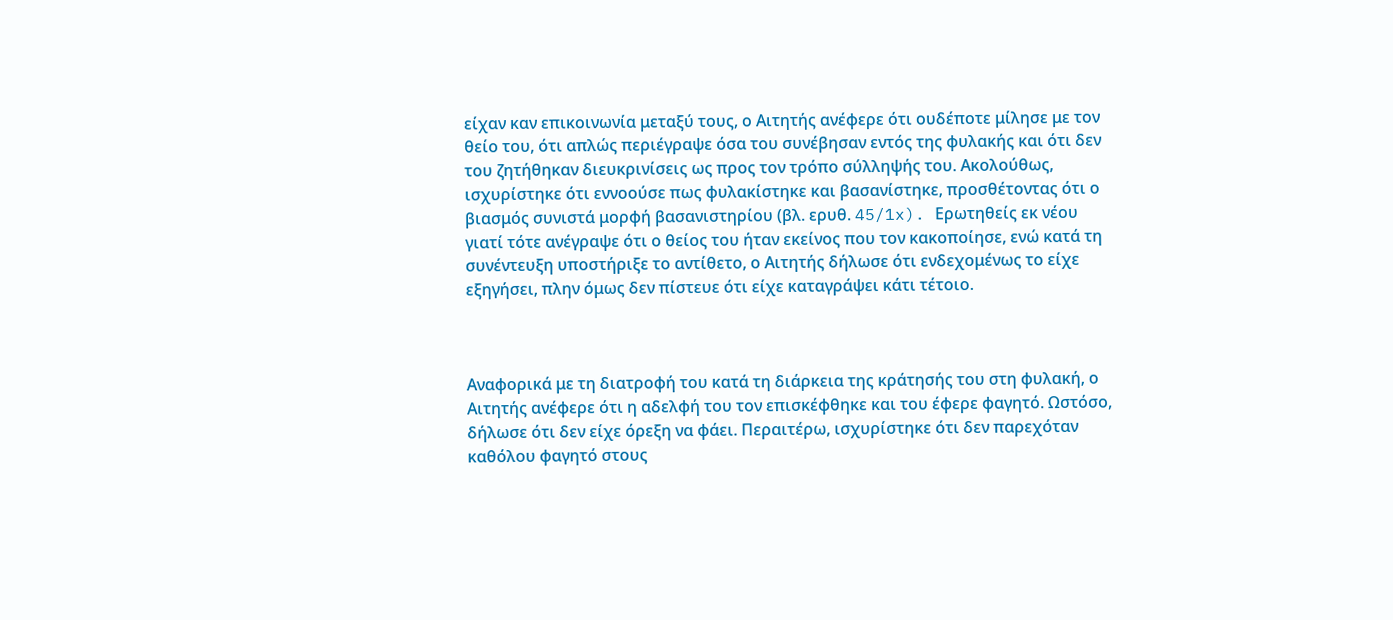είχαν καν επικοινωνία μεταξύ τους, ο Αιτητής ανέφερε ότι ουδέποτε μίλησε με τον θείο του, ότι απλώς περιέγραψε όσα του συνέβησαν εντός της φυλακής και ότι δεν του ζητήθηκαν διευκρινίσεις ως προς τον τρόπο σύλληψής του. Ακολούθως, ισχυρίστηκε ότι εννοούσε πως φυλακίστηκε και βασανίστηκε, προσθέτοντας ότι ο βιασμός συνιστά μορφή βασανιστηρίου (βλ. ερυθ. 45/1x). Ερωτηθείς εκ νέου γιατί τότε ανέγραψε ότι ο θείος του ήταν εκείνος που τον κακοποίησε, ενώ κατά τη συνέντευξη υποστήριξε το αντίθετο, ο Αιτητής δήλωσε ότι ενδεχομένως το είχε εξηγήσει, πλην όμως δεν πίστευε ότι είχε καταγράψει κάτι τέτοιο.



Αναφορικά με τη διατροφή του κατά τη διάρκεια της κράτησής του στη φυλακή, ο Αιτητής ανέφερε ότι η αδελφή του τον επισκέφθηκε και του έφερε φαγητό. Ωστόσο, δήλωσε ότι δεν είχε όρεξη να φάει. Περαιτέρω, ισχυρίστηκε ότι δεν παρεχόταν καθόλου φαγητό στους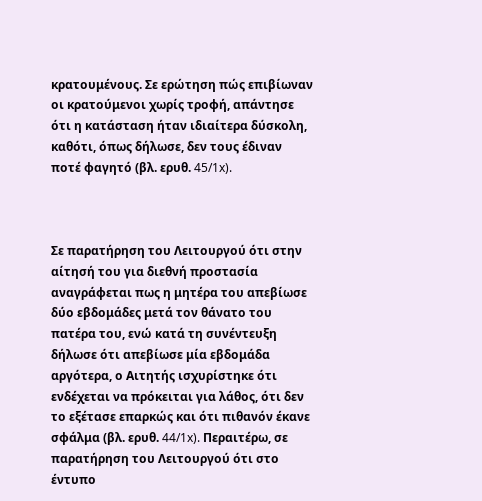κρατουμένους. Σε ερώτηση πώς επιβίωναν οι κρατούμενοι χωρίς τροφή, απάντησε ότι η κατάσταση ήταν ιδιαίτερα δύσκολη, καθότι, όπως δήλωσε, δεν τους έδιναν ποτέ φαγητό (βλ. ερυθ. 45/1x).



Σε παρατήρηση του Λειτουργού ότι στην αίτησή του για διεθνή προστασία αναγράφεται πως η μητέρα του απεβίωσε δύο εβδομάδες μετά τον θάνατο του πατέρα του, ενώ κατά τη συνέντευξη δήλωσε ότι απεβίωσε μία εβδομάδα αργότερα, ο Αιτητής ισχυρίστηκε ότι ενδέχεται να πρόκειται για λάθος, ότι δεν το εξέτασε επαρκώς και ότι πιθανόν έκανε σφάλμα (βλ. ερυθ. 44/1x). Περαιτέρω, σε παρατήρηση του Λειτουργού ότι στο έντυπο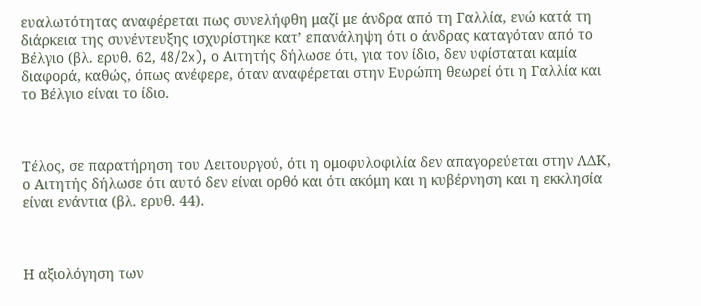ευαλωτότητας αναφέρεται πως συνελήφθη μαζί με άνδρα από τη Γαλλία, ενώ κατά τη διάρκεια της συνέντευξης ισχυρίστηκε κατ’ επανάληψη ότι ο άνδρας καταγόταν από το Βέλγιο (βλ. ερυθ. 62, 48/2x), ο Αιτητής δήλωσε ότι, για τον ίδιο, δεν υφίσταται καμία διαφορά, καθώς, όπως ανέφερε, όταν αναφέρεται στην Ευρώπη θεωρεί ότι η Γαλλία και το Βέλγιο είναι το ίδιο.



Τέλος, σε παρατήρηση του Λειτουργού, ότι η ομοφυλοφιλία δεν απαγορεύεται στην ΛΔΚ, ο Αιτητής δήλωσε ότι αυτό δεν είναι ορθό και ότι ακόμη και η κυβέρνηση και η εκκλησία είναι ενάντια (βλ. ερυθ. 44).



Η αξιολόγηση των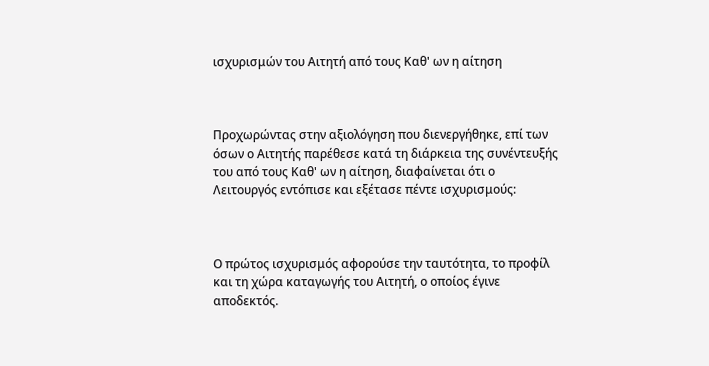ισχυρισμών του Αιτητή από τους Καθ' ων η αίτηση



Προχωρώντας στην αξιολόγηση που διενεργήθηκε, επί των όσων ο Αιτητής παρέθεσε κατά τη διάρκεια της συνέντευξής του από τους Καθ' ων η αίτηση, διαφαίνεται ότι ο Λειτουργός εντόπισε και εξέτασε πέντε ισχυρισμούς:



Ο πρώτος ισχυρισμός αφορούσε την ταυτότητα, το προφίλ και τη χώρα καταγωγής του Αιτητή, ο οποίος έγινε αποδεκτός.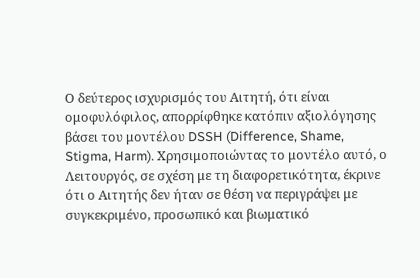Ο δεύτερος ισχυρισμός του Αιτητή, ότι είναι ομοφυλόφιλος, απορρίφθηκε κατόπιν αξιολόγησης βάσει του μοντέλου DSSH (Difference, Shame, Stigma, Harm). Χρησιμοποιώντας το μοντέλο αυτό, ο Λειτουργός, σε σχέση με τη διαφορετικότητα, έκρινε ότι ο Αιτητής δεν ήταν σε θέση να περιγράψει με συγκεκριμένο, προσωπικό και βιωματικό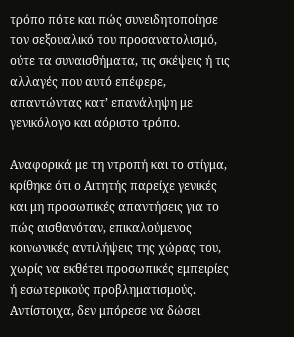τρόπο πότε και πώς συνειδητοποίησε τον σεξουαλικό του προσανατολισμό, ούτε τα συναισθήματα, τις σκέψεις ή τις αλλαγές που αυτό επέφερε, απαντώντας κατ’ επανάληψη με γενικόλογο και αόριστο τρόπο.

Αναφορικά με τη ντροπή και το στίγμα, κρίθηκε ότι ο Αιτητής παρείχε γενικές και μη προσωπικές απαντήσεις για το πώς αισθανόταν, επικαλούμενος κοινωνικές αντιλήψεις της χώρας του, χωρίς να εκθέτει προσωπικές εμπειρίες ή εσωτερικούς προβληματισμούς. Αντίστοιχα, δεν μπόρεσε να δώσει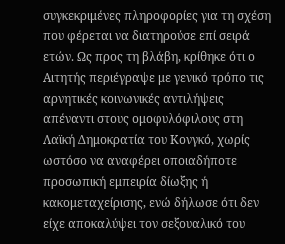συγκεκριμένες πληροφορίες για τη σχέση που φέρεται να διατηρούσε επί σειρά ετών. Ως προς τη βλάβη, κρίθηκε ότι ο Αιτητής περιέγραψε με γενικό τρόπο τις αρνητικές κοινωνικές αντιλήψεις απέναντι στους ομοφυλόφιλους στη Λαϊκή Δημοκρατία του Κονγκό, χωρίς ωστόσο να αναφέρει οποιαδήποτε προσωπική εμπειρία δίωξης ή κακομεταχείρισης, ενώ δήλωσε ότι δεν είχε αποκαλύψει τον σεξουαλικό του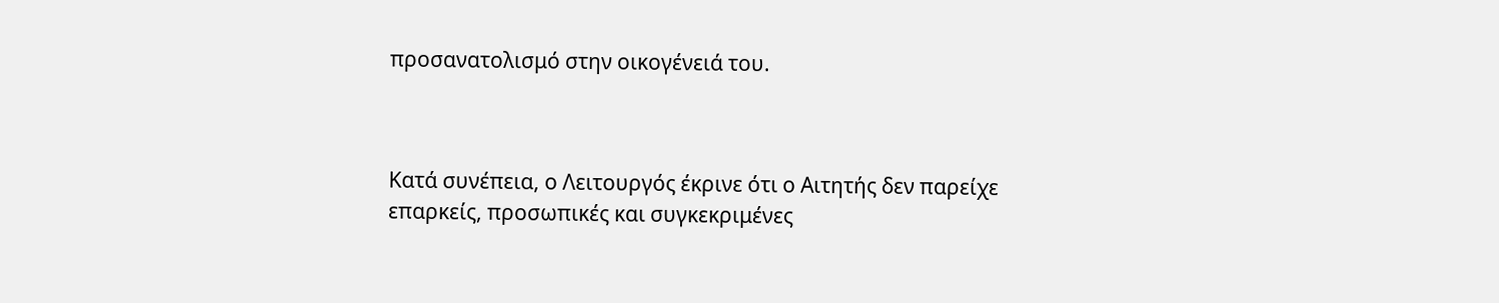προσανατολισμό στην οικογένειά του.



Κατά συνέπεια, ο Λειτουργός έκρινε ότι ο Αιτητής δεν παρείχε επαρκείς, προσωπικές και συγκεκριμένες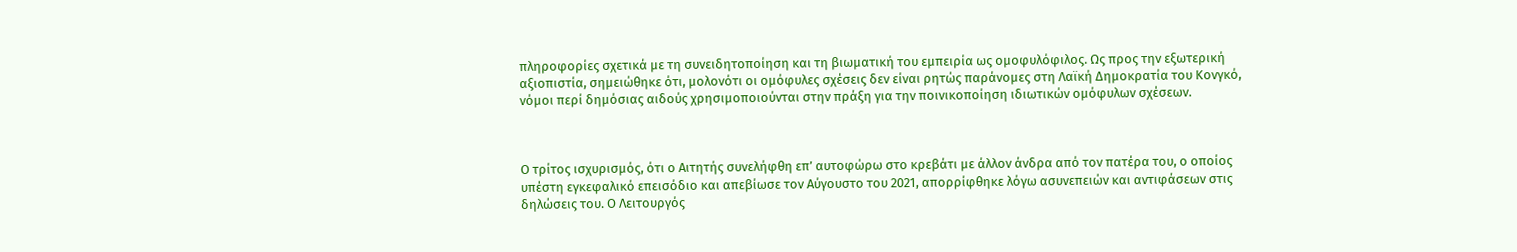πληροφορίες σχετικά με τη συνειδητοποίηση και τη βιωματική του εμπειρία ως ομοφυλόφιλος. Ως προς την εξωτερική αξιοπιστία, σημειώθηκε ότι, μολονότι οι ομόφυλες σχέσεις δεν είναι ρητώς παράνομες στη Λαϊκή Δημοκρατία του Κονγκό, νόμοι περί δημόσιας αιδούς χρησιμοποιούνται στην πράξη για την ποινικοποίηση ιδιωτικών ομόφυλων σχέσεων.



Ο τρίτος ισχυρισμός, ότι ο Αιτητής συνελήφθη επ’ αυτοφώρω στο κρεβάτι με άλλον άνδρα από τον πατέρα του, ο οποίος υπέστη εγκεφαλικό επεισόδιο και απεβίωσε τον Αύγουστο του 2021, απορρίφθηκε λόγω ασυνεπειών και αντιφάσεων στις δηλώσεις του. Ο Λειτουργός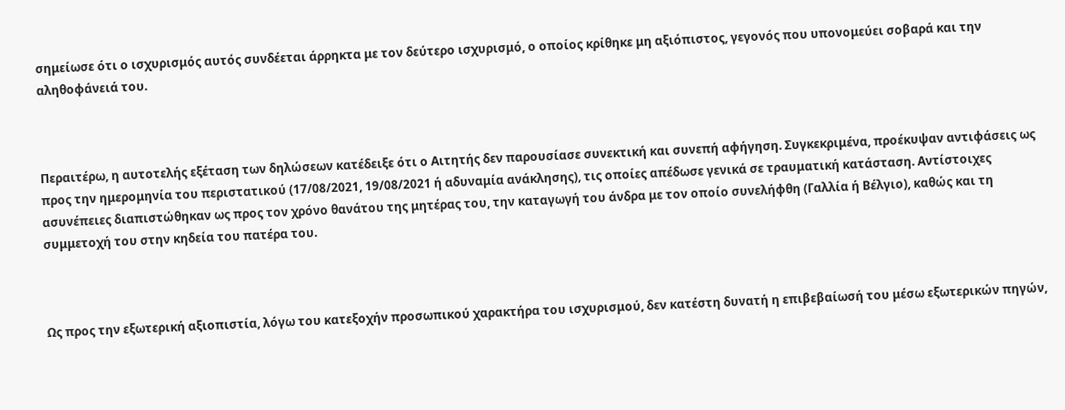σημείωσε ότι ο ισχυρισμός αυτός συνδέεται άρρηκτα με τον δεύτερο ισχυρισμό, ο οποίος κρίθηκε μη αξιόπιστος, γεγονός που υπονομεύει σοβαρά και την αληθοφάνειά του.



Περαιτέρω, η αυτοτελής εξέταση των δηλώσεων κατέδειξε ότι ο Αιτητής δεν παρουσίασε συνεκτική και συνεπή αφήγηση. Συγκεκριμένα, προέκυψαν αντιφάσεις ως προς την ημερομηνία του περιστατικού (17/08/2021, 19/08/2021 ή αδυναμία ανάκλησης), τις οποίες απέδωσε γενικά σε τραυματική κατάσταση. Αντίστοιχες ασυνέπειες διαπιστώθηκαν ως προς τον χρόνο θανάτου της μητέρας του, την καταγωγή του άνδρα με τον οποίο συνελήφθη (Γαλλία ή Βέλγιο), καθώς και τη συμμετοχή του στην κηδεία του πατέρα του.



Ως προς την εξωτερική αξιοπιστία, λόγω του κατεξοχήν προσωπικού χαρακτήρα του ισχυρισμού, δεν κατέστη δυνατή η επιβεβαίωσή του μέσω εξωτερικών πηγών,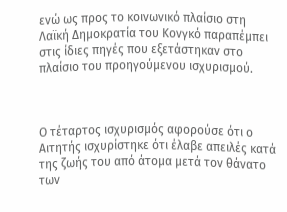ενώ ως προς το κοινωνικό πλαίσιο στη Λαϊκή Δημοκρατία του Κονγκό παραπέμπει στις ίδιες πηγές που εξετάστηκαν στο πλαίσιο του προηγούμενου ισχυρισμού.



Ο τέταρτος ισχυρισμός αφορούσε ότι ο Αιτητής ισχυρίστηκε ότι έλαβε απειλές κατά της ζωής του από άτομα μετά τον θάνατο των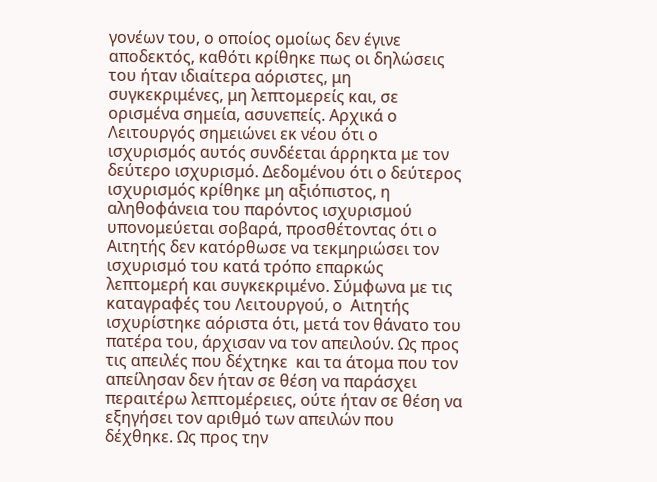γονέων του, ο οποίος ομοίως δεν έγινε αποδεκτός, καθότι κρίθηκε πως οι δηλώσεις του ήταν ιδιαίτερα αόριστες, μη συγκεκριμένες, μη λεπτομερείς και, σε ορισμένα σημεία, ασυνεπείς. Αρχικά ο Λειτουργός σημειώνει εκ νέου ότι ο ισχυρισμός αυτός συνδέεται άρρηκτα με τον δεύτερο ισχυρισμό. Δεδομένου ότι ο δεύτερος ισχυρισμός κρίθηκε μη αξιόπιστος, η αληθοφάνεια του παρόντος ισχυρισμού υπονομεύεται σοβαρά, προσθέτοντας ότι ο Αιτητής δεν κατόρθωσε να τεκμηριώσει τον ισχυρισμό του κατά τρόπο επαρκώς λεπτομερή και συγκεκριμένο. Σύμφωνα με τις καταγραφές του Λειτουργού, ο  Αιτητής ισχυρίστηκε αόριστα ότι, μετά τον θάνατο του πατέρα του, άρχισαν να τον απειλούν. Ως προς τις απειλές που δέχτηκε  και τα άτομα που τον απείλησαν δεν ήταν σε θέση να παράσχει περαιτέρω λεπτομέρειες, ούτε ήταν σε θέση να εξηγήσει τον αριθμό των απειλών που δέχθηκε. Ως προς την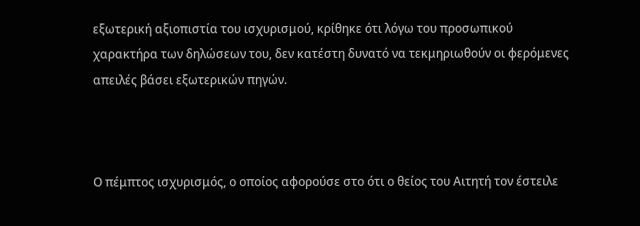εξωτερική αξιοπιστία του ισχυρισμού, κρίθηκε ότι λόγω του προσωπικού χαρακτήρα των δηλώσεων του, δεν κατέστη δυνατό να τεκμηριωθούν οι φερόμενες απειλές βάσει εξωτερικών πηγών.



Ο πέμπτος ισχυρισμός, ο οποίος αφορούσε στο ότι ο θείος του Αιτητή τον έστειλε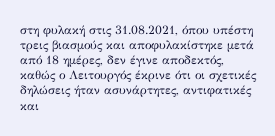στη φυλακή στις 31.08.2021, όπου υπέστη τρεις βιασμούς και αποφυλακίστηκε μετά από 18 ημέρες, δεν έγινε αποδεκτός, καθώς ο Λειτουργός έκρινε ότι οι σχετικές δηλώσεις ήταν ασυνάρτητες, αντιφατικές και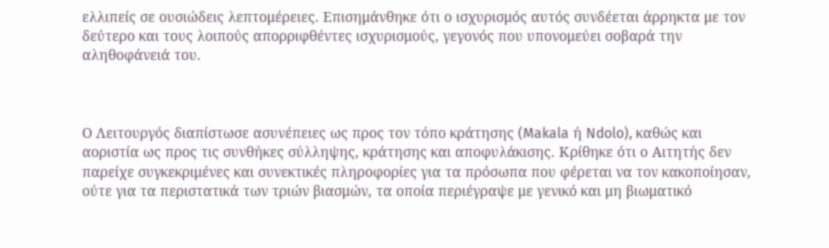ελλιπείς σε ουσιώδεις λεπτομέρειες. Επισημάνθηκε ότι ο ισχυρισμός αυτός συνδέεται άρρηκτα με τον δεύτερο και τους λοιπούς απορριφθέντες ισχυρισμούς, γεγονός που υπονομεύει σοβαρά την αληθοφάνειά του.



Ο Λειτουργός διαπίστωσε ασυνέπειες ως προς τον τόπο κράτησης (Makala ή Ndolo), καθώς και αοριστία ως προς τις συνθήκες σύλληψης, κράτησης και αποφυλάκισης. Κρίθηκε ότι ο Αιτητής δεν παρείχε συγκεκριμένες και συνεκτικές πληροφορίες για τα πρόσωπα που φέρεται να τον κακοποίησαν, ούτε για τα περιστατικά των τριών βιασμών, τα οποία περιέγραψε με γενικό και μη βιωματικό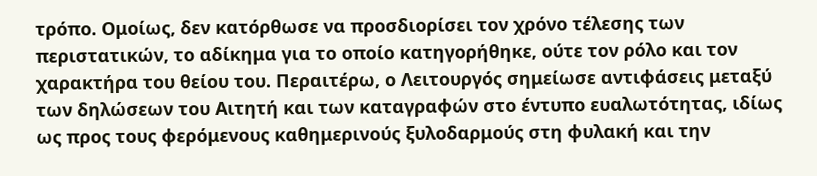τρόπο. Ομοίως, δεν κατόρθωσε να προσδιορίσει τον χρόνο τέλεσης των περιστατικών, το αδίκημα για το οποίο κατηγορήθηκε, ούτε τον ρόλο και τον χαρακτήρα του θείου του. Περαιτέρω, ο Λειτουργός σημείωσε αντιφάσεις μεταξύ των δηλώσεων του Αιτητή και των καταγραφών στο έντυπο ευαλωτότητας, ιδίως ως προς τους φερόμενους καθημερινούς ξυλοδαρμούς στη φυλακή και την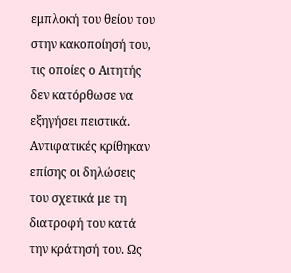εμπλοκή του θείου του στην κακοποίησή του, τις οποίες ο Αιτητής δεν κατόρθωσε να εξηγήσει πειστικά. Αντιφατικές κρίθηκαν επίσης οι δηλώσεις του σχετικά με τη διατροφή του κατά την κράτησή του. Ως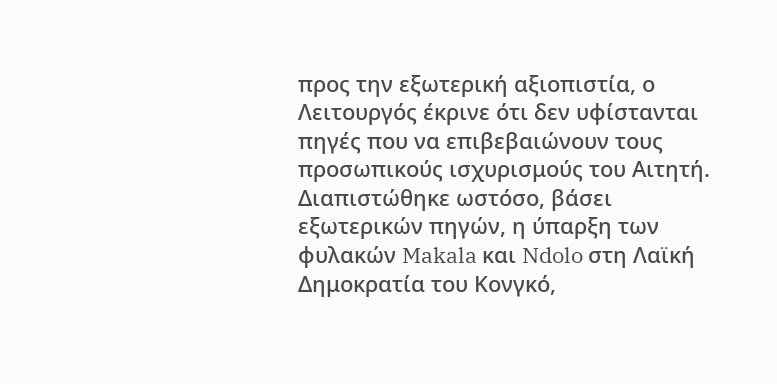προς την εξωτερική αξιοπιστία, ο Λειτουργός έκρινε ότι δεν υφίστανται πηγές που να επιβεβαιώνουν τους προσωπικούς ισχυρισμούς του Αιτητή. Διαπιστώθηκε ωστόσο, βάσει εξωτερικών πηγών, η ύπαρξη των φυλακών Makala και Ndolo στη Λαϊκή Δημοκρατία του Κονγκό,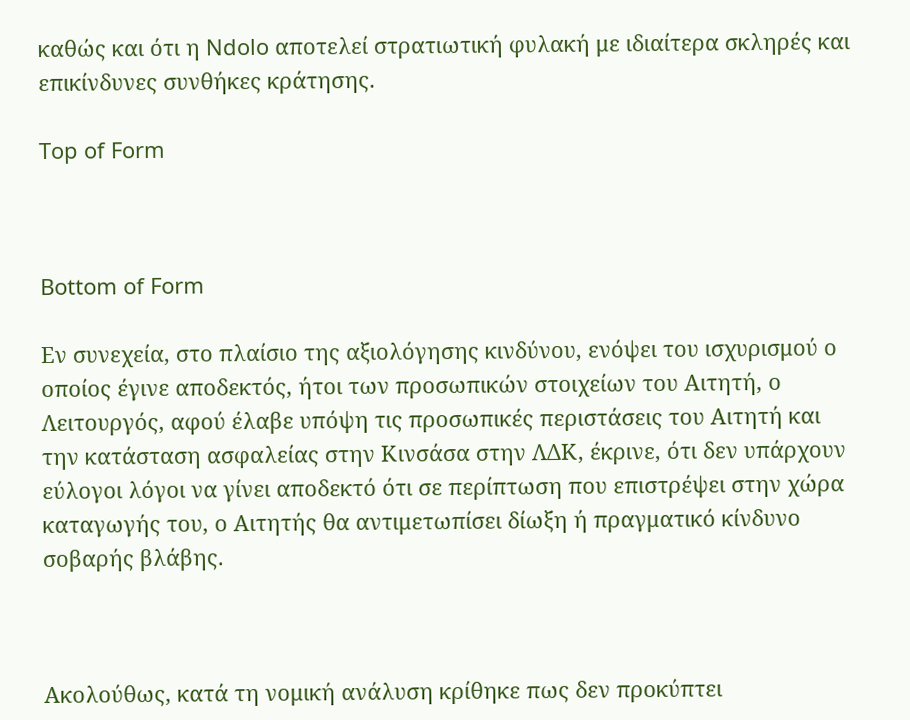καθώς και ότι η Ndolo αποτελεί στρατιωτική φυλακή με ιδιαίτερα σκληρές και επικίνδυνες συνθήκες κράτησης.

Top of Form



Bottom of Form

Εν συνεχεία, στο πλαίσιο της αξιολόγησης κινδύνου, ενόψει του ισχυρισμού ο οποίος έγινε αποδεκτός, ήτοι των προσωπικών στοιχείων του Αιτητή, ο Λειτουργός, αφού έλαβε υπόψη τις προσωπικές περιστάσεις του Αιτητή και την κατάσταση ασφαλείας στην Κινσάσα στην ΛΔΚ, έκρινε, ότι δεν υπάρχουν εύλογοι λόγοι να γίνει αποδεκτό ότι σε περίπτωση που επιστρέψει στην χώρα καταγωγής του, ο Αιτητής θα αντιμετωπίσει δίωξη ή πραγματικό κίνδυνο σοβαρής βλάβης.



Ακολούθως, κατά τη νομική ανάλυση κρίθηκε πως δεν προκύπτει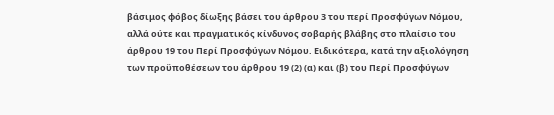βάσιμος φόβος δίωξης βάσει του άρθρου 3 του περί Προσφύγων Νόμου, αλλά ούτε και πραγματικός κίνδυνος σοβαρής βλάβης στο πλαίσιο του άρθρου 19 του Περί Προσφύγων Νόμου. Ειδικότερα, κατά την αξιολόγηση των προϋποθέσεων του άρθρου 19 (2) (α) και (β) του Περί Προσφύγων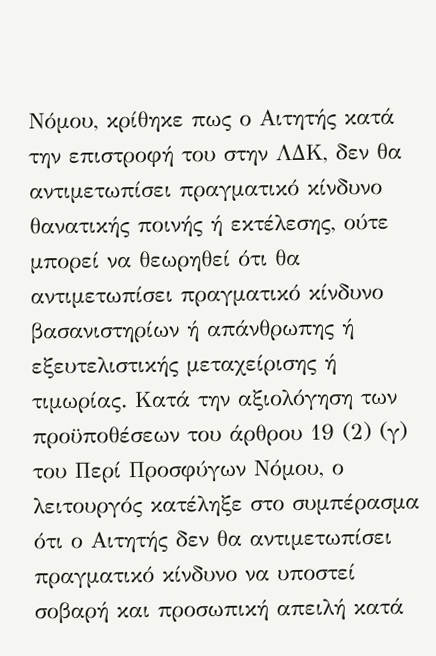Νόμου, κρίθηκε πως ο Αιτητής κατά την επιστροφή του στην ΛΔΚ, δεν θα αντιμετωπίσει πραγματικό κίνδυνο θανατικής ποινής ή εκτέλεσης, ούτε μπορεί να θεωρηθεί ότι θα αντιμετωπίσει πραγματικό κίνδυνο βασανιστηρίων ή απάνθρωπης ή εξευτελιστικής μεταχείρισης ή τιμωρίας. Κατά την αξιολόγηση των προϋποθέσεων του άρθρου 19 (2) (γ) του Περί Προσφύγων Νόμου, ο λειτουργός κατέληξε στο συμπέρασμα ότι ο Αιτητής δεν θα αντιμετωπίσει πραγματικό κίνδυνο να υποστεί σοβαρή και προσωπική απειλή κατά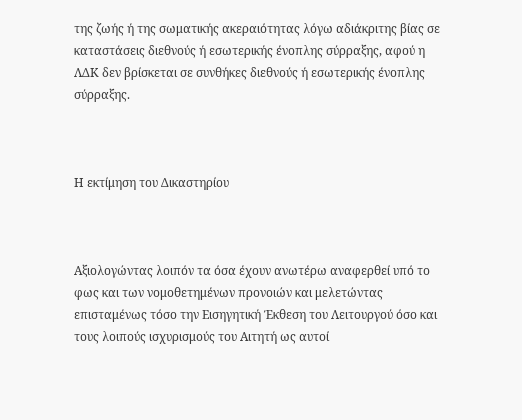της ζωής ή της σωματικής ακεραιότητας λόγω αδιάκριτης βίας σε καταστάσεις διεθνούς ή εσωτερικής ένοπλης σύρραξης, αφού η ΛΔΚ δεν βρίσκεται σε συνθήκες διεθνούς ή εσωτερικής ένοπλης σύρραξης.



Η εκτίμηση του Δικαστηρίου



Αξιολογώντας λοιπόν τα όσα έχουν ανωτέρω αναφερθεί υπό το φως και των νομοθετημένων προνοιών και μελετώντας επισταμένως τόσο την Εισηγητική Έκθεση του Λειτουργού όσο και τους λοιπούς ισχυρισμούς του Αιτητή ως αυτοί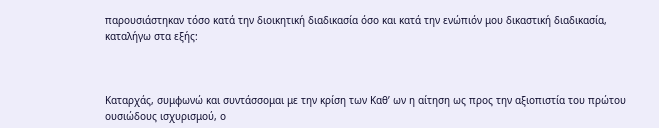παρουσιάστηκαν τόσο κατά την διοικητική διαδικασία όσο και κατά την ενώπιόν μου δικαστική διαδικασία, καταλήγω στα εξής:



Καταρχάς, συμφωνώ και συντάσσομαι με την κρίση των Καθ’ ων η αίτηση ως προς την αξιοπιστία του πρώτου ουσιώδους ισχυρισμού, ο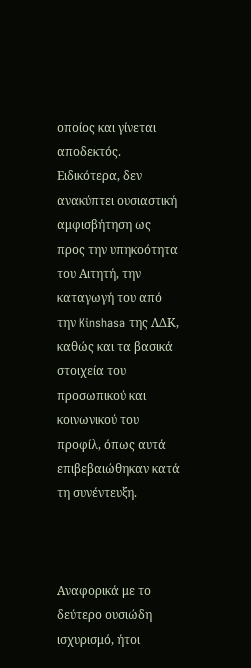οποίος και γίνεται αποδεκτός. Ειδικότερα, δεν ανακύπτει ουσιαστική αμφισβήτηση ως προς την υπηκοότητα του Αιτητή, την καταγωγή του από την Kinshasa της ΛΔΚ, καθώς και τα βασικά στοιχεία του προσωπικού και κοινωνικού του προφίλ, όπως αυτά επιβεβαιώθηκαν κατά τη συνέντευξη.



Αναφορικά με το δεύτερο ουσιώδη ισχυρισμό, ήτοι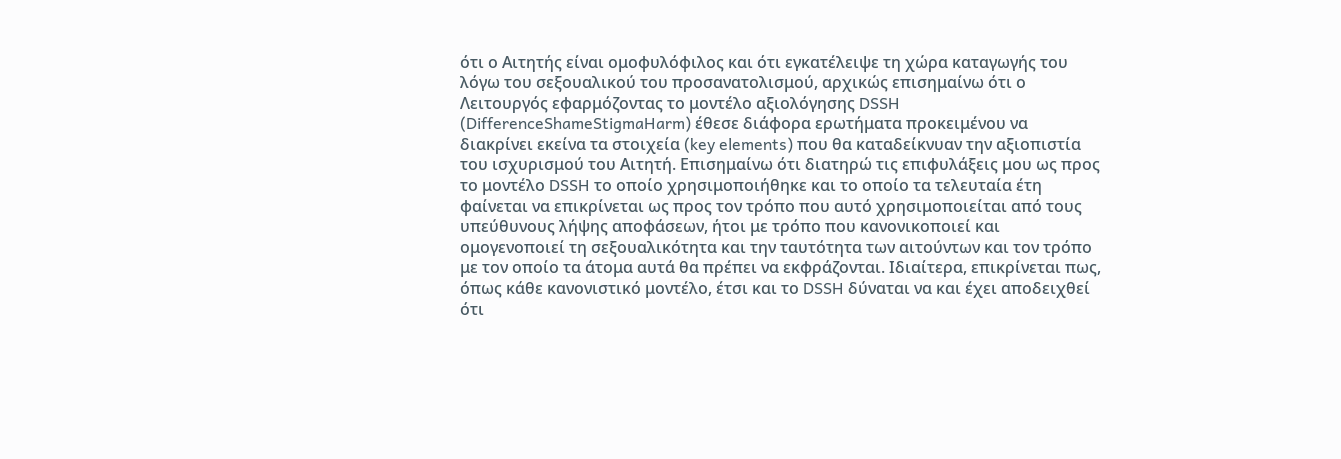ότι ο Αιτητής είναι ομοφυλόφιλος και ότι εγκατέλειψε τη χώρα καταγωγής του λόγω του σεξουαλικού του προσανατολισμού, αρχικώς επισημαίνω ότι ο Λειτουργός εφαρμόζοντας το μοντέλο αξιολόγησης DSSH (DifferenceShameStigmaHarm) έθεσε διάφορα ερωτήματα προκειμένου να διακρίνει εκείνα τα στοιχεία (key elements) που θα καταδείκνυαν την αξιοπιστία του ισχυρισμού του Αιτητή. Επισημαίνω ότι διατηρώ τις επιφυλάξεις μου ως προς το μοντέλο DSSH το οποίο χρησιμοποιήθηκε και το οποίο τα τελευταία έτη φαίνεται να επικρίνεται ως προς τον τρόπο που αυτό χρησιμοποιείται από τους υπεύθυνους λήψης αποφάσεων, ήτοι με τρόπο που κανονικοποιεί και ομογενοποιεί τη σεξουαλικότητα και την ταυτότητα των αιτούντων και τον τρόπο με τον οποίο τα άτομα αυτά θα πρέπει να εκφράζονται. Ιδιαίτερα, επικρίνεται πως, όπως κάθε κανονιστικό μοντέλο, έτσι και το DSSH δύναται να και έχει αποδειχθεί ότι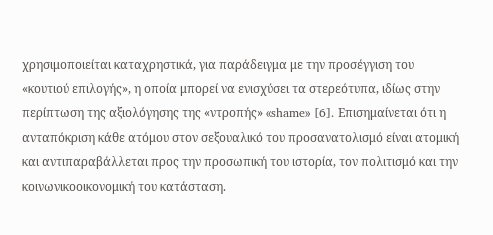χρησιμοποιείται καταχρηστικά, για παράδειγμα με την προσέγγιση του «κουτιού επιλογής», η οποία μπορεί να ενισχύσει τα στερεότυπα, ιδίως στην περίπτωση της αξιολόγησης της «ντροπής» «shame» [6]. Επισημαίνεται ότι η ανταπόκριση κάθε ατόμου στον σεξουαλικό του προσανατολισμό είναι ατομική και αντιπαραβάλλεται προς την προσωπική του ιστορία, τον πολιτισμό και την κοινωνικοοικονομική του κατάσταση.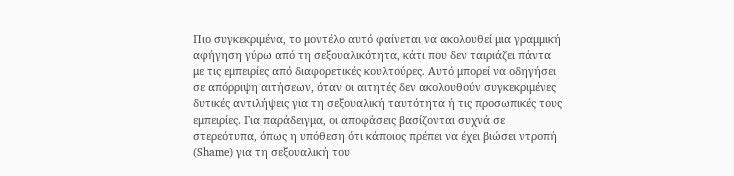Πιο συγκεκριμένα, το μοντέλο αυτό φαίνεται να ακολουθεί μια γραμμική αφήγηση γύρω από τη σεξουαλικότητα, κάτι που δεν ταιριάζει πάντα με τις εμπειρίες από διαφορετικές κουλτούρες. Αυτό μπορεί να οδηγήσει σε απόρριψη αιτήσεων, όταν οι αιτητές δεν ακολουθούν συγκεκριμένες δυτικές αντιλήψεις για τη σεξουαλική ταυτότητα ή τις προσωπικές τους εμπειρίες. Για παράδειγμα, οι αποφάσεις βασίζονται συχνά σε στερεότυπα, όπως η υπόθεση ότι κάποιος πρέπει να έχει βιώσει ντροπή (Shame) για τη σεξουαλική του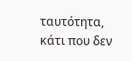ταυτότητα, κάτι που δεν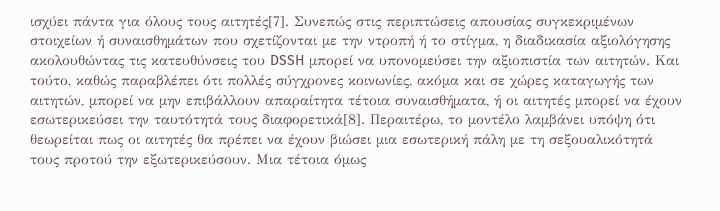ισχύει πάντα για όλους τους αιτητές[7]. Συνεπώς στις περιπτώσεις απουσίας συγκεκριμένων στοιχείων ή συναισθημάτων που σχετίζονται με την ντροπή ή το στίγμα, η διαδικασία αξιολόγησης ακολουθώντας τις κατευθύνσεις του DSSH μπορεί να υπονομεύσει την αξιοπιστία των αιτητών. Και τούτο, καθώς παραβλέπει ότι πολλές σύγχρονες κοινωνίες, ακόμα και σε χώρες καταγωγής των αιτητών, μπορεί να μην επιβάλλουν απαραίτητα τέτοια συναισθήματα, ή οι αιτητές μπορεί να έχουν εσωτερικεύσει την ταυτότητά τους διαφορετικά[8]. Περαιτέρω, το μοντέλο λαμβάνει υπόψη ότι θεωρείται πως οι αιτητές θα πρέπει να έχουν βιώσει μια εσωτερική πάλη με τη σεξουαλικότητά τους προτού την εξωτερικεύσουν. Μια τέτοια όμως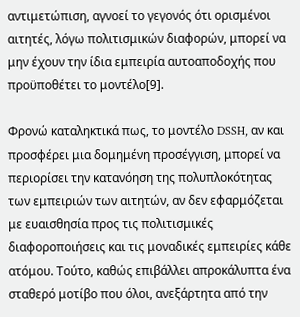αντιμετώπιση, αγνοεί το γεγονός ότι ορισμένοι αιτητές, λόγω πολιτισμικών διαφορών, μπορεί να μην έχουν την ίδια εμπειρία αυτοαποδοχής που προϋποθέτει το μοντέλο[9].

Φρονώ καταληκτικά πως, το μοντέλο DSSH, αν και προσφέρει μια δομημένη προσέγγιση, μπορεί να περιορίσει την κατανόηση της πολυπλοκότητας των εμπειριών των αιτητών, αν δεν εφαρμόζεται με ευαισθησία προς τις πολιτισμικές διαφοροποιήσεις και τις μοναδικές εμπειρίες κάθε ατόμου. Τούτο, καθώς επιβάλλει απροκάλυπτα ένα σταθερό μοτίβο που όλοι, ανεξάρτητα από την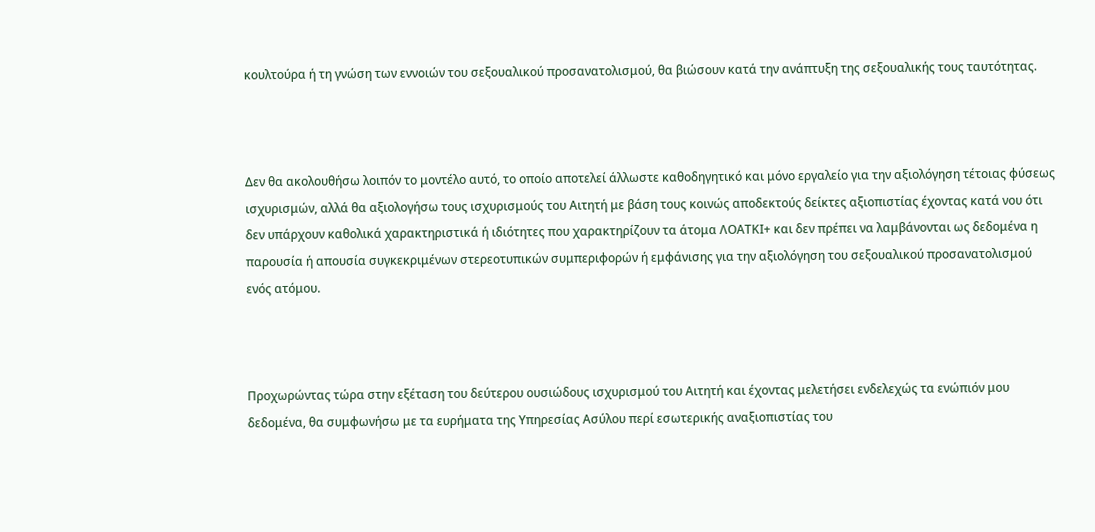κουλτούρα ή τη γνώση των εννοιών του σεξουαλικού προσανατολισμού, θα βιώσουν κατά την ανάπτυξη της σεξουαλικής τους ταυτότητας.



Δεν θα ακολουθήσω λοιπόν το μοντέλο αυτό, το οποίο αποτελεί άλλωστε καθοδηγητικό και μόνο εργαλείο για την αξιολόγηση τέτοιας φύσεως ισχυρισμών, αλλά θα αξιολογήσω τους ισχυρισμούς του Αιτητή με βάση τους κοινώς αποδεκτούς δείκτες αξιοπιστίας έχοντας κατά νου ότι δεν υπάρχουν καθολικά χαρακτηριστικά ή ιδιότητες που χαρακτηρίζουν τα άτομα ΛΟΑΤΚΙ+ και δεν πρέπει να λαμβάνονται ως δεδομένα η παρουσία ή απουσία συγκεκριμένων στερεοτυπικών συμπεριφορών ή εμφάνισης για την αξιολόγηση του σεξουαλικού προσανατολισμού ενός ατόμου.



Προχωρώντας τώρα στην εξέταση του δεύτερου ουσιώδους ισχυρισμού του Αιτητή και έχοντας μελετήσει ενδελεχώς τα ενώπιόν μου δεδομένα, θα συμφωνήσω με τα ευρήματα της Υπηρεσίας Ασύλου περί εσωτερικής αναξιοπιστίας του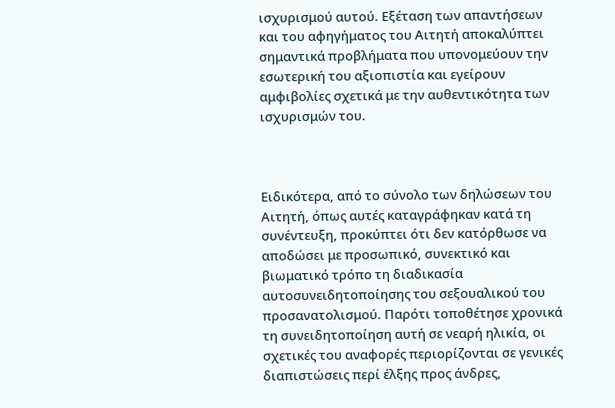ισχυρισμού αυτού. Εξέταση των απαντήσεων και του αφηγήματος του Αιτητή αποκαλύπτει σημαντικά προβλήματα που υπονομεύουν την εσωτερική του αξιοπιστία και εγείρουν αμφιβολίες σχετικά με την αυθεντικότητα των ισχυρισμών του.



Ειδικότερα, από το σύνολο των δηλώσεων του Αιτητή, όπως αυτές καταγράφηκαν κατά τη συνέντευξη, προκύπτει ότι δεν κατόρθωσε να αποδώσει με προσωπικό, συνεκτικό και βιωματικό τρόπο τη διαδικασία αυτοσυνειδητοποίησης του σεξουαλικού του προσανατολισμού. Παρότι τοποθέτησε χρονικά τη συνειδητοποίηση αυτή σε νεαρή ηλικία, οι σχετικές του αναφορές περιορίζονται σε γενικές διαπιστώσεις περί έλξης προς άνδρες,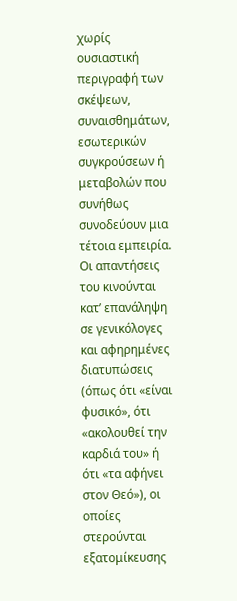χωρίς ουσιαστική περιγραφή των σκέψεων, συναισθημάτων, εσωτερικών συγκρούσεων ή μεταβολών που συνήθως συνοδεύουν μια τέτοια εμπειρία. Οι απαντήσεις του κινούνται κατ’ επανάληψη σε γενικόλογες και αφηρημένες διατυπώσεις (όπως ότι «είναι φυσικό», ότι «ακολουθεί την καρδιά του» ή ότι «τα αφήνει στον Θεό»), οι οποίες στερούνται εξατομίκευσης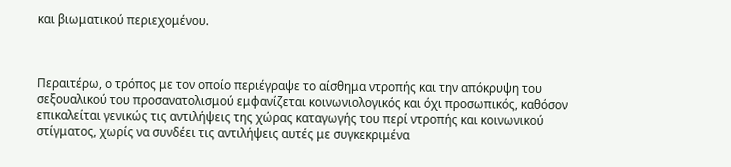και βιωματικού περιεχομένου.



Περαιτέρω, ο τρόπος με τον οποίο περιέγραψε το αίσθημα ντροπής και την απόκρυψη του σεξουαλικού του προσανατολισμού εμφανίζεται κοινωνιολογικός και όχι προσωπικός, καθόσον επικαλείται γενικώς τις αντιλήψεις της χώρας καταγωγής του περί ντροπής και κοινωνικού στίγματος, χωρίς να συνδέει τις αντιλήψεις αυτές με συγκεκριμένα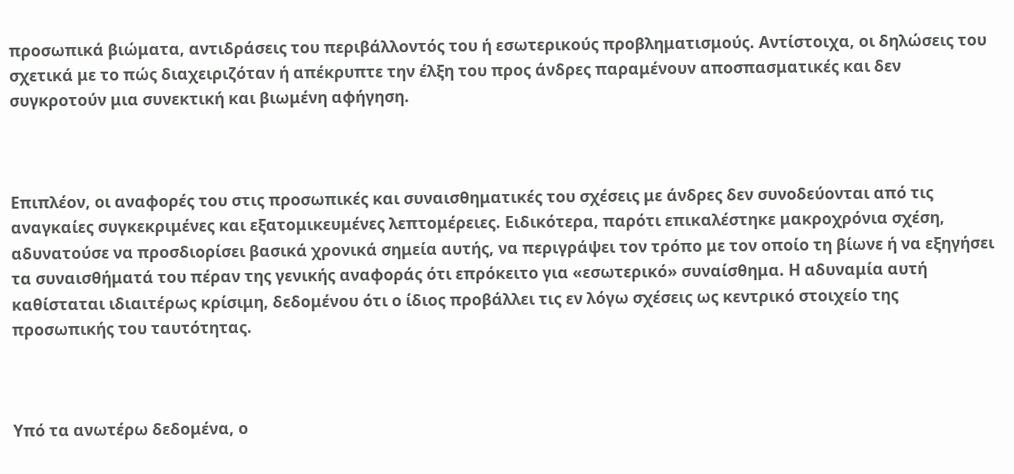προσωπικά βιώματα, αντιδράσεις του περιβάλλοντός του ή εσωτερικούς προβληματισμούς. Αντίστοιχα, οι δηλώσεις του σχετικά με το πώς διαχειριζόταν ή απέκρυπτε την έλξη του προς άνδρες παραμένουν αποσπασματικές και δεν συγκροτούν μια συνεκτική και βιωμένη αφήγηση.



Επιπλέον, οι αναφορές του στις προσωπικές και συναισθηματικές του σχέσεις με άνδρες δεν συνοδεύονται από τις αναγκαίες συγκεκριμένες και εξατομικευμένες λεπτομέρειες. Ειδικότερα, παρότι επικαλέστηκε μακροχρόνια σχέση, αδυνατούσε να προσδιορίσει βασικά χρονικά σημεία αυτής, να περιγράψει τον τρόπο με τον οποίο τη βίωνε ή να εξηγήσει τα συναισθήματά του πέραν της γενικής αναφοράς ότι επρόκειτο για «εσωτερικό» συναίσθημα. Η αδυναμία αυτή καθίσταται ιδιαιτέρως κρίσιμη, δεδομένου ότι ο ίδιος προβάλλει τις εν λόγω σχέσεις ως κεντρικό στοιχείο της προσωπικής του ταυτότητας.



Υπό τα ανωτέρω δεδομένα, ο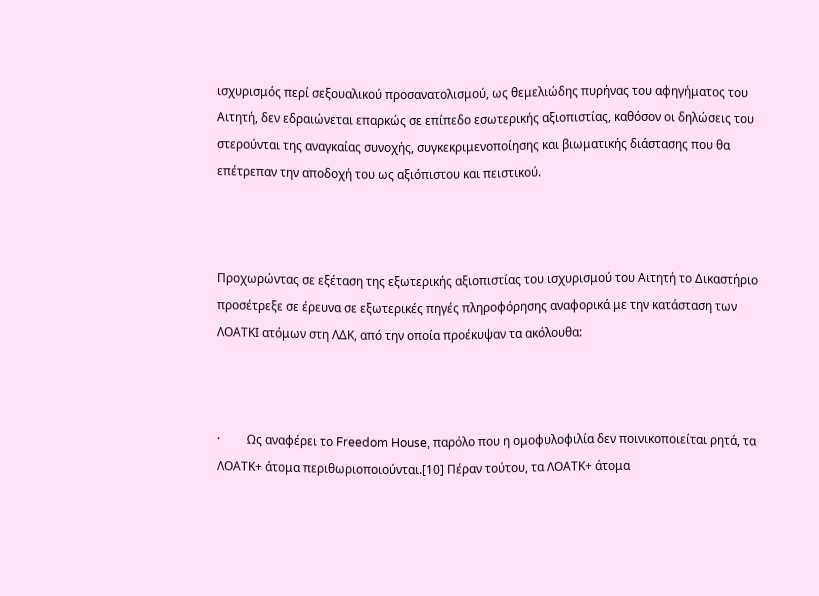ισχυρισμός περί σεξουαλικού προσανατολισμού, ως θεμελιώδης πυρήνας του αφηγήματος του Αιτητή, δεν εδραιώνεται επαρκώς σε επίπεδο εσωτερικής αξιοπιστίας, καθόσον οι δηλώσεις του στερούνται της αναγκαίας συνοχής, συγκεκριμενοποίησης και βιωματικής διάστασης που θα επέτρεπαν την αποδοχή του ως αξιόπιστου και πειστικού.



Προχωρώντας σε εξέταση της εξωτερικής αξιοπιστίας του ισχυρισμού του Αιτητή το Δικαστήριο προσέτρεξε σε έρευνα σε εξωτερικές πηγές πληροφόρησης αναφορικά με την κατάσταση των ΛΟΑΤΚΙ ατόμων στη ΛΔΚ, από την οποία προέκυψαν τα ακόλουθα:



·         Ως αναφέρει το Freedom House, παρόλο που η ομοφυλοφιλία δεν ποινικοποιείται ρητά, τα ΛΟΑΤΚ+ άτομα περιθωριοποιούνται.[10] Πέραν τούτου, τα ΛΟΑΤΚ+ άτομα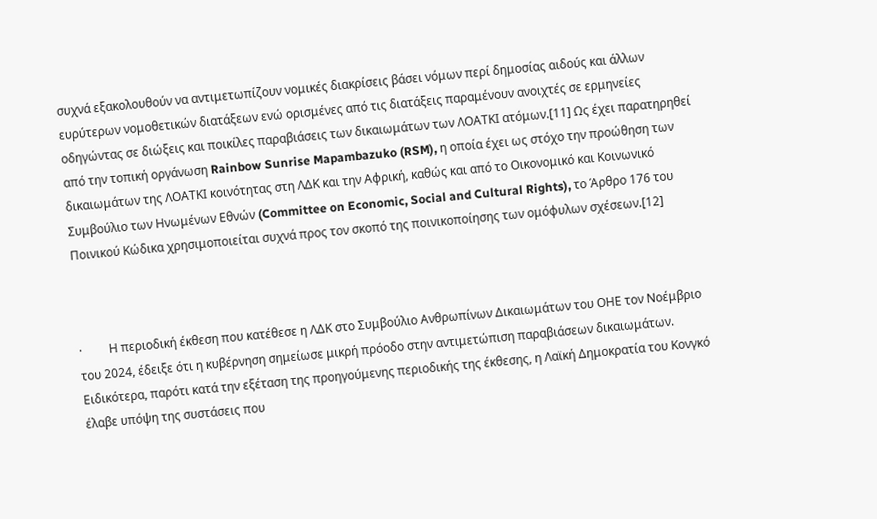συχνά εξακολουθούν να αντιμετωπίζουν νομικές διακρίσεις βάσει νόμων περί δημοσίας αιδούς και άλλων ευρύτερων νομοθετικών διατάξεων ενώ ορισμένες από τις διατάξεις παραμένουν ανοιχτές σε ερμηνείες οδηγώντας σε διώξεις και ποικίλες παραβιάσεις των δικαιωμάτων των ΛΟΑΤΚΙ ατόμων.[11] Ως έχει παρατηρηθεί από την τοπική οργάνωση Rainbow Sunrise Mapambazuko (RSM), η οποία έχει ως στόχο την προώθηση των δικαιωμάτων της ΛΟΑΤΚΙ κοινότητας στη ΛΔΚ και την Αφρική, καθώς και από το Οικονομικό και Κοινωνικό Συμβούλιο των Ηνωμένων Εθνών (Committee on Economic, Social and Cultural Rights), το Άρθρο 176 του Ποινικού Κώδικα χρησιμοποιείται συχνά προς τον σκοπό της ποινικοποίησης των ομόφυλων σχέσεων.[12]



·         Η περιοδική έκθεση που κατέθεσε η ΛΔΚ στο Συμβούλιο Ανθρωπίνων Δικαιωμάτων του ΟΗΕ τον Νοέμβριο του 2024, έδειξε ότι η κυβέρνηση σημείωσε μικρή πρόοδο στην αντιμετώπιση παραβιάσεων δικαιωμάτων. Ειδικότερα, παρότι κατά την εξέταση της προηγούμενης περιοδικής της έκθεσης, η Λαϊκή Δημοκρατία του Κονγκό έλαβε υπόψη της συστάσεις που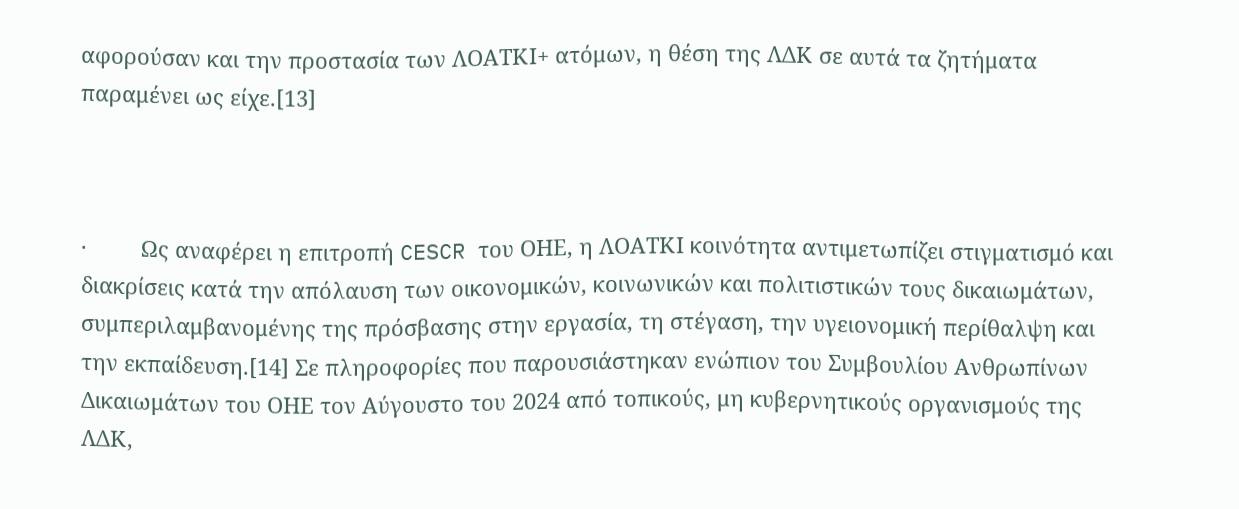αφορούσαν και την προστασία των ΛΟΑΤΚΙ+ ατόμων, η θέση της ΛΔΚ σε αυτά τα ζητήματα παραμένει ως είχε.[13]



·         Ως αναφέρει η επιτροπή CESCR του ΟΗΕ, η ΛΟΑΤΚΙ κοινότητα αντιμετωπίζει στιγματισμό και διακρίσεις κατά την απόλαυση των οικονομικών, κοινωνικών και πολιτιστικών τους δικαιωμάτων, συμπεριλαμβανομένης της πρόσβασης στην εργασία, τη στέγαση, την υγειονομική περίθαλψη και την εκπαίδευση.[14] Σε πληροφορίες που παρουσιάστηκαν ενώπιον του Συμβουλίου Ανθρωπίνων Δικαιωμάτων του ΟΗΕ τον Αύγουστο του 2024 από τοπικούς, μη κυβερνητικούς οργανισμούς της ΛΔΚ,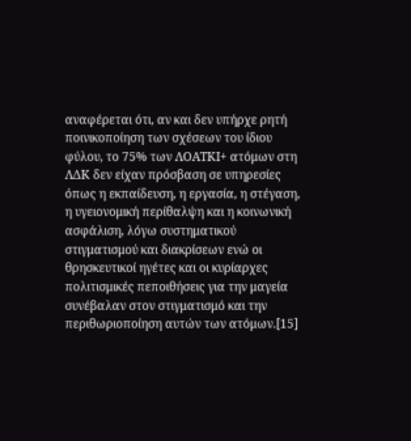αναφέρεται ότι, αν και δεν υπήρχε ρητή ποινικοποίηση των σχέσεων του ίδιου φύλου, το 75% των ΛΟΑΤΚΙ+ ατόμων στη ΛΔΚ δεν είχαν πρόσβαση σε υπηρεσίες όπως η εκπαίδευση, η εργασία, η στέγαση, η υγειονομική περίθαλψη και η κοινωνική ασφάλιση, λόγω συστηματικού στιγματισμού και διακρίσεων ενώ οι θρησκευτικοί ηγέτες και οι κυρίαρχες πολιτισμικές πεποιθήσεις για την μαγεία συνέβαλαν στον στιγματισμό και την περιθωριοποίηση αυτών των ατόμων.[15]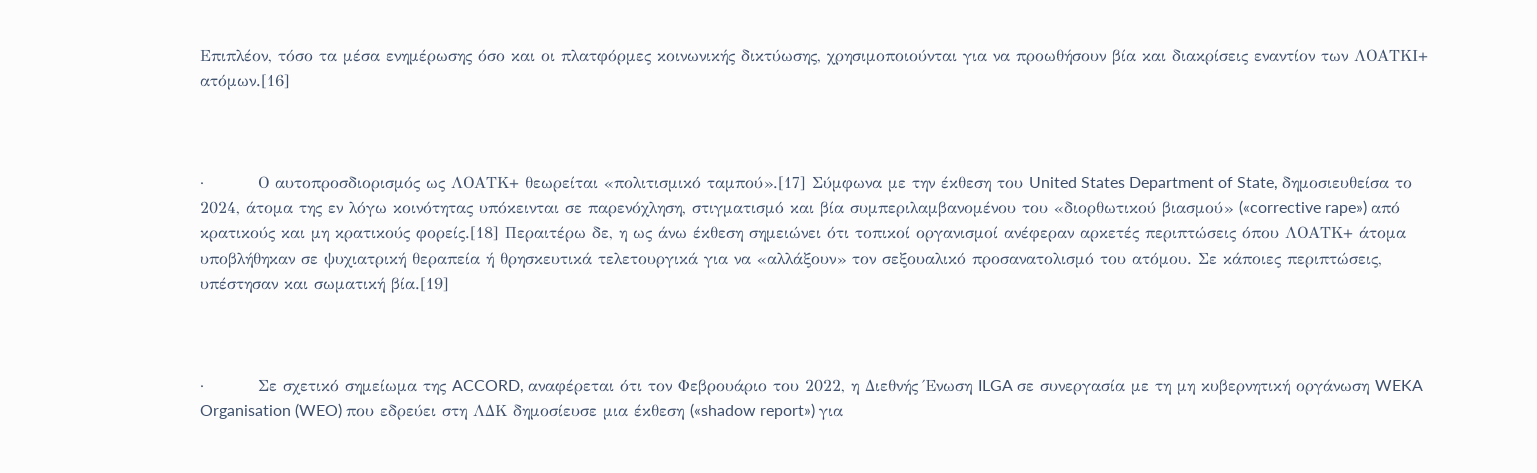Επιπλέον, τόσο τα μέσα ενημέρωσης όσο και οι πλατφόρμες κοινωνικής δικτύωσης, χρησιμοποιούνται για να προωθήσουν βία και διακρίσεις εναντίον των ΛΟΑΤΚΙ+ ατόμων.[16]



·         Ο αυτοπροσδιορισμός ως ΛΟΑΤΚ+ θεωρείται «πολιτισμικό ταμπού».[17] Σύμφωνα με την έκθεση του United States Department of State, δημοσιευθείσα το 2024, άτομα της εν λόγω κοινότητας υπόκεινται σε παρενόχληση, στιγματισμό και βία συμπεριλαμβανομένου του «διορθωτικού βιασμού» («corrective rape») από κρατικούς και μη κρατικούς φορείς.[18] Περαιτέρω δε, η ως άνω έκθεση σημειώνει ότι τοπικοί οργανισμοί ανέφεραν αρκετές περιπτώσεις όπου ΛΟΑΤΚ+ άτομα υποβλήθηκαν σε ψυχιατρική θεραπεία ή θρησκευτικά τελετουργικά για να «αλλάξουν» τον σεξουαλικό προσανατολισμό του ατόμου. Σε κάποιες περιπτώσεις, υπέστησαν και σωματική βία.[19]



·         Σε σχετικό σημείωμα της ACCORD, αναφέρεται ότι τον Φεβρουάριο του 2022, η Διεθνής Ένωση ILGA σε συνεργασία με τη μη κυβερνητική οργάνωση WEKA Organisation (WEO) που εδρεύει στη ΛΔΚ δημοσίευσε μια έκθεση («shadow report») για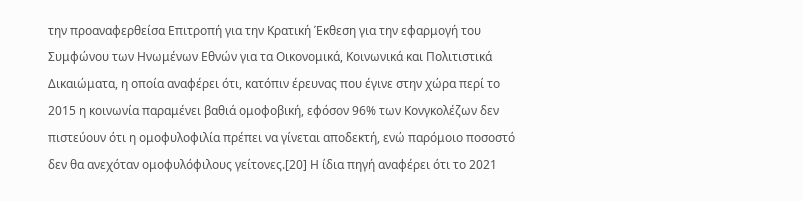την προαναφερθείσα Επιτροπή για την Κρατική Έκθεση για την εφαρμογή του Συμφώνου των Ηνωμένων Εθνών για τα Οικονομικά, Κοινωνικά και Πολιτιστικά Δικαιώματα, η οποία αναφέρει ότι, κατόπιν έρευνας που έγινε στην χώρα περί το 2015 η κοινωνία παραμένει βαθιά ομοφοβική, εφόσον 96% των Κονγκολέζων δεν πιστεύουν ότι η ομοφυλοφιλία πρέπει να γίνεται αποδεκτή, ενώ παρόμοιο ποσοστό δεν θα ανεχόταν ομοφυλόφιλους γείτονες.[20] Η ίδια πηγή αναφέρει ότι το 2021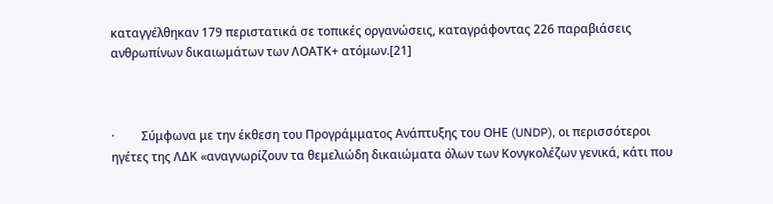καταγγέλθηκαν 179 περιστατικά σε τοπικές οργανώσεις, καταγράφοντας 226 παραβιάσεις ανθρωπίνων δικαιωμάτων των ΛΟΑΤΚ+ ατόμων.[21]



·         Σύμφωνα με την έκθεση του Προγράμματος Ανάπτυξης του ΟΗΕ (UNDP), οι περισσότεροι ηγέτες της ΛΔΚ «αναγνωρίζουν τα θεμελιώδη δικαιώματα όλων των Κονγκολέζων γενικά, κάτι που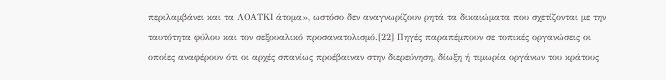περιλαμβάνει και τα ΛΟΑΤΚΙ άτομα», ωστόσο δεν αναγνωρίζουν ρητά τα δικαιώματα που σχετίζονται με την ταυτότητα φύλου και τον σεξουαλικό προσανατολισμό.[22] Πηγές παραπέμπουν σε τοπικές οργανώσεις οι οποίες αναφέρουν ότι οι αρχές σπανίως προέβαιναν στην διερεύνηση, δίωξη ή τιμωρία οργάνων του κράτους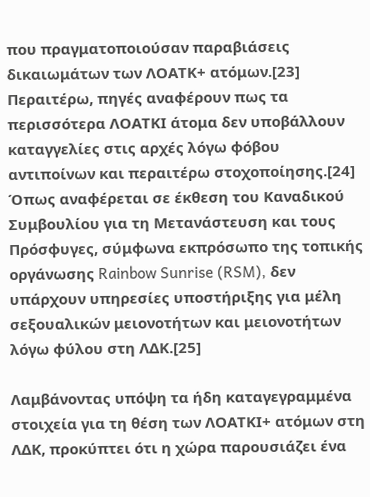που πραγματοποιούσαν παραβιάσεις δικαιωμάτων των ΛΟΑΤΚ+ ατόμων.[23] Περαιτέρω, πηγές αναφέρουν πως τα περισσότερα ΛΟΑΤΚΙ άτομα δεν υποβάλλουν καταγγελίες στις αρχές λόγω φόβου αντιποίνων και περαιτέρω στοχοποίησης.[24] Όπως αναφέρεται σε έκθεση του Καναδικού Συμβουλίου για τη Μετανάστευση και τους Πρόσφυγες, σύμφωνα εκπρόσωπο της τοπικής οργάνωσης Rainbow Sunrise (RSM), δεν υπάρχουν υπηρεσίες υποστήριξης για μέλη σεξουαλικών μειονοτήτων και μειονοτήτων λόγω φύλου στη ΛΔΚ.[25]

Λαμβάνοντας υπόψη τα ήδη καταγεγραμμένα στοιχεία για τη θέση των ΛΟΑΤΚΙ+ ατόμων στη ΛΔΚ, προκύπτει ότι η χώρα παρουσιάζει ένα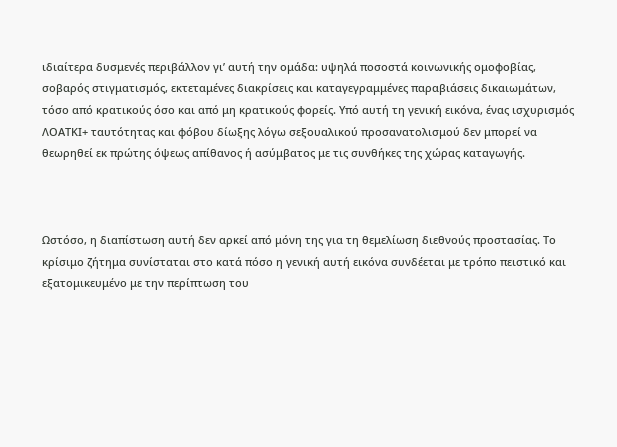ιδιαίτερα δυσμενές περιβάλλον γι’ αυτή την ομάδα: υψηλά ποσοστά κοινωνικής ομοφοβίας, σοβαρός στιγματισμός, εκτεταμένες διακρίσεις και καταγεγραμμένες παραβιάσεις δικαιωμάτων, τόσο από κρατικούς όσο και από μη κρατικούς φορείς. Υπό αυτή τη γενική εικόνα, ένας ισχυρισμός ΛΟΑΤΚΙ+ ταυτότητας και φόβου δίωξης λόγω σεξουαλικού προσανατολισμού δεν μπορεί να θεωρηθεί εκ πρώτης όψεως απίθανος ή ασύμβατος με τις συνθήκες της χώρας καταγωγής.



Ωστόσο, η διαπίστωση αυτή δεν αρκεί από μόνη της για τη θεμελίωση διεθνούς προστασίας. Το κρίσιμο ζήτημα συνίσταται στο κατά πόσο η γενική αυτή εικόνα συνδέεται με τρόπο πειστικό και εξατομικευμένο με την περίπτωση του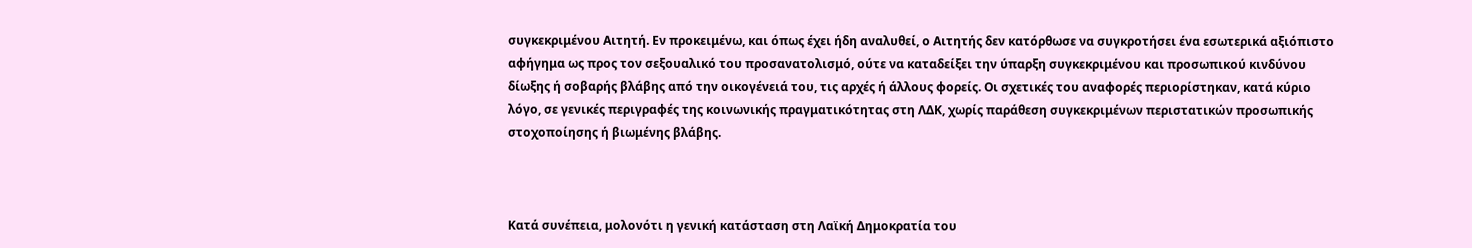συγκεκριμένου Αιτητή. Εν προκειμένω, και όπως έχει ήδη αναλυθεί, ο Αιτητής δεν κατόρθωσε να συγκροτήσει ένα εσωτερικά αξιόπιστο αφήγημα ως προς τον σεξουαλικό του προσανατολισμό, ούτε να καταδείξει την ύπαρξη συγκεκριμένου και προσωπικού κινδύνου δίωξης ή σοβαρής βλάβης από την οικογένειά του, τις αρχές ή άλλους φορείς. Οι σχετικές του αναφορές περιορίστηκαν, κατά κύριο λόγο, σε γενικές περιγραφές της κοινωνικής πραγματικότητας στη ΛΔΚ, χωρίς παράθεση συγκεκριμένων περιστατικών προσωπικής στοχοποίησης ή βιωμένης βλάβης.



Κατά συνέπεια, μολονότι η γενική κατάσταση στη Λαϊκή Δημοκρατία του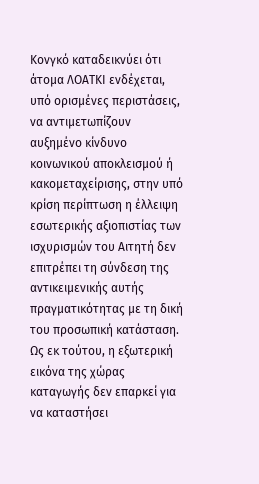Κονγκό καταδεικνύει ότι άτομα ΛΟΑΤΚΙ ενδέχεται, υπό ορισμένες περιστάσεις, να αντιμετωπίζουν αυξημένο κίνδυνο κοινωνικού αποκλεισμού ή κακομεταχείρισης, στην υπό κρίση περίπτωση η έλλειψη εσωτερικής αξιοπιστίας των ισχυρισμών του Αιτητή δεν επιτρέπει τη σύνδεση της αντικειμενικής αυτής πραγματικότητας με τη δική του προσωπική κατάσταση. Ως εκ τούτου, η εξωτερική εικόνα της χώρας καταγωγής δεν επαρκεί για να καταστήσει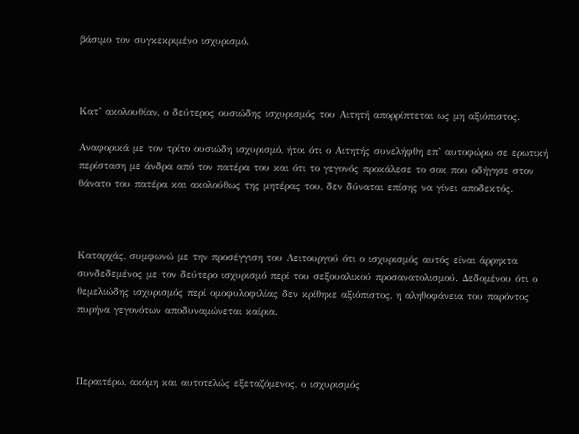βάσιμο τον συγκεκριμένο ισχυρισμό.



Κατ’ ακολουθίαν, ο δεύτερος ουσιώδης ισχυρισμός του Αιτητή απορρίπτεται ως μη αξιόπιστος.

Αναφορικά με τον τρίτο ουσιώδη ισχυρισμό, ήτοι ότι ο Αιτητής συνελήφθη επ’ αυτοφώρω σε ερωτική περίσταση με άνδρα από τον πατέρα του και ότι το γεγονός προκάλεσε το σοκ που οδήγησε στον θάνατο του πατέρα και ακολούθως της μητέρας του, δεν δύναται επίσης να γίνει αποδεκτός.



Καταρχάς, συμφωνώ με την προσέγγιση του Λειτουργού ότι ο ισχυρισμός αυτός είναι άρρηκτα συνδεδεμένος με τον δεύτερο ισχυρισμό περί του σεξουαλικού προσανατολισμού. Δεδομένου ότι ο θεμελιώδης ισχυρισμός περί ομοφυλοφιλίας δεν κρίθηκε αξιόπιστος, η αληθοφάνεια του παρόντος πυρήνα γεγονότων αποδυναμώνεται καίρια.



Περαιτέρω, ακόμη και αυτοτελώς εξεταζόμενος, ο ισχυρισμός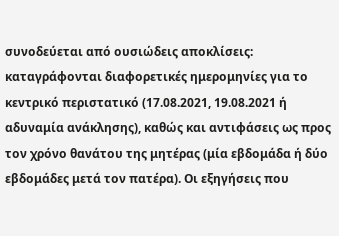συνοδεύεται από ουσιώδεις αποκλίσεις: καταγράφονται διαφορετικές ημερομηνίες για το κεντρικό περιστατικό (17.08.2021, 19.08.2021 ή αδυναμία ανάκλησης), καθώς και αντιφάσεις ως προς τον χρόνο θανάτου της μητέρας (μία εβδομάδα ή δύο εβδομάδες μετά τον πατέρα). Οι εξηγήσεις που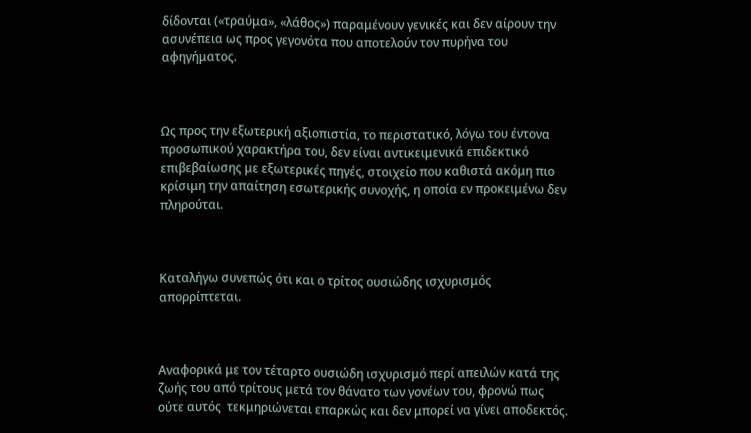δίδονται («τραύμα», «λάθος») παραμένουν γενικές και δεν αίρουν την ασυνέπεια ως προς γεγονότα που αποτελούν τον πυρήνα του αφηγήματος.



Ως προς την εξωτερική αξιοπιστία, το περιστατικό, λόγω του έντονα προσωπικού χαρακτήρα του, δεν είναι αντικειμενικά επιδεκτικό επιβεβαίωσης με εξωτερικές πηγές, στοιχείο που καθιστά ακόμη πιο κρίσιμη την απαίτηση εσωτερικής συνοχής, η οποία εν προκειμένω δεν πληρούται.



Καταλήγω συνεπώς ότι και ο τρίτος ουσιώδης ισχυρισμός απορρίπτεται.



Αναφορικά με τον τέταρτο ουσιώδη ισχυρισμό περί απειλών κατά της ζωής του από τρίτους μετά τον θάνατο των γονέων του, φρονώ πως ούτε αυτός  τεκμηριώνεται επαρκώς και δεν μπορεί να γίνει αποδεκτός.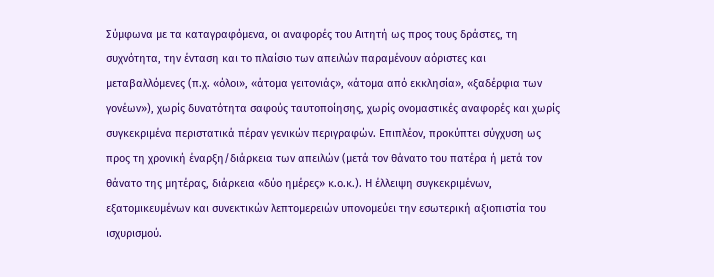Σύμφωνα με τα καταγραφόμενα, οι αναφορές του Αιτητή ως προς τους δράστες, τη συχνότητα, την ένταση και το πλαίσιο των απειλών παραμένουν αόριστες και μεταβαλλόμενες (π.χ. «όλοι», «άτομα γειτονιάς», «άτομα από εκκλησία», «ξαδέρφια των γονέων»), χωρίς δυνατότητα σαφούς ταυτοποίησης, χωρίς ονομαστικές αναφορές και χωρίς συγκεκριμένα περιστατικά πέραν γενικών περιγραφών. Επιπλέον, προκύπτει σύγχυση ως προς τη χρονική έναρξη/διάρκεια των απειλών (μετά τον θάνατο του πατέρα ή μετά τον θάνατο της μητέρας, διάρκεια «δύο ημέρες» κ.ο.κ.). Η έλλειψη συγκεκριμένων, εξατομικευμένων και συνεκτικών λεπτομερειών υπονομεύει την εσωτερική αξιοπιστία του ισχυρισμού.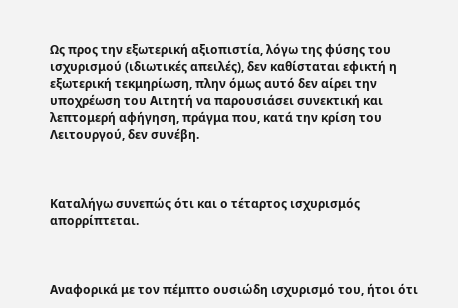Ως προς την εξωτερική αξιοπιστία, λόγω της φύσης του ισχυρισμού (ιδιωτικές απειλές), δεν καθίσταται εφικτή η εξωτερική τεκμηρίωση, πλην όμως αυτό δεν αίρει την υποχρέωση του Αιτητή να παρουσιάσει συνεκτική και λεπτομερή αφήγηση, πράγμα που, κατά την κρίση του Λειτουργού, δεν συνέβη.



Καταλήγω συνεπώς ότι και ο τέταρτος ισχυρισμός απορρίπτεται.



Αναφορικά με τον πέμπτο ουσιώδη ισχυρισμό του, ήτοι ότι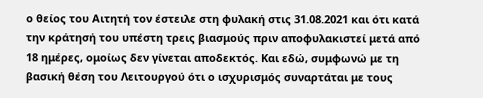ο θείος του Αιτητή τον έστειλε στη φυλακή στις 31.08.2021 και ότι κατά την κράτησή του υπέστη τρεις βιασμούς πριν αποφυλακιστεί μετά από 18 ημέρες, ομοίως δεν γίνεται αποδεκτός. Και εδώ, συμφωνώ με τη βασική θέση του Λειτουργού ότι ο ισχυρισμός συναρτάται με τους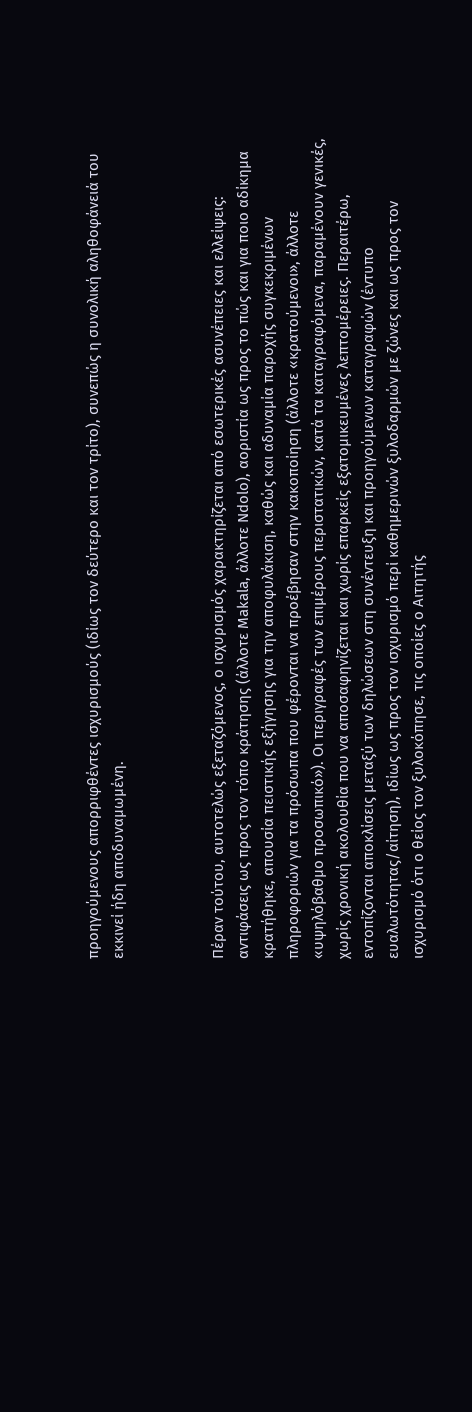προηγούμενους απορριφθέντες ισχυρισμούς (ιδίως τον δεύτερο και τον τρίτο), συνεπώς η συνολική αληθοφάνειά του εκκινεί ήδη αποδυναμωμένη.



Πέραν τούτου, αυτοτελώς εξεταζόμενος, ο ισχυρισμός χαρακτηρίζεται από εσωτερικές ασυνέπειες και ελλείψεις: αντιφάσεις ως προς τον τόπο κράτησης (άλλοτε Makala, άλλοτε Ndolo), αοριστία ως προς το πώς και για ποιο αδίκημα κρατήθηκε, απουσία πειστικής εξήγησης για την αποφυλάκιση, καθώς και αδυναμία παροχής συγκεκριμένων πληροφοριών για τα πρόσωπα που φέρονται να προέβησαν στην κακοποίηση (άλλοτε «κρατούμενοι», άλλοτε «υψηλόβαθμο προσωπικό»). Οι περιγραφές των επιμέρους περιστατικών, κατά τα καταγραφόμενα, παραμένουν γενικές, χωρίς χρονική ακολουθία που να αποσαφηνίζεται και χωρίς επαρκείς εξατομικευμένες λεπτομέρειες. Περαιτέρω, εντοπίζονται αποκλίσεις μεταξύ των δηλώσεων στη συνέντευξη και προηγούμενων καταγραφών (έντυπο ευαλωτότητας/αίτηση), ιδίως ως προς τον ισχυρισμό περί καθημερινών ξυλοδαρμών με ζώνες και ως προς τον ισχυρισμό ότι ο θείος τον ξυλοκόπησε, τις οποίες ο Αιτητής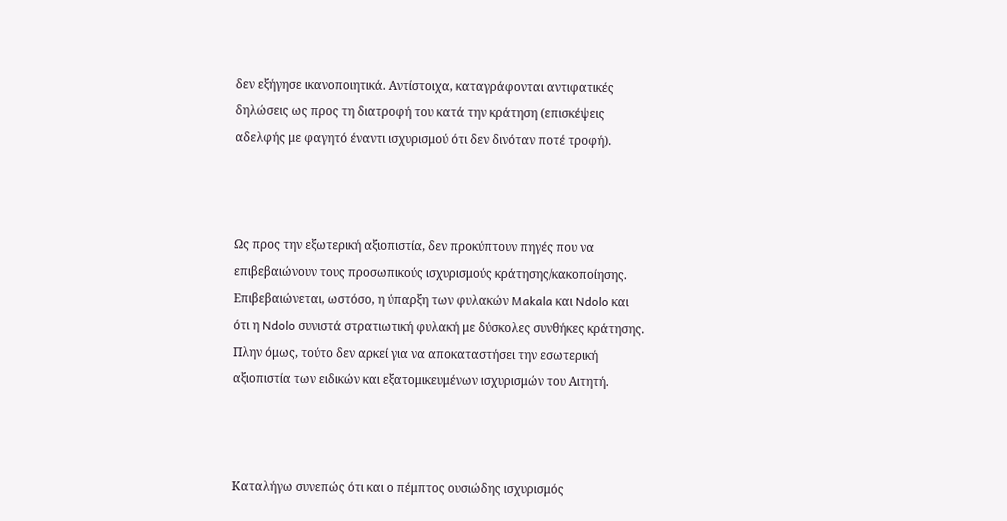δεν εξήγησε ικανοποιητικά. Αντίστοιχα, καταγράφονται αντιφατικές δηλώσεις ως προς τη διατροφή του κατά την κράτηση (επισκέψεις αδελφής με φαγητό έναντι ισχυρισμού ότι δεν δινόταν ποτέ τροφή).



Ως προς την εξωτερική αξιοπιστία, δεν προκύπτουν πηγές που να επιβεβαιώνουν τους προσωπικούς ισχυρισμούς κράτησης/κακοποίησης. Επιβεβαιώνεται, ωστόσο, η ύπαρξη των φυλακών Makala και Ndolo και ότι η Ndolo συνιστά στρατιωτική φυλακή με δύσκολες συνθήκες κράτησης. Πλην όμως, τούτο δεν αρκεί για να αποκαταστήσει την εσωτερική αξιοπιστία των ειδικών και εξατομικευμένων ισχυρισμών του Αιτητή.



Καταλήγω συνεπώς ότι και ο πέμπτος ουσιώδης ισχυρισμός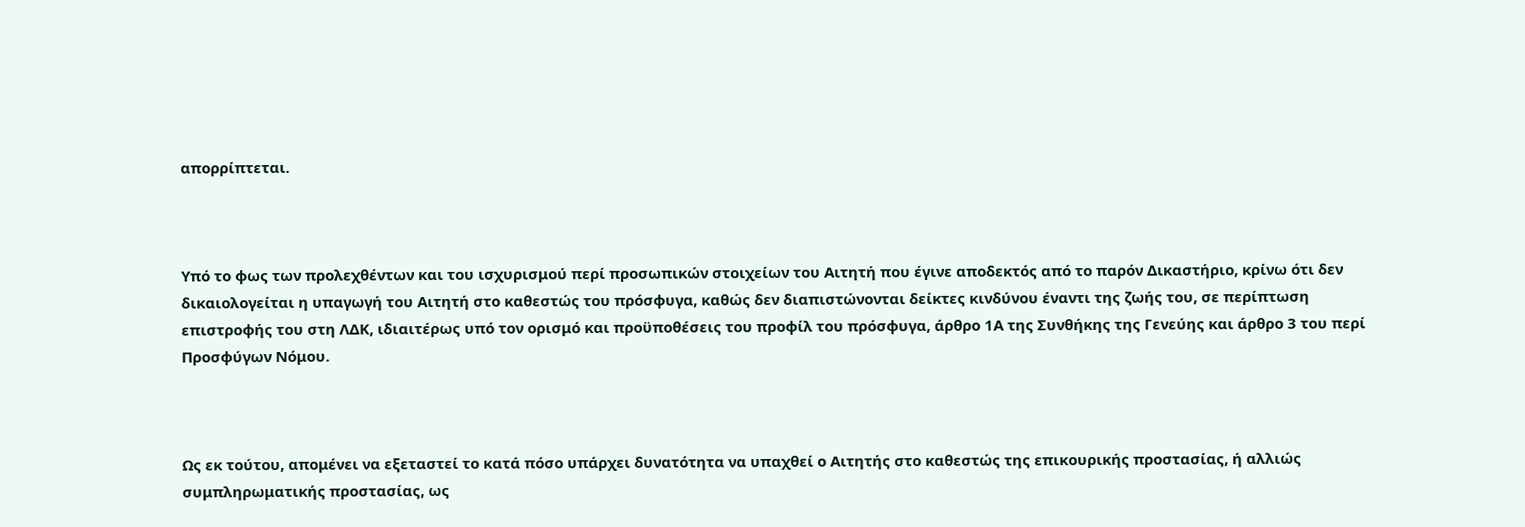απορρίπτεται.



Υπό το φως των προλεχθέντων και του ισχυρισμού περί προσωπικών στοιχείων του Αιτητή που έγινε αποδεκτός από το παρόν Δικαστήριο, κρίνω ότι δεν δικαιολογείται η υπαγωγή του Αιτητή στο καθεστώς του πρόσφυγα, καθώς δεν διαπιστώνονται δείκτες κινδύνου έναντι της ζωής του, σε περίπτωση επιστροφής του στη ΛΔΚ, ιδιαιτέρως υπό τον ορισμό και προϋποθέσεις του προφίλ του πρόσφυγα, άρθρο 1Α της Συνθήκης της Γενεύης και άρθρο 3 του περί Προσφύγων Νόμου.



Ως εκ τούτου, απομένει να εξεταστεί το κατά πόσο υπάρχει δυνατότητα να υπαχθεί ο Αιτητής στο καθεστώς της επικουρικής προστασίας, ή αλλιώς συμπληρωματικής προστασίας, ως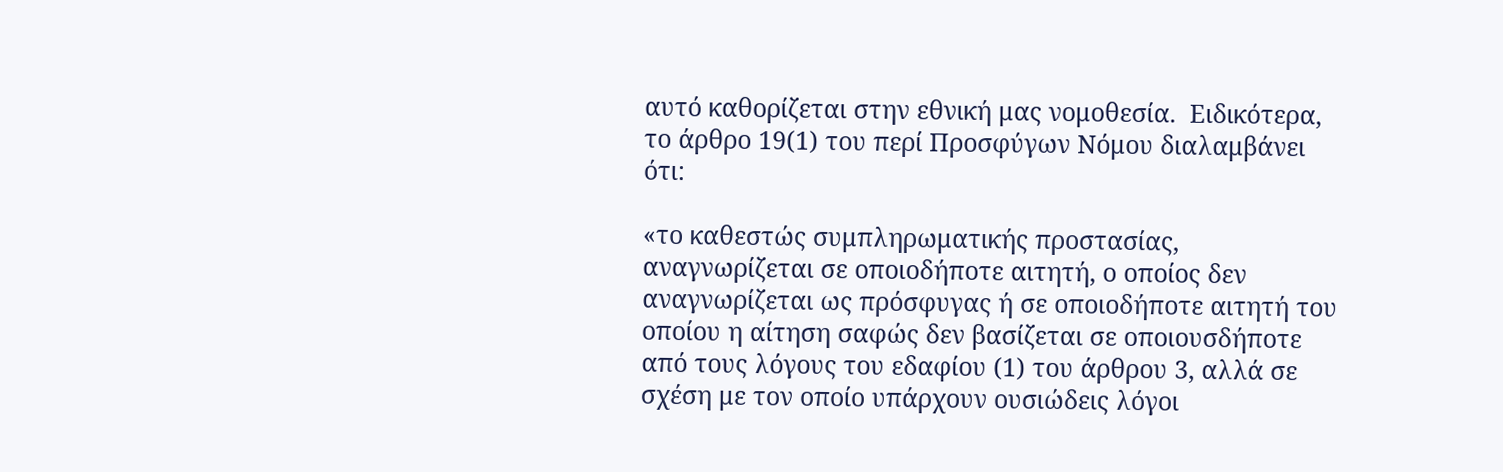αυτό καθορίζεται στην εθνική μας νομοθεσία.  Ειδικότερα, το άρθρο 19(1) του περί Προσφύγων Νόμου διαλαμβάνει ότι:

«το καθεστώς συμπληρωματικής προστασίας, αναγνωρίζεται σε οποιοδήποτε αιτητή, ο οποίος δεν αναγνωρίζεται ως πρόσφυγας ή σε οποιοδήποτε αιτητή του οποίου η αίτηση σαφώς δεν βασίζεται σε οποιουσδήποτε από τους λόγους του εδαφίου (1) του άρθρου 3, αλλά σε σχέση με τον οποίο υπάρχουν ουσιώδεις λόγοι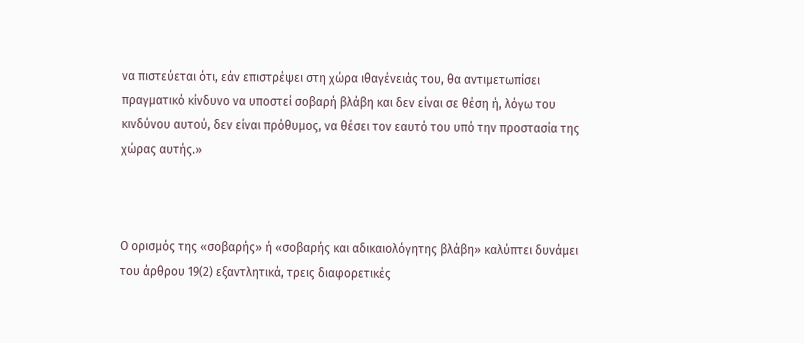να πιστεύεται ότι, εάν επιστρέψει στη χώρα ιθαγένειάς του, θα αντιμετωπίσει πραγματικό κίνδυνο να υποστεί σοβαρή βλάβη και δεν είναι σε θέση ή, λόγω του κινδύνου αυτού, δεν είναι πρόθυμος, να θέσει τον εαυτό του υπό την προστασία της χώρας αυτής.»



Ο ορισμός της «σοβαρής» ή «σοβαρής και αδικαιολόγητης βλάβη» καλύπτει δυνάμει του άρθρου 19(2) εξαντλητικά, τρεις διαφορετικές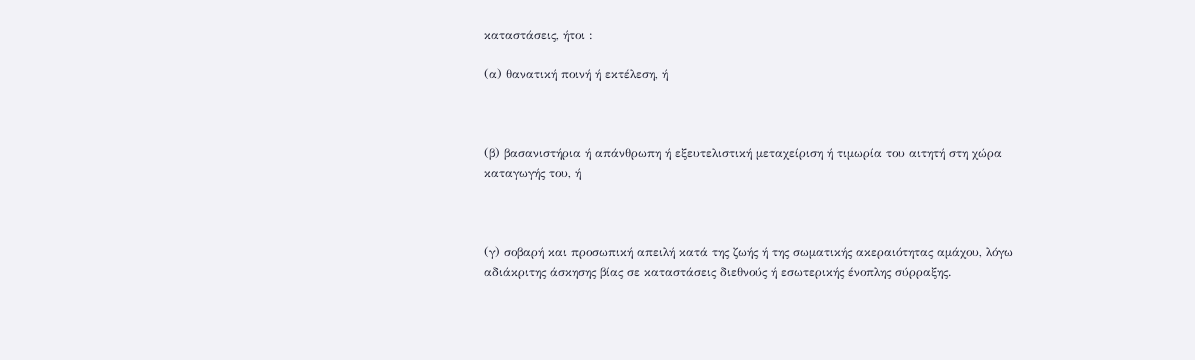καταστάσεις, ήτοι :

(α) θανατική ποινή ή εκτέλεση, ή



(β) βασανιστήρια ή απάνθρωπη ή εξευτελιστική μεταχείριση ή τιμωρία του αιτητή στη χώρα καταγωγής του, ή



(γ) σοβαρή και προσωπική απειλή κατά της ζωής ή της σωματικής ακεραιότητας αμάχου, λόγω αδιάκριτης άσκησης βίας σε καταστάσεις διεθνούς ή εσωτερικής ένοπλης σύρραξης.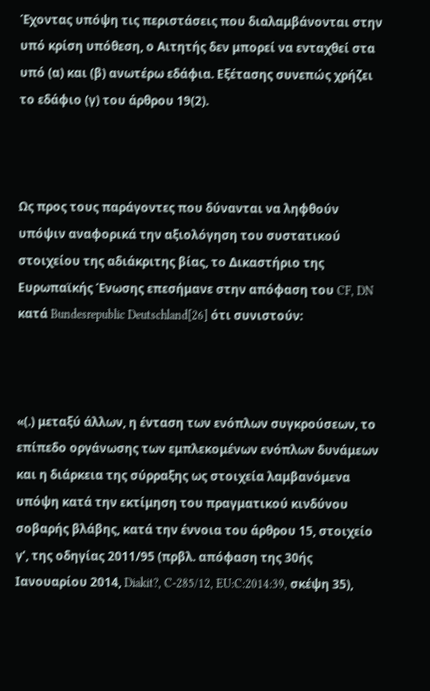Έχοντας υπόψη τις περιστάσεις που διαλαμβάνονται στην υπό κρίση υπόθεση, ο Αιτητής δεν μπορεί να ενταχθεί στα υπό (α) και (β) ανωτέρω εδάφια. Εξέτασης συνεπώς χρήζει το εδάφιο (γ) του άρθρου 19(2).



Ως προς τους παράγοντες που δύνανται να ληφθούν υπόψιν αναφορικά την αξιολόγηση του συστατικού στοιχείου της αδιάκριτης βίας, το Δικαστήριο της Ευρωπαϊκής Ένωσης επεσήμανε στην απόφαση του CF, DN κατά Bundesrepublic Deutschland[26] ότι συνιστούν:



«(.) μεταξύ άλλων, η ένταση των ενόπλων συγκρούσεων, το επίπεδο οργάνωσης των εμπλεκομένων ενόπλων δυνάμεων και η διάρκεια της σύρραξης ως στοιχεία λαμβανόμενα υπόψη κατά την εκτίμηση του πραγματικού κινδύνου σοβαρής βλάβης, κατά την έννοια του άρθρου 15, στοιχείο γʹ, της οδηγίας 2011/95 (πρβλ. απόφαση της 30ής Ιανουαρίου 2014, Diakit?, C‑285/12, EU:C:2014:39, σκέψη 35),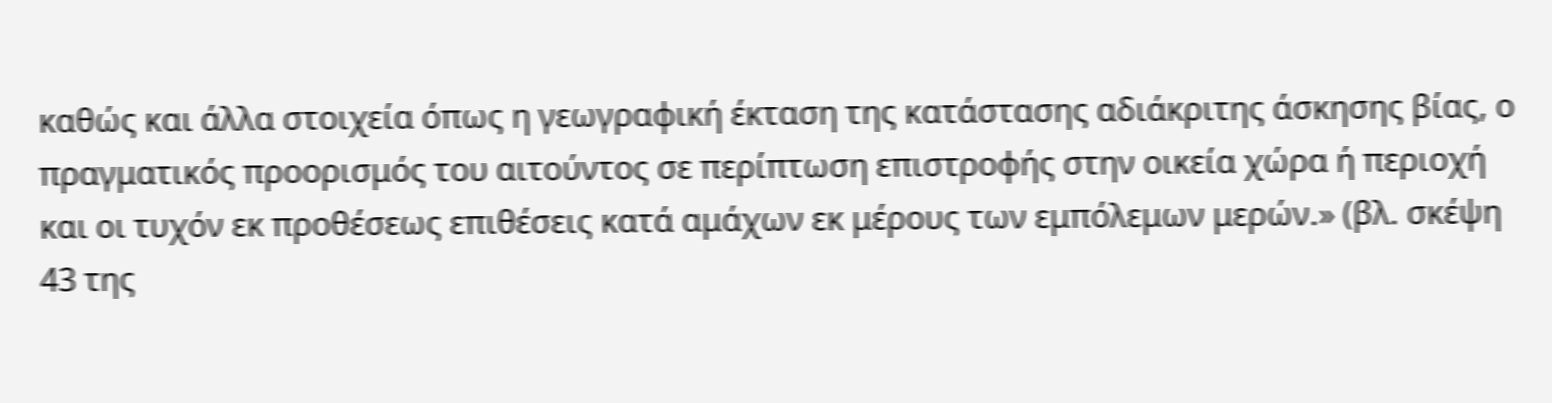καθώς και άλλα στοιχεία όπως η γεωγραφική έκταση της κατάστασης αδιάκριτης άσκησης βίας, ο πραγματικός προορισμός του αιτούντος σε περίπτωση επιστροφής στην οικεία χώρα ή περιοχή και οι τυχόν εκ προθέσεως επιθέσεις κατά αμάχων εκ μέρους των εμπόλεμων μερών.» (βλ. σκέψη 43 της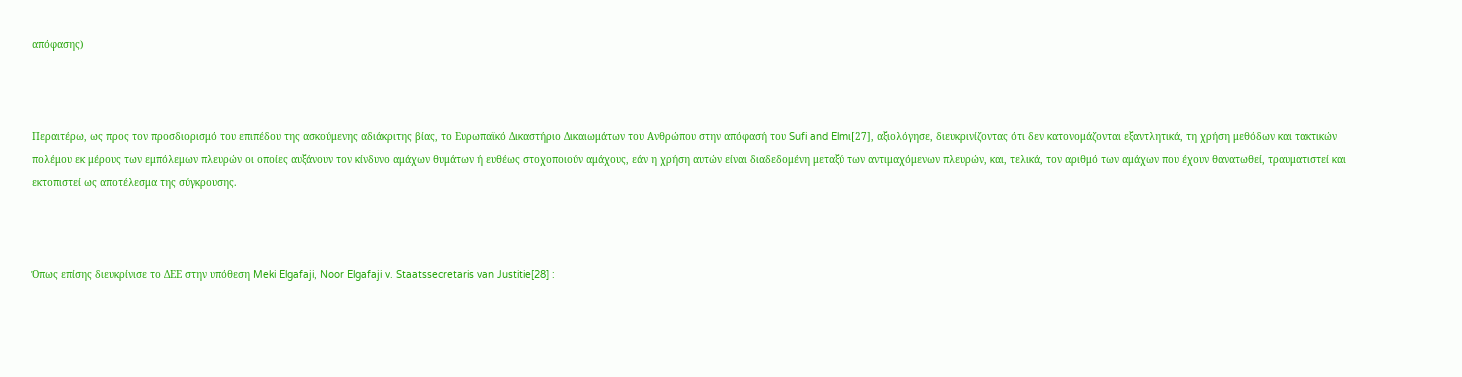απόφασης)



Περαιτέρω, ως προς τον προσδιορισμό του επιπέδου της ασκούμενης αδιάκριτης βίας, το Ευρωπαϊκό Δικαστήριο Δικαιωμάτων του Ανθρώπου στην απόφασή του Sufi and Elmι[27], αξιολόγησε, διευκρινίζοντας ότι δεν κατονομάζονται εξαντλητικά, τη χρήση μεθόδων και τακτικών πολέμου εκ μέρους των εμπόλεμων πλευρών οι οποίες αυξάνουν τον κίνδυνο αμάχων θυμάτων ή ευθέως στοχοποιούν αμάχους, εάν η χρήση αυτών είναι διαδεδομένη μεταξύ των αντιμαχόμενων πλευρών, και, τελικά, τον αριθμό των αμάχων που έχουν θανατωθεί, τραυματιστεί και εκτοπιστεί ως αποτέλεσμα της σύγκρουσης.



Όπως επίσης διευκρίνισε το ΔΕΕ στην υπόθεση Meki Elgafaji, Noor Elgafaji v. Staatssecretaris van Justitie[28] :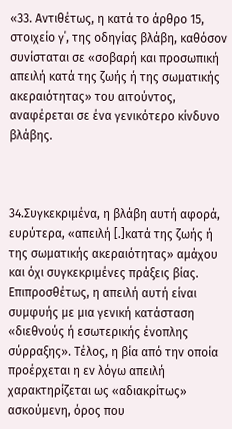«33. Αντιθέτως, η κατά το άρθρο 15, στοιχείο γ΄, της οδηγίας βλάβη, καθόσον συνίσταται σε «σοβαρή και προσωπική απειλή κατά της ζωής ή της σωματικής ακεραιότητας» του αιτούντος, αναφέρεται σε ένα γενικότερο κίνδυνο βλάβης.



34.Συγκεκριμένα, η βλάβη αυτή αφορά, ευρύτερα, «απειλή [.]κατά της ζωής ή της σωματικής ακεραιότητας» αμάχου και όχι συγκεκριμένες πράξεις βίας. Επιπροσθέτως, η απειλή αυτή είναι συμφυής με μια γενική κατάσταση «διεθνούς ή εσωτερικής ένοπλης σύρραξης». Τέλος, η βία από την οποία προέρχεται η εν λόγω απειλή χαρακτηρίζεται ως «αδιακρίτως» ασκούμενη, όρος που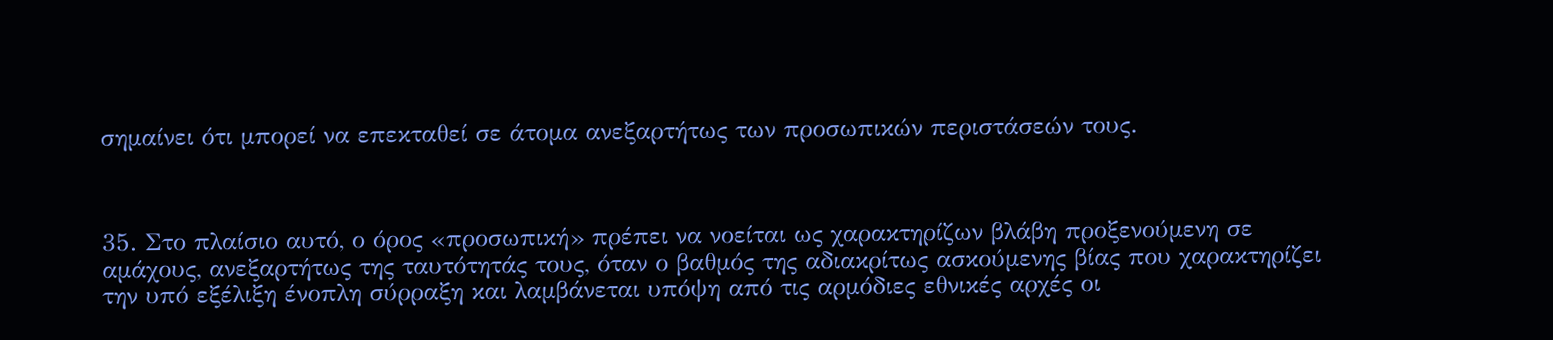σημαίνει ότι μπορεί να επεκταθεί σε άτομα ανεξαρτήτως των προσωπικών περιστάσεών τους.



35. Στο πλαίσιο αυτό, ο όρος «προσωπική» πρέπει να νοείται ως χαρακτηρίζων βλάβη προξενούμενη σε αμάχους, ανεξαρτήτως της ταυτότητάς τους, όταν ο βαθμός της αδιακρίτως ασκούμενης βίας που χαρακτηρίζει την υπό εξέλιξη ένοπλη σύρραξη και λαμβάνεται υπόψη από τις αρμόδιες εθνικές αρχές οι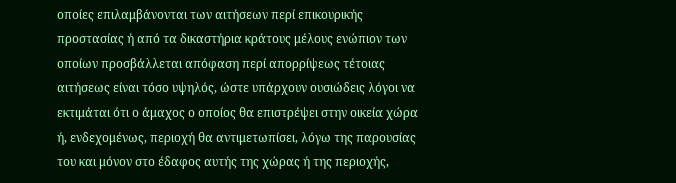οποίες επιλαμβάνονται των αιτήσεων περί επικουρικής προστασίας ή από τα δικαστήρια κράτους μέλους ενώπιον των οποίων προσβάλλεται απόφαση περί απορρίψεως τέτοιας αιτήσεως είναι τόσο υψηλός, ώστε υπάρχουν ουσιώδεις λόγοι να εκτιμάται ότι ο άμαχος ο οποίος θα επιστρέψει στην οικεία χώρα ή, ενδεχομένως, περιοχή θα αντιμετωπίσει, λόγω της παρουσίας του και μόνον στο έδαφος αυτής της χώρας ή της περιοχής,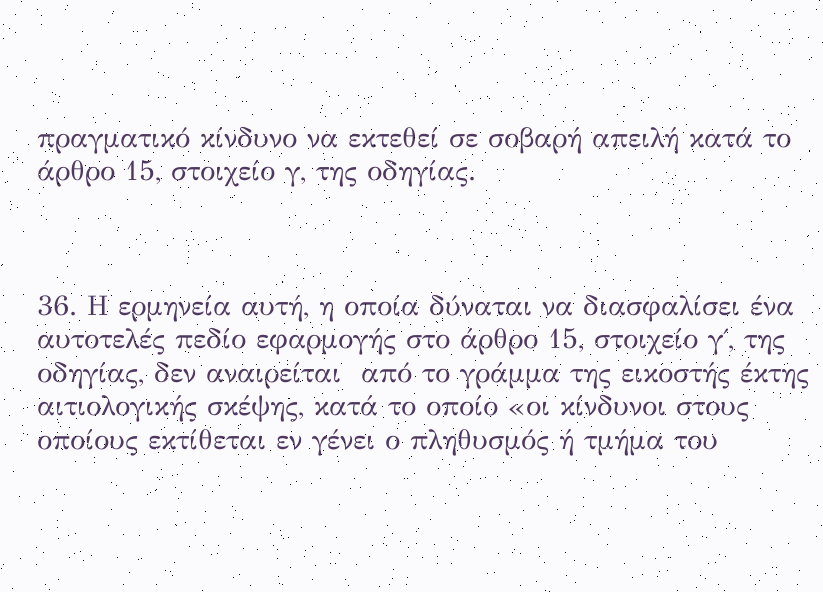πραγματικό κίνδυνο να εκτεθεί σε σοβαρή απειλή κατά το άρθρο 15, στοιχείο γ, της οδηγίας.



36. Η ερμηνεία αυτή, η οποία δύναται να διασφαλίσει ένα αυτοτελές πεδίο εφαρμογής στο άρθρο 15, στοιχείο γ΄, της οδηγίας, δεν αναιρείται  από το γράμμα της εικοστής έκτης αιτιολογικής σκέψης, κατά το οποίο «οι κίνδυνοι στους οποίους εκτίθεται εν γένει ο πληθυσμός ή τμήμα του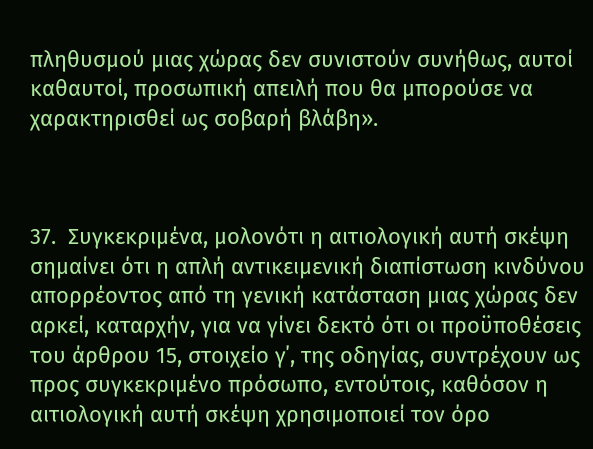πληθυσμού μιας χώρας δεν συνιστούν συνήθως, αυτοί καθαυτοί, προσωπική απειλή που θα μπορούσε να χαρακτηρισθεί ως σοβαρή βλάβη».



37.  Συγκεκριμένα, μολονότι η αιτιολογική αυτή σκέψη σημαίνει ότι η απλή αντικειμενική διαπίστωση κινδύνου απορρέοντος από τη γενική κατάσταση μιας χώρας δεν αρκεί, καταρχήν, για να γίνει δεκτό ότι οι προϋποθέσεις του άρθρου 15, στοιχείο γ΄, της οδηγίας, συντρέχουν ως προς συγκεκριμένο πρόσωπο, εντούτοις, καθόσον η αιτιολογική αυτή σκέψη χρησιμοποιεί τον όρο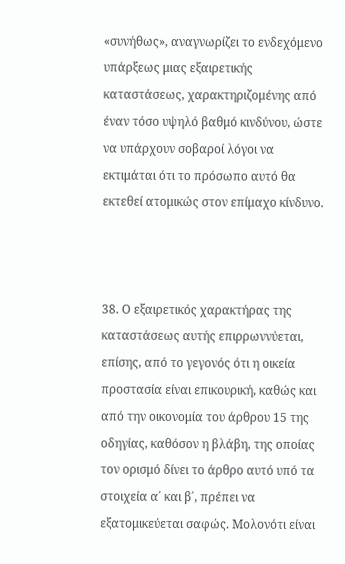«συνήθως», αναγνωρίζει το ενδεχόμενο υπάρξεως μιας εξαιρετικής καταστάσεως, χαρακτηριζομένης από έναν τόσο υψηλό βαθμό κινδύνου, ώστε να υπάρχουν σοβαροί λόγοι να εκτιμάται ότι το πρόσωπο αυτό θα εκτεθεί ατομικώς στον επίμαχο κίνδυνο.



38. Ο εξαιρετικός χαρακτήρας της καταστάσεως αυτής επιρρωννύεται, επίσης, από το γεγονός ότι η οικεία προστασία είναι επικουρική, καθώς και από την οικονομία του άρθρου 15 της οδηγίας, καθόσον η βλάβη, της οποίας τον ορισμό δίνει το άρθρο αυτό υπό τα στοιχεία α΄ και β΄, πρέπει να εξατομικεύεται σαφώς. Μολονότι είναι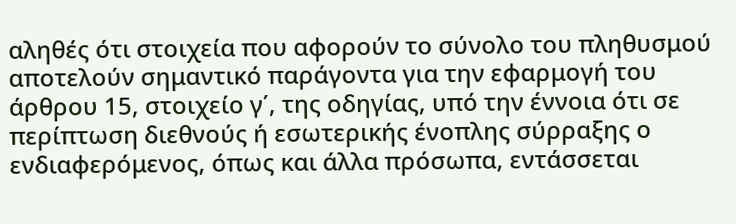αληθές ότι στοιχεία που αφορούν το σύνολο του πληθυσμού αποτελούν σημαντικό παράγοντα για την εφαρμογή του άρθρου 15, στοιχείο γ΄, της οδηγίας, υπό την έννοια ότι σε περίπτωση διεθνούς ή εσωτερικής ένοπλης σύρραξης ο ενδιαφερόμενος, όπως και άλλα πρόσωπα, εντάσσεται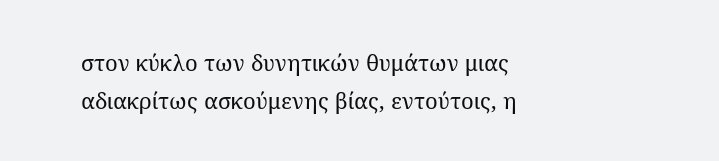στον κύκλο των δυνητικών θυμάτων μιας αδιακρίτως ασκούμενης βίας, εντούτοις, η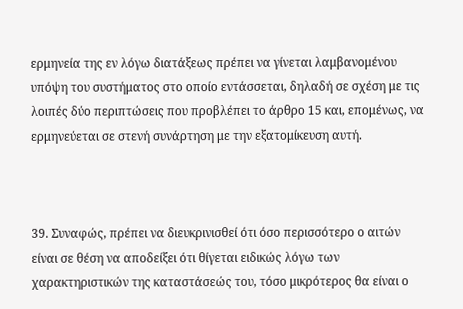ερμηνεία της εν λόγω διατάξεως πρέπει να γίνεται λαμβανομένου υπόψη του συστήματος στο οποίο εντάσσεται, δηλαδή σε σχέση με τις λοιπές δύο περιπτώσεις που προβλέπει το άρθρο 15 και, επομένως, να ερμηνεύεται σε στενή συνάρτηση με την εξατομίκευση αυτή.



39. Συναφώς, πρέπει να διευκρινισθεί ότι όσο περισσότερο ο αιτών είναι σε θέση να αποδείξει ότι θίγεται ειδικώς λόγω των χαρακτηριστικών της καταστάσεώς του, τόσο μικρότερος θα είναι ο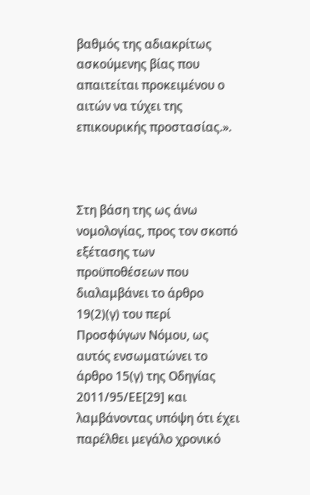βαθμός της αδιακρίτως ασκούμενης βίας που απαιτείται προκειμένου ο αιτών να τύχει της επικουρικής προστασίας.».



Στη βάση της ως άνω νομολογίας, προς τον σκοπό εξέτασης των προϋποθέσεων που διαλαμβάνει το άρθρο 19(2)(γ) του περί Προσφύγων Νόμου, ως αυτός ενσωματώνει το άρθρο 15(γ) της Οδηγίας 2011/95/ΕΕ[29] και λαμβάνοντας υπόψη ότι έχει παρέλθει μεγάλο χρονικό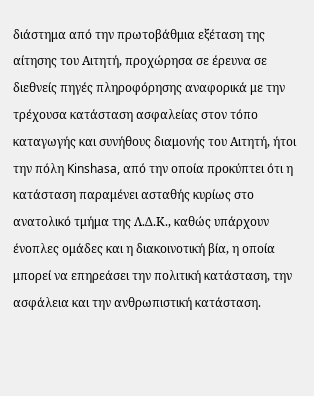διάστημα από την πρωτοβάθμια εξέταση της αίτησης του Αιτητή, προχώρησα σε έρευνα σε διεθνείς πηγές πληροφόρησης αναφορικά με την τρέχουσα κατάσταση ασφαλείας στον τόπο καταγωγής και συνήθους διαμονής του Αιτητή, ήτοι την πόλη Kinshasa, από την οποία προκύπτει ότι η κατάσταση παραμένει ασταθής κυρίως στο ανατολικό τμήμα της Λ.Δ.Κ., καθώς υπάρχουν ένοπλες ομάδες και η διακοινοτική βία, η οποία μπορεί να επηρεάσει την πολιτική κατάσταση, την ασφάλεια και την ανθρωπιστική κατάσταση.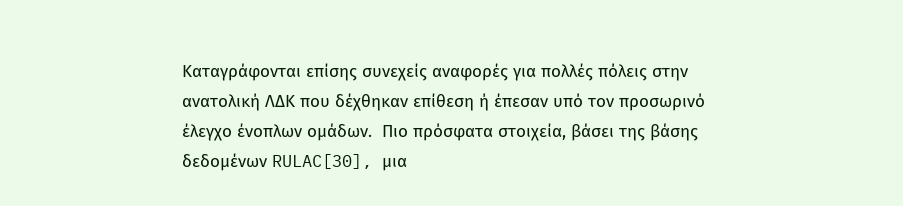Καταγράφονται επίσης συνεχείς αναφορές για πολλές πόλεις στην ανατολική ΛΔΚ που δέχθηκαν επίθεση ή έπεσαν υπό τον προσωρινό έλεγχο ένοπλων ομάδων.  Πιο πρόσφατα στοιχεία, βάσει της βάσης δεδομένων RULAC[30], μια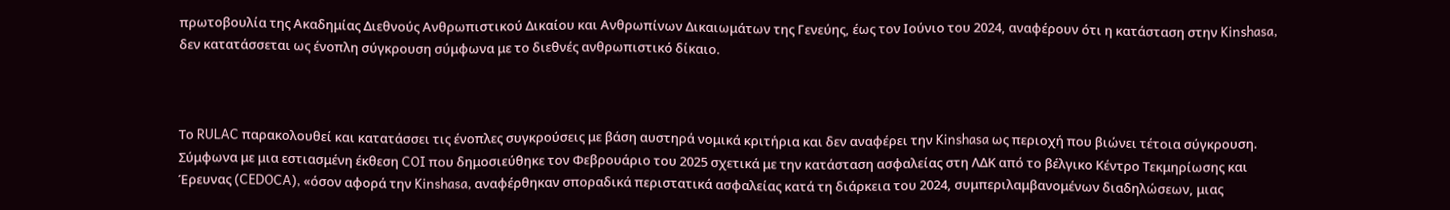πρωτοβουλία της Ακαδημίας Διεθνούς Ανθρωπιστικού Δικαίου και Ανθρωπίνων Δικαιωμάτων της Γενεύης, έως τον Ιούνιο του 2024, αναφέρουν ότι η κατάσταση στην Kinshasa, δεν κατατάσσεται ως ένοπλη σύγκρουση σύμφωνα με το διεθνές ανθρωπιστικό δίκαιο.



Το RULAC παρακολουθεί και κατατάσσει τις ένοπλες συγκρούσεις με βάση αυστηρά νομικά κριτήρια και δεν αναφέρει την Kinshasa ως περιοχή που βιώνει τέτοια σύγκρουση.  Σύμφωνα με μια εστιασμένη έκθεση COI που δημοσιεύθηκε τον Φεβρουάριο του 2025 σχετικά με την κατάσταση ασφαλείας στη ΛΔK από το βέλγικο Κέντρο Τεκμηρίωσης και Έρευνας (CEDOCA), «όσον αφορά την Kinshasa, αναφέρθηκαν σποραδικά περιστατικά ασφαλείας κατά τη διάρκεια του 2024, συμπεριλαμβανομένων διαδηλώσεων, μιας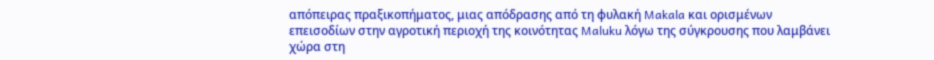απόπειρας πραξικοπήματος, μιας απόδρασης από τη φυλακή Makala και ορισμένων επεισοδίων στην αγροτική περιοχή της κοινότητας Maluku λόγω της σύγκρουσης που λαμβάνει χώρα στη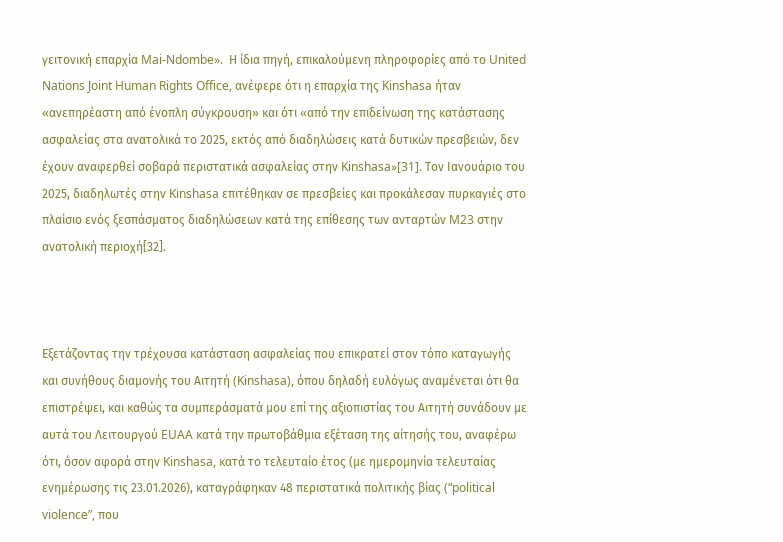γειτονική επαρχία Mai-Ndombe».  Η ίδια πηγή, επικαλούμενη πληροφορίες από το United Nations Joint Human Rights Office, ανέφερε ότι η επαρχία της Kinshasa ήταν «ανεπηρέαστη από ένοπλη σύγκρουση» και ότι «από την επιδείνωση της κατάστασης ασφαλείας στα ανατολικά το 2025, εκτός από διαδηλώσεις κατά δυτικών πρεσβειών, δεν έχουν αναφερθεί σοβαρά περιστατικά ασφαλείας στην Kinshasa»[31]. Τον Ιανουάριο του 2025, διαδηλωτές στην Kinshasa επιτέθηκαν σε πρεσβείες και προκάλεσαν πυρκαγιές στο πλαίσιο ενός ξεσπάσματος διαδηλώσεων κατά της επίθεσης των ανταρτών M23 στην ανατολική περιοχή[32].



Εξετάζοντας την τρέχουσα κατάσταση ασφαλείας που επικρατεί στον τόπο καταγωγής και συνήθους διαμονής του Αιτητή (Kinshasa), όπου δηλαδή ευλόγως αναμένεται ότι θα επιστρέψει, και καθώς τα συμπεράσματά μου επί της αξιοπιστίας του Αιτητή συνάδουν με αυτά του Λειτουργού EUAA κατά την πρωτοβάθμια εξέταση της αίτησής του, αναφέρω ότι, όσον αφορά στην Kinshasa, κατά το τελευταίο έτος (με ημερομηνία τελευταίας ενημέρωσης τις 23.01.2026), καταγράφηκαν 48 περιστατικά πολιτικής βίας (“political violence”, που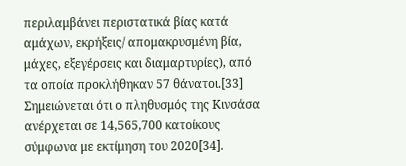περιλαμβάνει περιστατικά βίας κατά αμάχων, εκρήξεις/ απομακρυσμένη βία, μάχες, εξεγέρσεις και διαμαρτυρίες), από τα οποία προκλήθηκαν 57 θάνατοι.[33] Σημειώνεται ότι ο πληθυσμός της Κινσάσα ανέρχεται σε 14,565,700 κατοίκους σύμφωνα με εκτίμηση του 2020[34].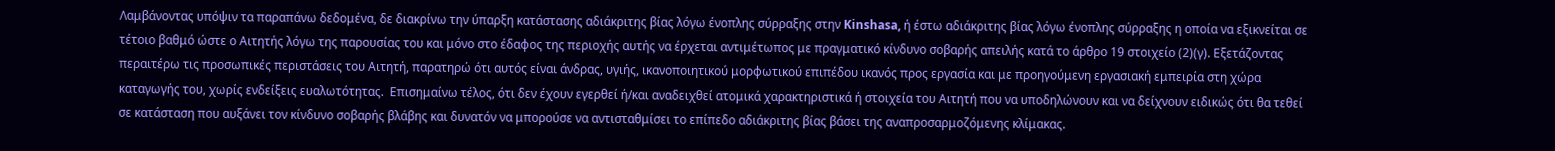Λαμβάνοντας υπόψιν τα παραπάνω δεδομένα, δε διακρίνω την ύπαρξη κατάστασης αδιάκριτης βίας λόγω ένοπλης σύρραξης στην Kinshasa, ή έστω αδιάκριτης βίας λόγω ένοπλης σύρραξης η οποία να εξικνείται σε τέτοιο βαθμό ώστε ο Αιτητής λόγω της παρουσίας του και μόνο στο έδαφος της περιοχής αυτής να έρχεται αντιμέτωπος με πραγματικό κίνδυνο σοβαρής απειλής κατά το άρθρο 19 στοιχείο (2)(γ). Εξετάζοντας περαιτέρω τις προσωπικές περιστάσεις του Αιτητή, παρατηρώ ότι αυτός είναι άνδρας, υγιής, ικανοποιητικού μορφωτικού επιπέδου ικανός προς εργασία και με προηγούμενη εργασιακή εμπειρία στη χώρα καταγωγής του, χωρίς ενδείξεις ευαλωτότητας.  Επισημαίνω τέλος, ότι δεν έχουν εγερθεί ή/και αναδειχθεί ατομικά χαρακτηριστικά ή στοιχεία του Αιτητή που να υποδηλώνουν και να δείχνουν ειδικώς ότι θα τεθεί σε κατάσταση που αυξάνει τον κίνδυνο σοβαρής βλάβης και δυνατόν να μπορούσε να αντισταθμίσει το επίπεδο αδιάκριτης βίας βάσει της αναπροσαρμοζόμενης κλίμακας.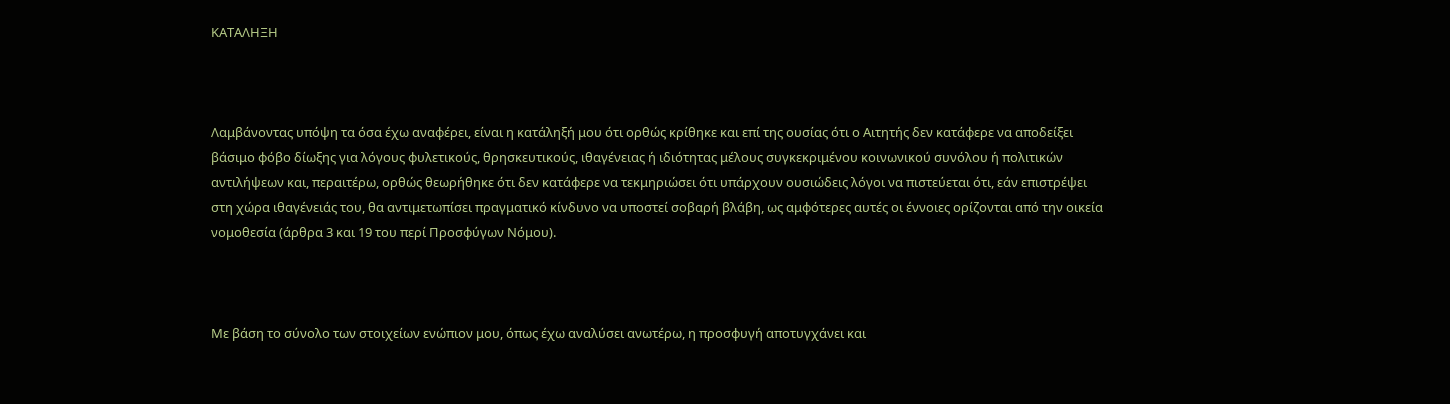ΚΑΤΑΛΗΞΗ



Λαμβάνοντας υπόψη τα όσα έχω αναφέρει, είναι η κατάληξή μου ότι ορθώς κρίθηκε και επί της ουσίας ότι ο Αιτητής δεν κατάφερε να αποδείξει βάσιμο φόβο δίωξης για λόγους φυλετικούς, θρησκευτικούς, ιθαγένειας ή ιδιότητας μέλους συγκεκριμένου κοινωνικού συνόλου ή πολιτικών αντιλήψεων και, περαιτέρω, ορθώς θεωρήθηκε ότι δεν κατάφερε να τεκμηριώσει ότι υπάρχουν ουσιώδεις λόγοι να πιστεύεται ότι, εάν επιστρέψει στη χώρα ιθαγένειάς του, θα αντιμετωπίσει πραγματικό κίνδυνο να υποστεί σοβαρή βλάβη, ως αμφότερες αυτές οι έννοιες ορίζονται από την οικεία νομοθεσία (άρθρα 3 και 19 του περί Προσφύγων Νόμου).



Με βάση το σύνολο των στοιχείων ενώπιον μου, όπως έχω αναλύσει ανωτέρω, η προσφυγή αποτυγχάνει και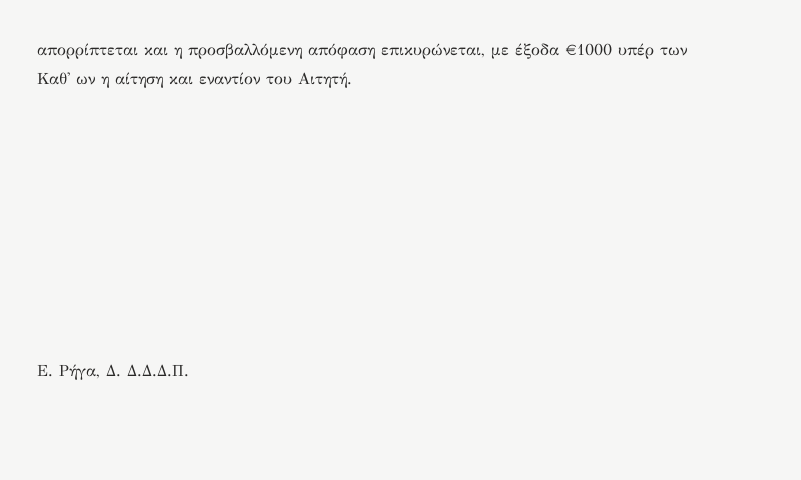απορρίπτεται και η προσβαλλόμενη απόφαση επικυρώνεται, με έξοδα €1000 υπέρ των Καθ' ων η αίτηση και εναντίον του Αιτητή.









Ε. Ρήγα, Δ. Δ.Δ.Δ.Π.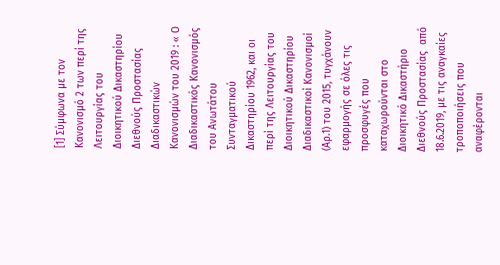[1] Σύμφωνα με τον Κανονισμό 2 των περί της Λειτουργίας του Διοικητικού Δικαστηρίου Διεθνούς Προστασίας Διαδικαστικών Κανονισμών του 2019 : « Ο Διαδικαστικός Κανονισμός του Ανωτάτου Συνταγματικού Δικαστηρίου 1962, και οι περί της Λειτουργίας του Διοικητικού Δικαστηρίου Διαδικαστικοί Κανονισμοί (Αρ.1) του 2015, τυγχάνουν εφαρμογής σε όλες τις προσφυγές που καταχωρούνται στο Διοικητικό Δικαστήριο Διεθνούς Προστασίας  από 18.6.2019, με τις αναγκαίες τροποποιήσεις που αναφέρονται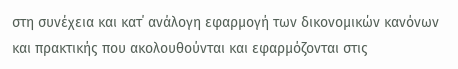στη συνέχεια και κατ΄ ανάλογη εφαρμογή των δικονομικών κανόνων και πρακτικής που ακολουθούνται και εφαρμόζονται στις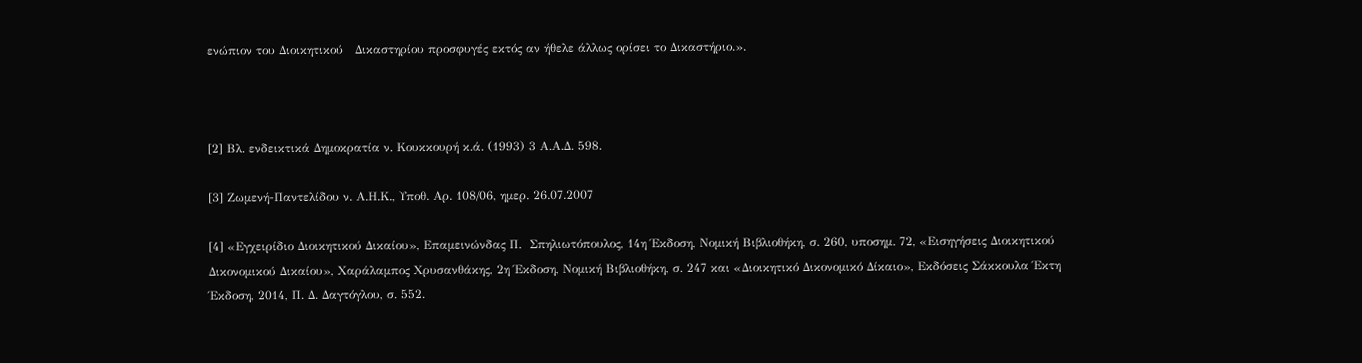ενώπιον του Διοικητικού   Δικαστηρίου προσφυγές εκτός αν ήθελε άλλως ορίσει το Δικαστήριο.».



[2] Βλ. ενδεικτικά Δημοκρατία ν. Κουκκουρή κ.ά. (1993) 3 Α.Α.Δ. 598.

[3] Ζωμενή-Παντελίδου ν. Α.Η.Κ., Υποθ. Αρ. 108/06, ημερ. 26.07.2007

[4] «Εγχειρίδιο Διοικητικού Δικαίου», Επαμεινώνδας Π.  Σπηλιωτόπουλος, 14η Έκδοση, Νομική Βιβλιοθήκη, σ. 260, υποσημ. 72, «Εισηγήσεις Διοικητικού Δικονομικού Δικαίου», Χαράλαμπος Χρυσανθάκης, 2η Έκδοση, Νομική Βιβλιοθήκη, σ. 247 και «Διοικητικό Δικονομικό Δίκαιο», Εκδόσεις Σάκκουλα Έκτη Έκδοση, 2014, Π. Δ. Δαγτόγλου, σ. 552.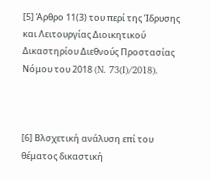[5] Άρθρο 11(3) του περί της Ίδρυσης και Λειτουργίας Διοικητικού Δικαστηρίου Διεθνούς Προστασίας Νόμου του 2018 (N. 73(I)/2018).



[6] Βλσχετική ανάλυση επί του θέματος δικαστική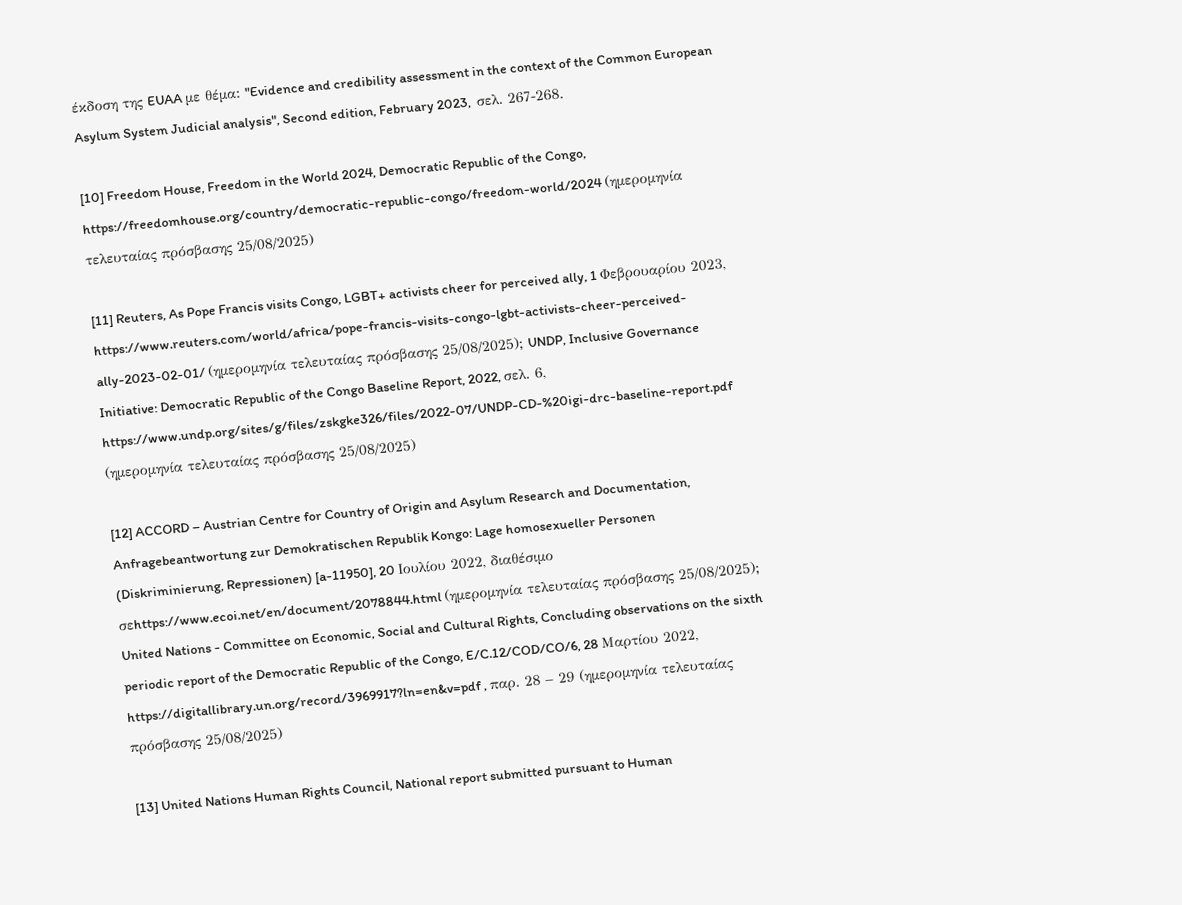έκδοση της EUAA με θέμα: "Evidence and credibility assessment in the context of the Common European Asylum System Judicial analysis", Second edition, February 2023,  σελ. 267-268.

[10] Freedom House, Freedom in the World 2024, Democratic Republic of the Congo, https://freedomhouse.org/country/democratic-republic-congo/freedom-world/2024 (ημερομηνία τελευταίας πρόσβασης 25/08/2025)

[11] Reuters, As Pope Francis visits Congo, LGBT+ activists cheer for perceived ally, 1 Φεβρουαρίου 2023, https://www.reuters.com/world/africa/pope-francis-visits-congo-lgbt-activists-cheer-perceived-ally-2023-02-01/ (ημερομηνία τελευταίας πρόσβασης 25/08/2025); UNDP, Inclusive Governance Initiative: Democratic Republic of the Congo Baseline Report, 2022, σελ. 6, https://www.undp.org/sites/g/files/zskgke326/files/2022-07/UNDP-CD-%20igi-drc-baseline-report.pdf (ημερομηνία τελευταίας πρόσβασης 25/08/2025)

[12] ACCORD – Austrian Centre for Country of Origin and Asylum Research and Documentation, Anfragebeantwortung zur Demokratischen Republik Kongo: Lage homosexueller Personen (Diskriminierung, Repressionen) [a-11950], 20 Ιουλίου 2022, διαθέσιμο σεhttps://www.ecoi.net/en/document/2078844.html (ημερομηνία τελευταίας πρόσβασης 25/08/2025); United Nations - Committee on Economic, Social and Cultural Rights, Concluding observations on the sixth periodic report of the Democratic Republic of the Congo, E/C.12/COD/CO/6, 28 Μαρτίου 2022, https://digitallibrary.un.org/record/3969917?ln=en&v=pdf , παρ. 28 – 29 (ημερομηνία τελευταίας πρόσβασης 25/08/2025)

[13] United Nations Human Rights Council, National report submitted pursuant to Human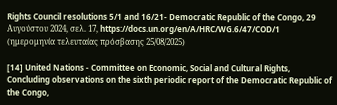Rights Council resolutions 5/1 and 16/21- Democratic Republic of the Congo, 29 Αυγούστου 2024, σελ. 17, https://docs.un.org/en/A/HRC/WG.6/47/COD/1 (ημερομηνία τελευταίας πρόσβασης 25/08/2025)

[14] United Nations - Committee on Economic, Social and Cultural Rights, Concluding observations on the sixth periodic report of the Democratic Republic of the Congo,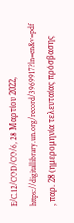E/C.12/COD/CO/6, 28 Μαρτίου 2022, https://digitallibrary.un.org/record/3969917?ln=en&v=pdf , παρ. 28 (ημερομηνία τελευταίας πρόσβασης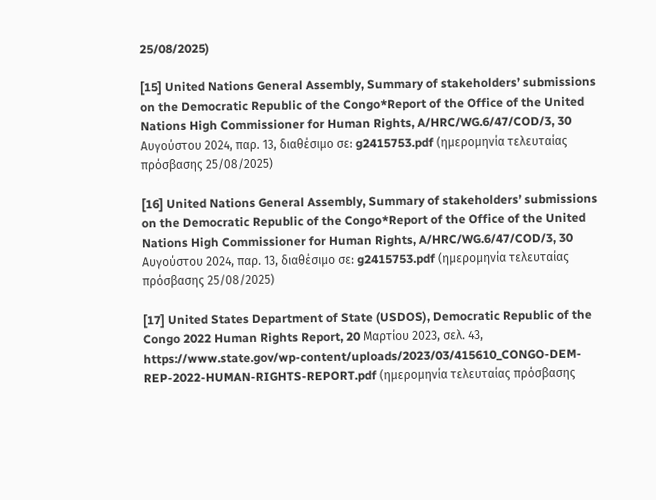25/08/2025)

[15] United Nations General Assembly, Summary of stakeholders’ submissions on the Democratic Republic of the Congo*Report of the Office of the United Nations High Commissioner for Human Rights, A/HRC/WG.6/47/COD/3, 30 Αυγούστου 2024, παρ. 13, διαθέσιμο σε: g2415753.pdf (ημερομηνία τελευταίας πρόσβασης 25/08/2025)

[16] United Nations General Assembly, Summary of stakeholders’ submissions on the Democratic Republic of the Congo*Report of the Office of the United Nations High Commissioner for Human Rights, A/HRC/WG.6/47/COD/3, 30 Αυγούστου 2024, παρ. 13, διαθέσιμο σε: g2415753.pdf (ημερομηνία τελευταίας πρόσβασης 25/08/2025)

[17] United States Department of State (USDOS), Democratic Republic of the Congo 2022 Human Rights Report, 20 Μαρτίου 2023, σελ. 43, https://www.state.gov/wp-content/uploads/2023/03/415610_CONGO-DEM-REP-2022-HUMAN-RIGHTS-REPORT.pdf (ημερομηνία τελευταίας πρόσβασης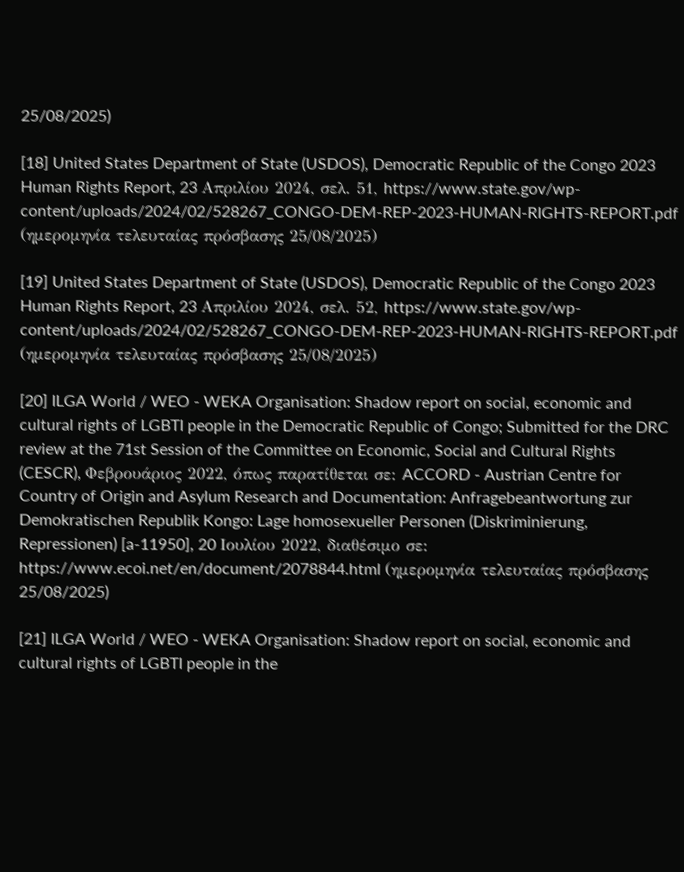25/08/2025)

[18] United States Department of State (USDOS), Democratic Republic of the Congo 2023 Human Rights Report, 23 Απριλίου 2024, σελ. 51, https://www.state.gov/wp-content/uploads/2024/02/528267_CONGO-DEM-REP-2023-HUMAN-RIGHTS-REPORT.pdf (ημερομηνία τελευταίας πρόσβασης 25/08/2025)

[19] United States Department of State (USDOS), Democratic Republic of the Congo 2023 Human Rights Report, 23 Απριλίου 2024, σελ. 52, https://www.state.gov/wp-content/uploads/2024/02/528267_CONGO-DEM-REP-2023-HUMAN-RIGHTS-REPORT.pdf (ημερομηνία τελευταίας πρόσβασης 25/08/2025)

[20] ILGA World / WEO - WEKA Organisation: Shadow report on social, economic and cultural rights of LGBTI people in the Democratic Republic of Congo; Submitted for the DRC review at the 71st Session of the Committee on Economic, Social and Cultural Rights (CESCR), Φεβρουάριος 2022, όπως παρατίθεται σε: ACCORD - Austrian Centre for Country of Origin and Asylum Research and Documentation: Anfragebeantwortung zur Demokratischen Republik Kongo: Lage homosexueller Personen (Diskriminierung, Repressionen) [a-11950], 20 Ιουλίου 2022, διαθέσιμο σε: https://www.ecoi.net/en/document/2078844.html (ημερομηνία τελευταίας πρόσβασης 25/08/2025)

[21] ILGA World / WEO - WEKA Organisation: Shadow report on social, economic and cultural rights of LGBTI people in the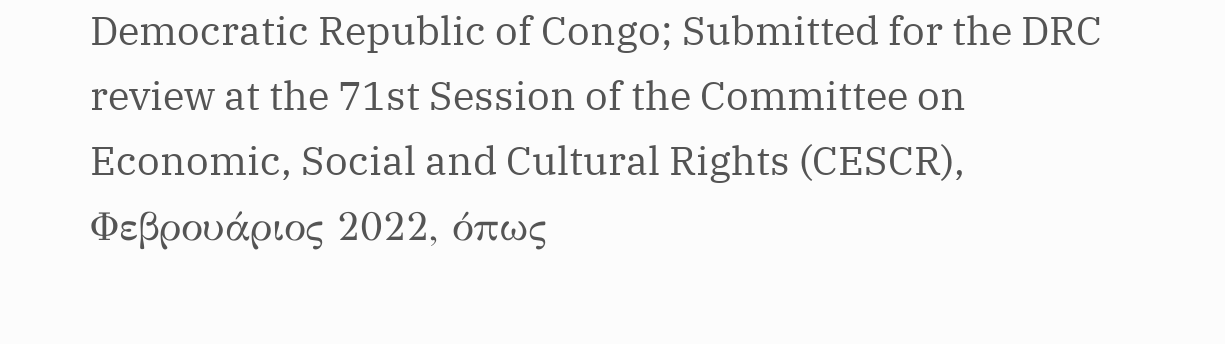Democratic Republic of Congo; Submitted for the DRC review at the 71st Session of the Committee on Economic, Social and Cultural Rights (CESCR), Φεβρουάριος 2022, όπως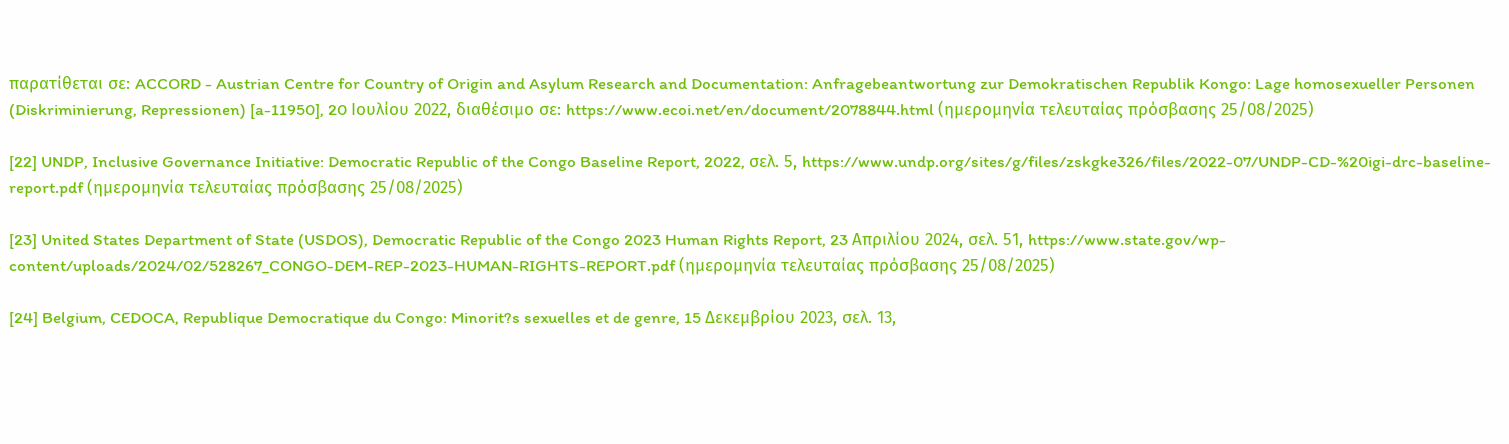παρατίθεται σε: ACCORD - Austrian Centre for Country of Origin and Asylum Research and Documentation: Anfragebeantwortung zur Demokratischen Republik Kongo: Lage homosexueller Personen (Diskriminierung, Repressionen) [a-11950], 20 Ιουλίου 2022, διαθέσιμο σε: https://www.ecoi.net/en/document/2078844.html (ημερομηνία τελευταίας πρόσβασης 25/08/2025)

[22] UNDP, Inclusive Governance Initiative: Democratic Republic of the Congo Baseline Report, 2022, σελ. 5, https://www.undp.org/sites/g/files/zskgke326/files/2022-07/UNDP-CD-%20igi-drc-baseline-report.pdf (ημερομηνία τελευταίας πρόσβασης 25/08/2025)

[23] United States Department of State (USDOS), Democratic Republic of the Congo 2023 Human Rights Report, 23 Απριλίου 2024, σελ. 51, https://www.state.gov/wp-content/uploads/2024/02/528267_CONGO-DEM-REP-2023-HUMAN-RIGHTS-REPORT.pdf (ημερομηνία τελευταίας πρόσβασης 25/08/2025)

[24] Belgium, CEDOCA, Republique Democratique du Congo: Minorit?s sexuelles et de genre, 15 Δεκεμβρίου 2023, σελ. 13,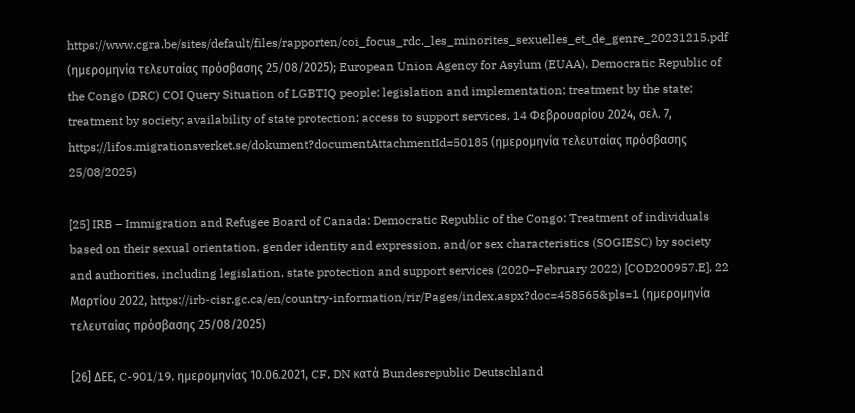https://www.cgra.be/sites/default/files/rapporten/coi_focus_rdc._les_minorites_sexuelles_et_de_genre_20231215.pdf (ημερομηνία τελευταίας πρόσβασης 25/08/2025); European Union Agency for Asylum (EUAA), Democratic Republic of the Congo (DRC) COI Query Situation of LGBTIQ people; legislation and implementation; treatment by the state; treatment by society; availability of state protection; access to support services, 14 Φεβρουαρίου 2024, σελ. 7, https://lifos.migrationsverket.se/dokument?documentAttachmentId=50185 (ημερομηνία τελευταίας πρόσβασης 25/08/2025)

[25] IRB – Immigration and Refugee Board of Canada: Democratic Republic of the Congo: Treatment of individuals based on their sexual orientation, gender identity and expression, and/or sex characteristics (SOGIESC) by society and authorities, including legislation, state protection and support services (2020–February 2022) [COD200957.E], 22 Μαρτίου 2022, https://irb-cisr.gc.ca/en/country-information/rir/Pages/index.aspx?doc=458565&pls=1 (ημερομηνία τελευταίας πρόσβασης 25/08/2025)

[26] ΔΕΕ, C-901/19, ημερομηνίας 10.06.2021, CF, DN κατά Bundesrepublic Deutschland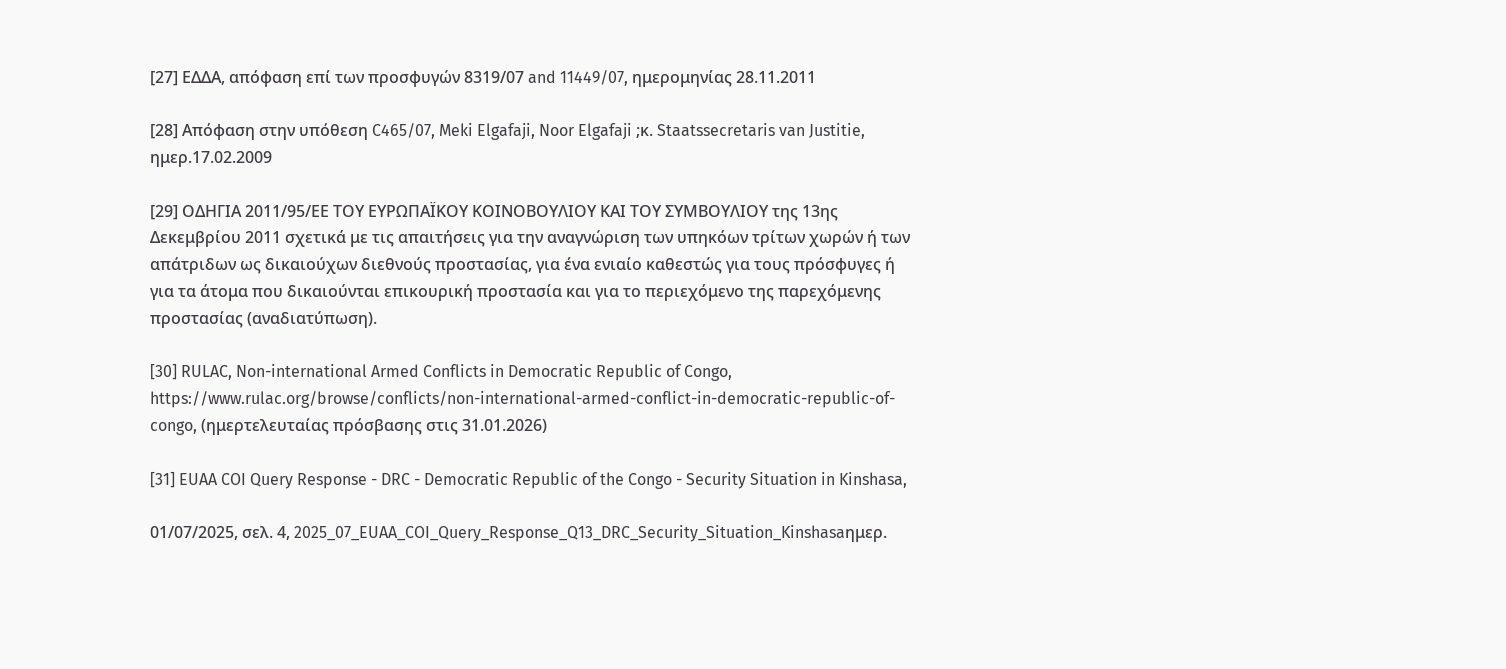[27] ΕΔΔΑ, απόφαση επί των προσφυγών 8319/07 and 11449/07, ημερομηνίας 28.11.2011

[28] Απόφαση στην υπόθεση C465/07, Meki Elgafaji, Noor Elgafaji ;κ. Staatssecretaris van Justitie, ημερ.17.02.2009

[29] ΟΔΗΓΙΑ 2011/95/ΕΕ ΤΟΥ ΕΥΡΩΠΑΪΚΟΥ ΚΟΙΝΟΒΟΥΛΙΟΥ ΚΑΙ ΤΟΥ ΣΥΜΒΟΥΛΙΟΥ της 13ης Δεκεμβρίου 2011 σχετικά με τις απαιτήσεις για την αναγνώριση των υπηκόων τρίτων χωρών ή των απάτριδων ως δικαιούχων διεθνούς προστασίας, για ένα ενιαίο καθεστώς για τους πρόσφυγες ή για τα άτομα που δικαιούνται επικουρική προστασία και για το περιεχόμενο της παρεχόμενης προστασίας (αναδιατύπωση).

[30] RULAC, Non-international Armed Conflicts in Democratic Republic of Congo, https://www.rulac.org/browse/conflicts/non-international-armed-conflict-in-democratic-republic-of-congo, (ημερτελευταίας πρόσβασης στις 31.01.2026)

[31] EUAA COI Query Response - DRC - Democratic Republic of the Congo - Security Situation in Kinshasa,

01/07/2025, σελ. 4, 2025_07_EUAA_COI_Query_Response_Q13_DRC_Security_Situation_Kinshasaημερ.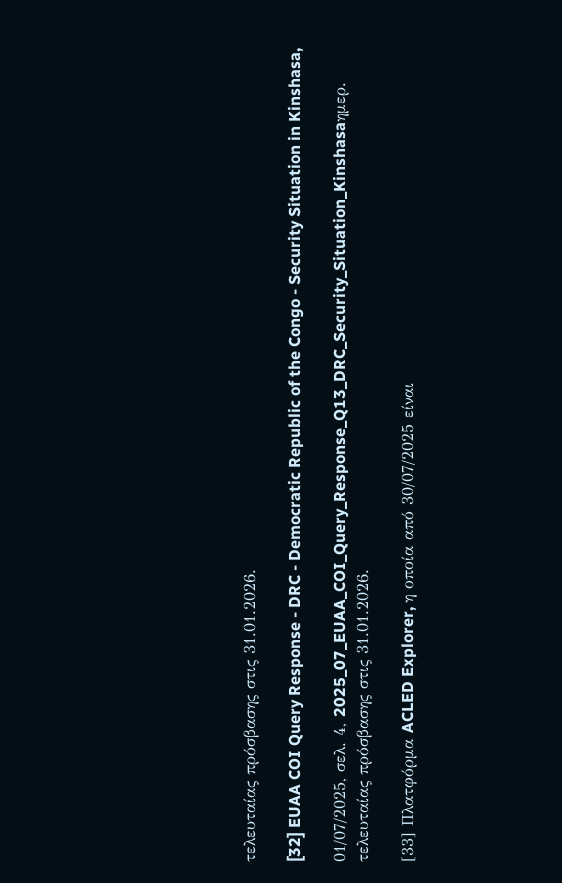τελευταίας πρόσβασης στις 31.01.2026.

[32] EUAA COI Query Response - DRC - Democratic Republic of the Congo - Security Situation in Kinshasa,

01/07/2025, σελ. 4, 2025_07_EUAA_COI_Query_Response_Q13_DRC_Security_Situation_Kinshasaημερ. τελευταίας πρόσβασης στις 31.01.2026.

[33] Πλατφόρμα ACLED Explorer, η οποία από 30/07/2025 είναι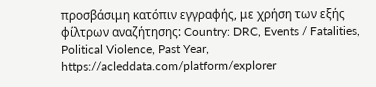προσβάσιμη κατόπιν εγγραφής, με χρήση των εξής φίλτρων αναζήτησης: Country: DRC, Events / Fatalities, Political Violence, Past Year,  https://acleddata.com/platform/explorer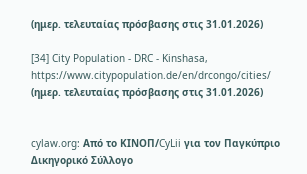(ημερ. τελευταίας πρόσβασης στις 31.01.2026)

[34] City Population - DRC - Kinshasa, https://www.citypopulation.de/en/drcongo/cities/ (ημερ. τελευταίας πρόσβασης στις 31.01.2026)


cylaw.org: Από το ΚΙΝOΠ/CyLii για τον Παγκύπριο Δικηγορικό Σύλλογο